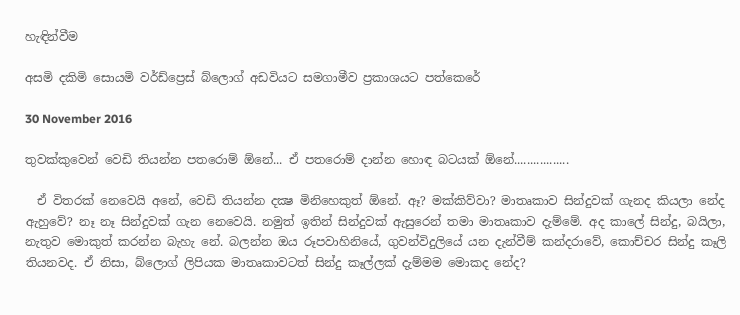හැඳින්වීම

අසමි දකිමි සොයමි වර්ඩ්ප්‍රෙස් බ්ලොග් අඩවියට සමගාමීව ප්‍රකාශයට පත්කෙරේ

30 November 2016

තුවක්කුවෙන් වෙඩි තියන්න පතරොම් ඕනේ... ඒ පතරොම් දාන්න හොඳ බටයක් ඕනේ.................

  ඒ විතරක් නෙවෙයි අනේ, වෙඩි තියන්න දක්‍ෂ මිනිහෙකුත් ඕනේ. ඈ? මක්කිව්වා? මාතෘකාව සින්දුවක් ගැනද කියලා නේද ඇහුවේ? නෑ නෑ සින්දුවක් ගැන නෙවෙයි. නමුත් ඉතින් සින්දුවක් ඇසුරෙන් තමා මාතෘකාව දැම්මේ. අද කාලේ සින්දු, බයිලා, නැතුව මොකුත් කරන්න බැහැ නේ. බලන්න ඔය රූපවාහිනියේ, ගුවන්විදුලියේ යන දැන්වීම් කන්දරාවේ, කොච්චර සින්දු කෑලි තියනවද. ඒ නිසා, බ්ලොග් ලිපියක මාතෘකාවටත් සින්දු කෑල්ලක් දැම්මම මොකද නේද?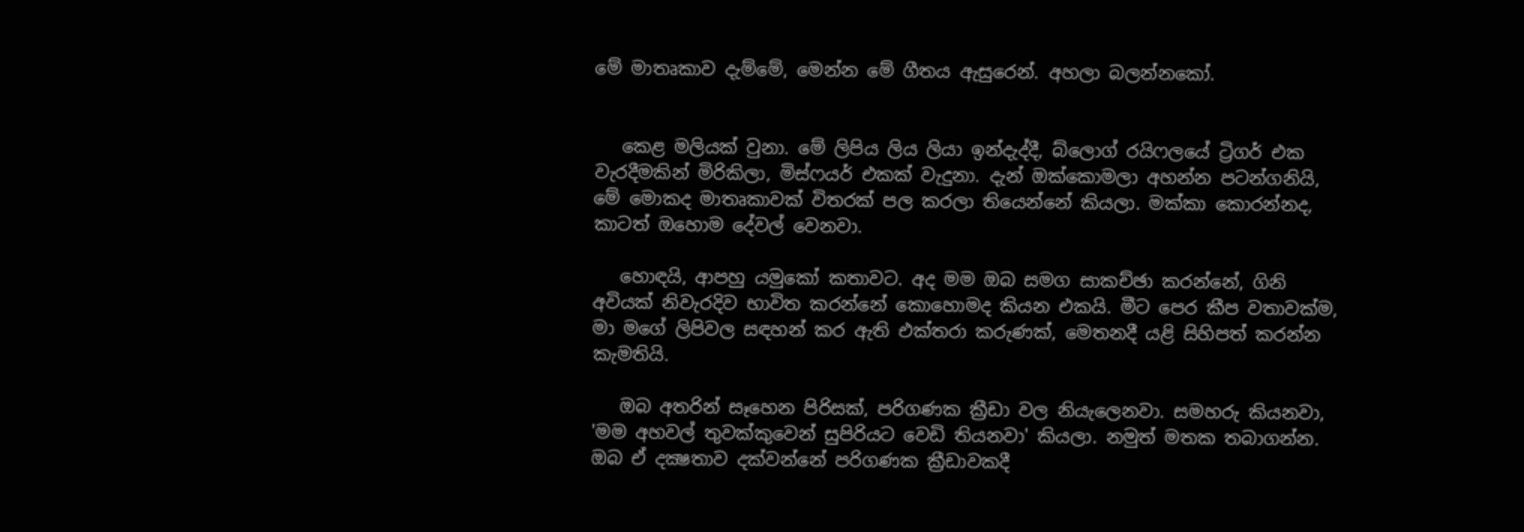මේ මාතෘකාව දැම්මේ, මෙන්න මේ ගීතය ඇසුරෙන්. අහලා බලන්නකෝ.


   කෙළ මලියක් වුනා. මේ ලිපිය ලිය ලියා ඉන්දැද්දී, බ්ලොග් රයිෆලයේ ට්‍රිගර් එක වැරදීමකින් මිරිකිලා, මිස්ෆයර් එකක් වැදුනා. දැන් ඔක්කොමලා අහන්න පටන්ගනියි, මේ මොකද මාතෘකාවක් විතරක් පල කරලා තියෙන්නේ කියලා. මක්කා කොරන්නද, කාටත් ඔහොම දේවල් වෙනවා.

   හොඳයි, ආපහු යමුකෝ කතාවට. අද මම ඔබ සමග සාකච්ඡා කරන්නේ, ගිනි අවියක් නිවැරදිව භාවිත කරන්නේ කොහොමද කියන එකයි. මීට පෙර කීප වතාවක්ම, මා මගේ ලිපිවල සඳහන් කර ඇති එක්තරා කරුණක්, මෙතනදී යළි සිහිපත් කරන්න කැමතියි.

   ඔබ අතරින් සෑහෙන පිරිසක්, පරිගණක ක්‍රීඩා වල නියැලෙනවා. සමහරු කියනවා, 'මම අහවල් තුවක්කුවෙන් සුපිරියට වෙඩි තියනවා' කියලා. නමුත් මතක තබාගන්න. ඔබ ඒ දක්‍ෂතාව දක්වන්නේ පරිගණක ක්‍රීඩාවකදී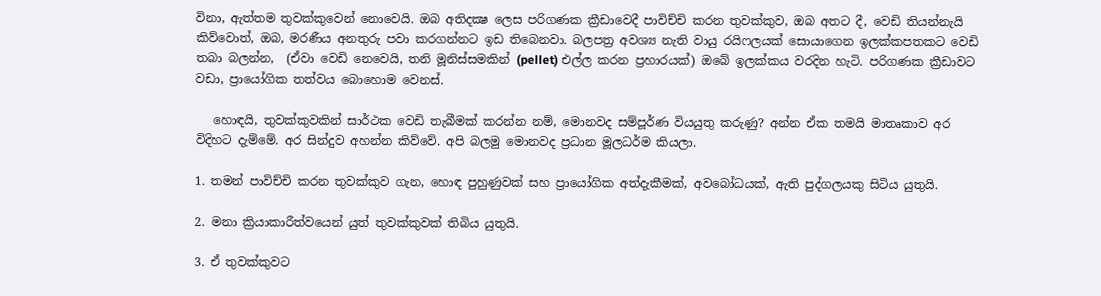විනා, ඇත්තම තුවක්කුවෙන් නොවෙයි. ඔබ අතිදක්‍ෂ ලෙස පරිගණක ක්‍රීඩාවෙදී පාවිච්චි කරන තුවක්කුව, ඔබ අතට දී, වෙඩි තියන්නැයි කිව්වොත්, ඔබ, මරණීය අනතුරු පවා කරගන්නට ඉඩ තිබෙනවා. බලපත්‍ර අවශ්‍ය නැති වායු රයිෆලයක් සොයාගෙන ඉලක්කපතකට වෙඩි තබා බලන්න,  (ඒවා වෙඩි නෙවෙයි, තනි මූනිස්සමකින් (pellet) එල්ල කරන ප්‍රහාරයක්) ඔබේ ඉලක්කය වරදින හැටි. පරිගණක ක්‍රීඩාවට වඩා, ප්‍රායෝගික තත්වය බොහොම වෙනස්.

   හොඳයි, තුවක්කුවකින් සාර්ථක වෙඩි තැබීමක් කරන්න නම්, මොනවද සම්පූර්ණ වියයුතු කරුණු? අන්න ඒක තමයි මාතෘකාව අර විදිහට දැම්මේ. අර සින්දුව අහන්න කිව්වේ. අපි බලමු මොනවද ප්‍රධාන මූලධර්ම කියලා.

1. තමන් පාවිච්චි කරන තුවක්කුව ගැන, හොඳ පුහුණුවක් සහ ප්‍රායෝගික අත්දැකීමක්, අවබෝධයක්, ඇති පුද්ගලයකු සිටිය යුතුයි.

2. මනා ක්‍රියාකාරීත්වයෙන් යුත් තුවක්කුවක් තිබිය යුතුයි.

3. ඒ තුවක්කුවට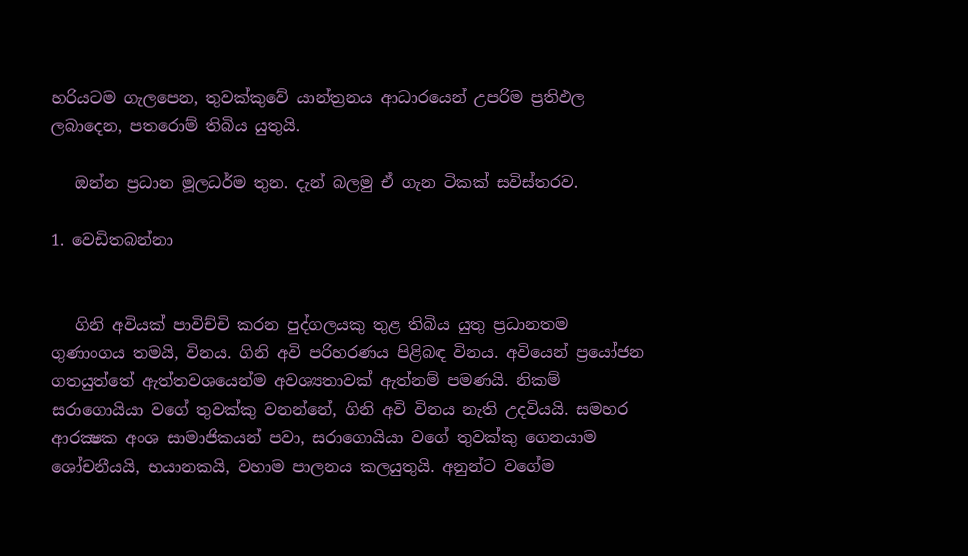හරියටම ගැලපෙන, තුවක්කුවේ යාන්ත්‍රනය ආධාරයෙන් උපරිම ප්‍රතිඵල ලබාදෙන, පතරොම් තිබිය යුතුයි.

   ඔන්න ප්‍රධාන මූලධර්ම තුන. දැන් බලමු ඒ ගැන ටිකක් සවිස්තරව.

1. වෙඩිතබන්නා


   ගිනි අවියක් පාවිච්චි කරන පුද්ගලයකු තුළ තිබිය යුතු ප්‍රධානතම ගුණාංගය තමයි, විනය. ගිනි අවි පරිහරණය පිළිබඳ විනය. අවියෙන් ප්‍රයෝජන ගතයුත්තේ ඇත්තවශයෙන්ම අවශ්‍යතාවක් ඇත්නම් පමණයි. නිකම් සරාගොයියා වගේ තුවක්කු වනන්නේ, ගිනි අවි විනය නැති උදවියයි. සමහර ආරක්‍ෂක අංශ සාමාජිකයන් පවා, සරාගොයියා වගේ තුවක්කු ගෙනයාම ශෝචනීයයි, භයානකයි, වහාම පාලනය කලයුතුයි. අනුන්ට වගේම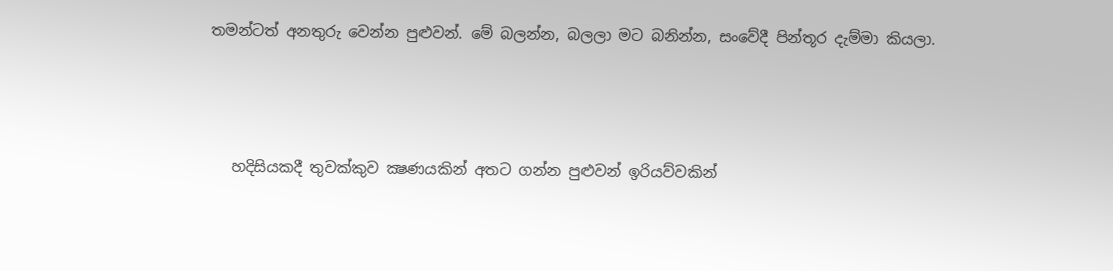තමන්ටත් අනතුරු වෙන්න පුළුවන්. මේ බලන්න, බලලා මට බනින්න, සංවේදී පින්තූර දැම්මා කියලා.



   හදිසියකදී තුවක්කුව ක්‍ෂණයකින් අතට ගන්න පුළුවන් ඉරියව්වකින්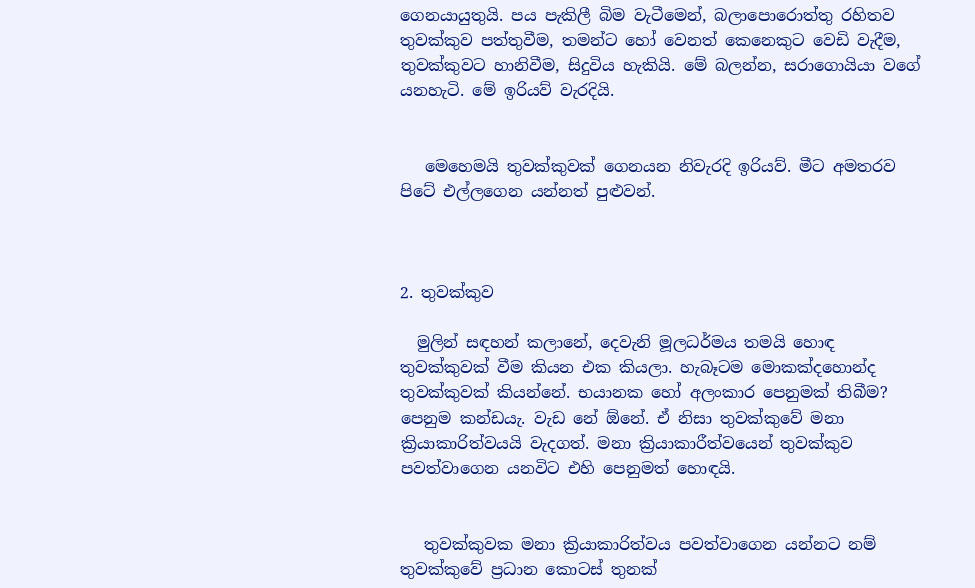ගෙනයායුතුයි. පය පැකිලී බිම වැටීමෙන්, බලාපොරොත්තු රහිතව තුවක්කුව පත්තුවීම, තමන්ට හෝ වෙනත් කෙනෙකුට වෙඩි වැදීම, තුවක්කුවට හානිවීම, සිදුවිය හැකියි. මේ බලන්න, සරාගොයියා වගේ යනහැටි. මේ ඉරියව් වැරදියි.


   මෙහෙමයි තුවක්කුවක් ගෙනයන නිවැරදි ඉරියව්. මීට අමතරව පිටේ එල්ලගෙන යන්නත් පුළුවන්.



2. තුවක්කුව

  මුලින් සඳහන් කලානේ, දෙවැනි මූලධර්මය තමයි හොඳ තුවක්කුවක් වීම කියන එක කියලා. හැබෑටම මොකක්දහොන්ද තුවක්කුවක් කියන්නේ. භයානක හෝ අලංකාර පෙනුමක් තිබීම? පෙනුම කන්ඩයැ. වැඩ නේ ඕනේ. ඒ නිසා තුවක්කුවේ මනා ක්‍රියාකාරිත්වයයි වැදගත්. මනා ක්‍රියාකාරීත්වයෙන් තුවක්කුව පවත්වාගෙන යනවිට එහි පෙනුමත් හොඳයි.


   තුවක්කුවක මනා ක්‍රියාකාරිත්වය පවත්වාගෙන යන්නට නම් තුවක්කුවේ ප්‍රධාන කොටස් තුනක්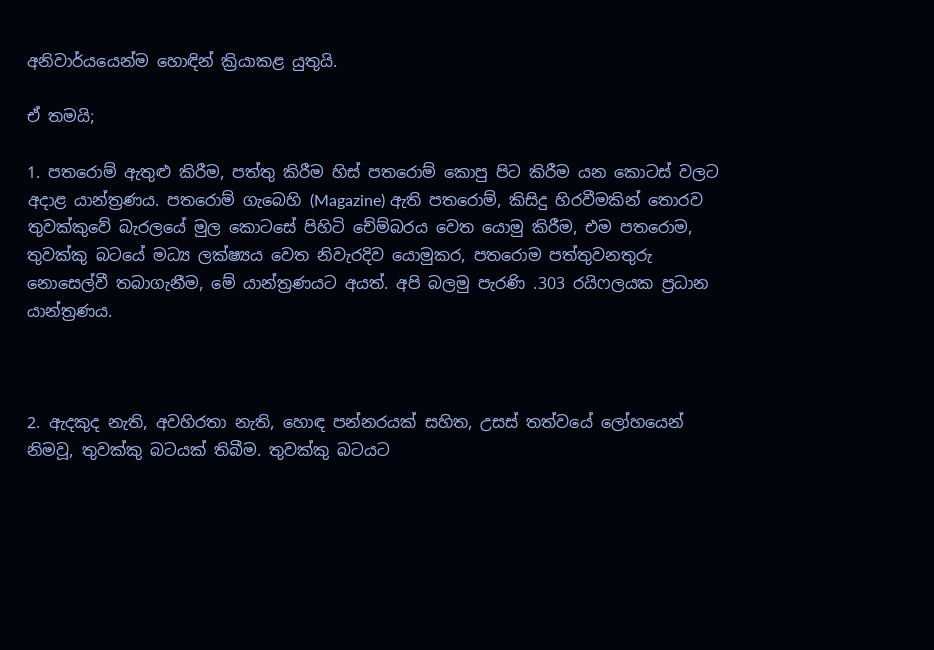අනිවාර්යයෙන්ම හොඳින් ක්‍රියාකළ යුතුයි.

ඒ තමයි;

1. පතරොම් ඇතුළු කිරීම, පත්තු කිරීම හිස් පතරොම් කොපු පිට කිරීම යන කොටස් වලට අදාළ යාන්ත්‍රණය. පතරොම් ගැබෙහි (Magazine) ඇති පතරොම්, කිසිදු හිරවීමකින් තොරව තුවක්කුවේ බැරලයේ මුල කොටසේ පිහිටි චේම්බරය වෙත යොමු කිරීම, එම පතරොම, තුවක්කු බටයේ මධ්‍ය ලක්ෂ්‍යය වෙත නිවැරදිව යොමුකර, පතරොම පත්තුවනතුරු නොසෙල්වී තබාගැනීම, මේ යාන්ත්‍රණයට අයත්. අපි බලමු පැරණි .303 රයිෆලයක ප්‍රධාන යාන්ත්‍රණය.



2. ඇදකුද නැති, අවහිරතා නැති, හොඳ පන්නරයක් සහිත, උසස් තත්වයේ ලෝහයෙන් නිමවූ, තුවක්කු බටයක් තිබීම. තුවක්කු බටයට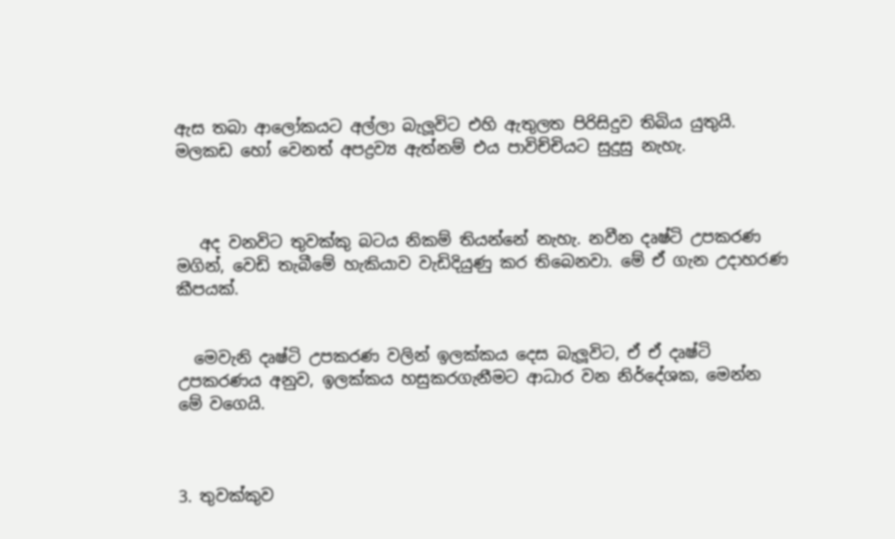ඇස තබා ආලෝකයට අල්ලා බැලූවිට එහි ඇතුලත පිරිසිදුව තිබිය යුතුයි. මලකඩ හෝ වෙනත් අපද්‍රව්‍ය ඇත්නම් එය පාවිච්චියට සුදුසු නැහැ.



   අද වනවිට තුවක්කු බටය නිකම් තියන්නේ නැහැ. නවීන දෘෂ්ටි උපකරණ මගින්, වෙඩි තැබීමේ හැකියාව වැඩිදියුණු කර තිබෙනවා. මේ ඒ ගැන උදාහරණ කීපයක්.


  මෙවැනි දෘෂ්ටි උපකරණ වලින් ඉලක්කය දෙස බැලූවිට, ඒ ඒ දෘෂ්ටි උපකරණය අනුව, ඉලක්කය හසුකරගැනීමට ආධාර වන නිර්දේශක, මෙන්න මේ වගෙයි.



3. තුවක්කුව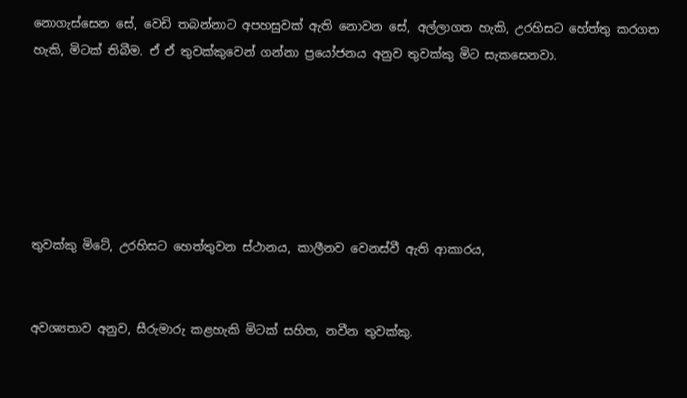නොගැස්සෙන සේ, වෙඩි තබන්නාට අපහසුවක් ඇති නොවන සේ, අල්ලාගත හැකි, උරහිසට හේත්තු කරගත හැකි, මිටක් තිබීම. ඒ ඒ තුවක්කුවෙන් ගන්නා ප්‍රයෝජනය අනුව තුවක්කු මිට සැකසෙනවා.






තුවක්කු මිටේ, උරහිසට හෙත්තුවන ස්ථානය, කාලීනව වෙනස්වී ඇති ආකාරය,


අවශ්‍යතාව අනුව, සීරුමාරු කළහැකි මිටක් සහිත, නවීන තුවක්කු.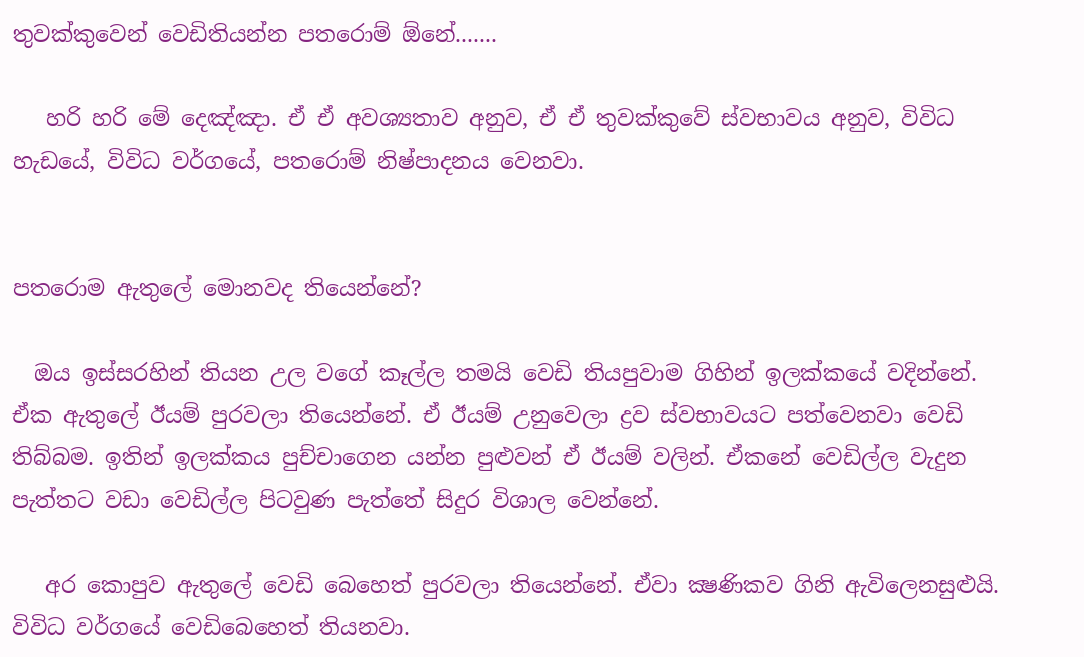තුවක්කුවෙන් වෙඩිතියන්න පතරොම් ඕනේ.......

   හරි හරි මේ දෙඤ්ඤා. ඒ ඒ අවශ්‍යතාව අනුව, ඒ ඒ තුවක්කුවේ ස්වභාවය අනුව, විවිධ හැඩයේ, විවිධ වර්ගයේ, පතරොම් නිෂ්පාදනය වෙනවා.


පතරොම ඇතුලේ මොනවද තියෙන්නේ?

  ඔය ඉස්සරහින් තියන උල වගේ කෑල්ල තමයි වෙඩි තියපුවාම ගිහින් ඉලක්කයේ වදින්නේ. ඒක ඇතුලේ ඊයම් පුරවලා තියෙන්නේ. ඒ ඊයම් උනුවෙලා ද්‍රව ස්වභාවයට පත්වෙනවා වෙඩි තිබ්බම. ඉතින් ඉලක්කය පුච්චාගෙන යන්න පුළුවන් ඒ ඊයම් වලින්. ඒකනේ වෙඩිල්ල වැදුන පැත්තට වඩා වෙඩිල්ල පිටවුණ පැත්තේ සිදුර විශාල වෙන්නේ.

   අර කොපුව ඇතුලේ වෙඩි බෙහෙත් පුරවලා තියෙන්නේ. ඒවා ක්‍ෂණිකව ගිනි ඇවිලෙනසුළුයි. විවිධ වර්ගයේ වෙඩිබෙහෙත් තියනවා.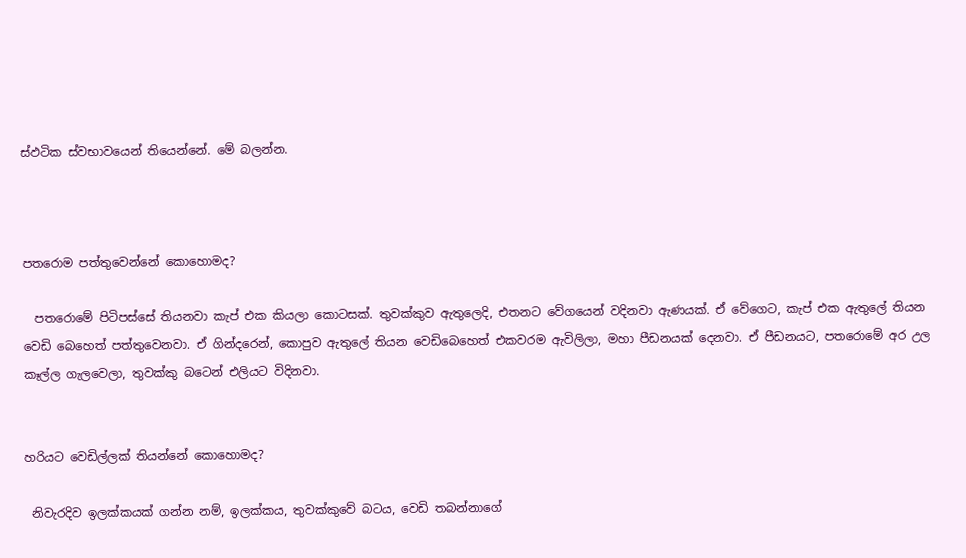ස්ඵටික ස්වභාවයෙන් තියෙන්නේ. මේ බලන්න.



පතරොම පත්තුවෙන්නේ කොහොමද?

  පතරොමේ පිටිපස්සේ තියනවා කැප් එක කියලා කොටසක්. තුවක්කුව ඇතුලෙදි, එතනට වේගයෙන් වදිනවා ඇණයක්. ඒ වේගෙට, කැප් එක ඇතුලේ තියන වෙඩි බෙහෙත් පත්තුවෙනවා. ඒ ගින්දරෙන්, කොපුව ඇතුලේ තියන වෙඩිබෙහෙත් එකවරම ඇවිලිලා, මහා පීඩනයක් දෙනවා. ඒ පීඩනයට, පතරොමේ අර උල කෑල්ල ගැලවෙලා, තුවක්කු බටෙන් එලියට විදිනවා.


හරියට වෙඩිල්ලක් තියන්නේ කොහොමද?

 නිවැරදිව ඉලක්කයක් ගන්න නම්, ඉලක්කය, තුවක්කුවේ බටය, වෙඩි තබන්නාගේ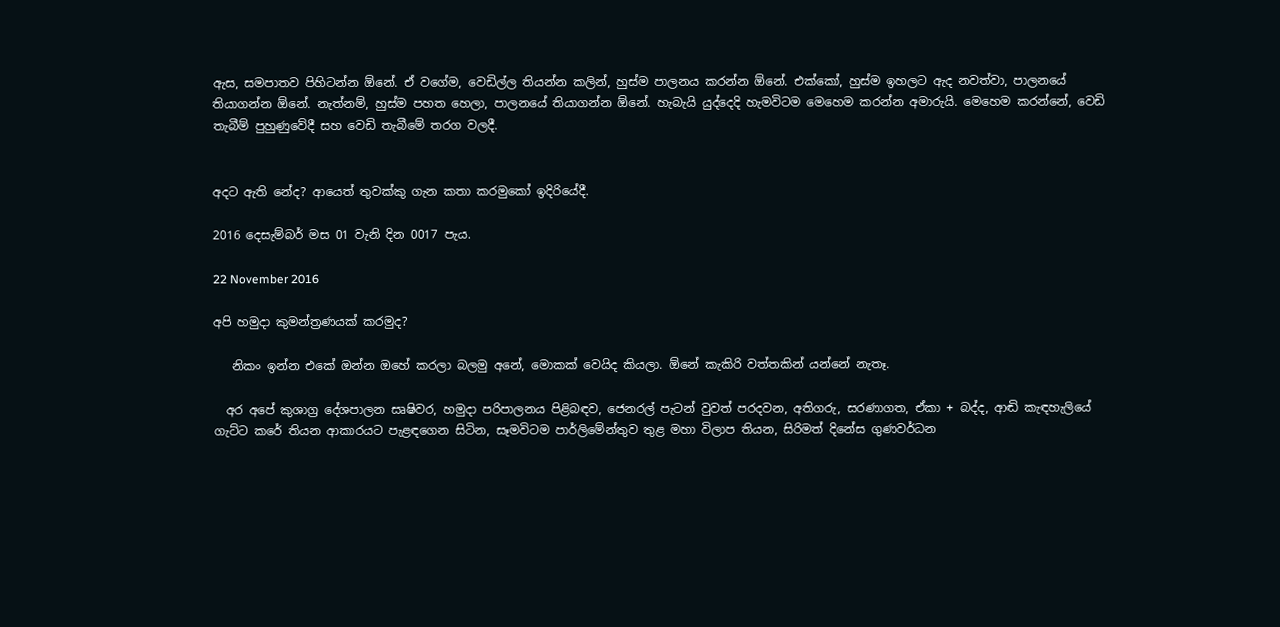ඇස, සමපාතව පිහිටන්න ඕනේ. ඒ වගේම, වෙඩිල්ල තියන්න කලින්, හුස්ම පාලනය කරන්න ඕනේ. එක්කෝ, හුස්ම ඉහලට ඇද නවත්වා, පාලනයේ තියාගන්න ඕනේ. නැත්නම්, හුස්ම පහත හෙලා, පාලනයේ තියාගන්න ඕනේ. හැබැයි යුද්දෙදි හැමවිටම මෙහෙම කරන්න අමාරුයි. මෙහෙම කරන්නේ, වෙඩි තැබීම් පුහුණුවේදී සහ වෙඩි තැබීමේ තරග වලදී.


අදට ඇති නේද? ආයෙත් තුවක්කු ගැන කතා කරමුකෝ ඉදිරියේදී.

2016 දෙසැම්බර් මස 01 වැනි දින 0017 පැය.

22 November 2016

අපි හමුදා කුමන්ත්‍රණයක් කරමුද?

   නිකං ඉන්න එකේ ඔන්න ඔහේ කරලා බලමු අනේ, මොකක් වෙයිද කියලා. ඕනේ කැකිරි වත්තකින් යන්නේ නැතෑ.

  අර අපේ කුශාග්‍ර දේශපාලන සෘෂිවර, හමුදා පරිපාලනය පිළිබඳව, ජෙනරල් පැටන් වුවත් පරදවන, අතිගරු, සරණාගත, ඒකා + බද්ද, ආඬි කැඳහැලියේ ගැට්ට කරේ තියන ආකාරයට පැළඳගෙන සිටින, සෑමවිටම පාර්ලිමේන්තුව තුළ මහා විලාප තියන, සිරිමත් දිනේස ගුණවර්ධන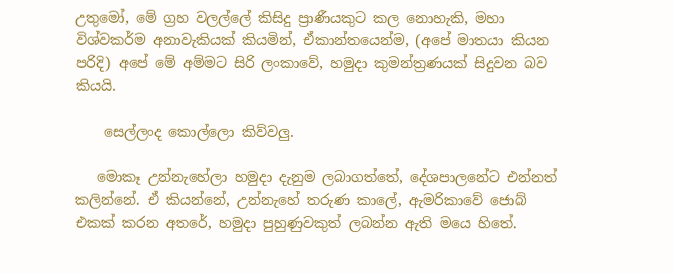උතුමෝ, මේ ග්‍රහ වලල්ලේ කිසිදු ප්‍රාණීයකුට කල නොහැකි, මහා විශ්වකර්ම අනාවැකියක් කියමින්, ඒකාන්තයෙන්ම, (අපේ මාතයා කියන පරිදි) අපේ මේ අම්මට සිරි ලංකාවේ, හමුදා කුමන්ත්‍රණයක් සිදුවන බව කියයි.

    සෙල්ලංද කොල්ලො කිව්වලු.

   මොකෑ උන්නැහේලා හමුදා දැනුම ලබාගත්තේ, දේශපාලනේට එන්නත් කලින්නේ. ඒ කියන්නේ, උන්නැහේ තරුණ කාලේ, ඇමරිකාවේ ජොබ් එකක් කරන අතරේ, හමුදා පුහුණුවකුත් ලබන්න ඇති මයෙ හිතේ.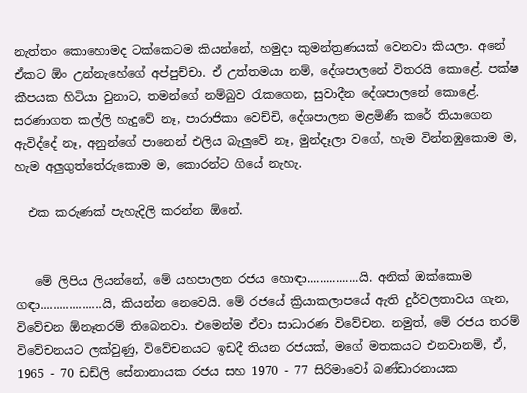නැත්තං කොහොමද ටක්කෙටම කියන්නේ, හමුදා කුමන්ත්‍රණයක් වෙනවා කියලා. අනේ ඒකට ඕං උන්නැහේගේ අප්පුච්චා. ඒ උත්තමයා නම්, දේශපාලනේ විතරයි කොළේ. පක්ෂ කීපයක හිටියා වුනාට, තමන්ගේ නම්බුව රැකගෙන, සුවාදීන දේශපාලනේ කොළේ. සරණාගත කල්ලි හැදුවේ නෑ, පාරාජිකා වෙච්චි, දේශපාලන මළමිණී කරේ තියාගෙන ඇවිද්දේ නෑ, අනුන්ගේ පානෙන් එලිය බැලුවේ නෑ, මුන්දෑලා වගේ, හැම වින්නඹුකොම ම, හැම අලුගුත්තේරුකොම ම, කොරන්ට ගියේ නැහැ.

  එක කරුණක් පැහැදිලි කරන්න ඕනේ.


   මේ ලිපිය ලියන්නේ, මේ යහපාලන රජය හොඳා................යි. අනික් ඔක්කොම ගඳා...................යි, කියන්න නෙවෙයි. මේ රජයේ ක්‍රියාකලාපයේ ඇති දුර්වලතාවය ගැන, විවේචන ඕනෑතරම් තිබෙනවා. එමෙන්ම ඒවා සාධාරණ විවේචන. නමුත්, මේ රජය තරම් විවේචනයට ලක්වුණු, විවේචනයට ඉඩදී තියන රජයක්, මගේ මතකයට එනවානම්, ඒ, 1965 - 70 ඩඩ්ලි සේනානායක රජය සහ 1970 - 77 සිරිමාවෝ බණ්ඩාරනායක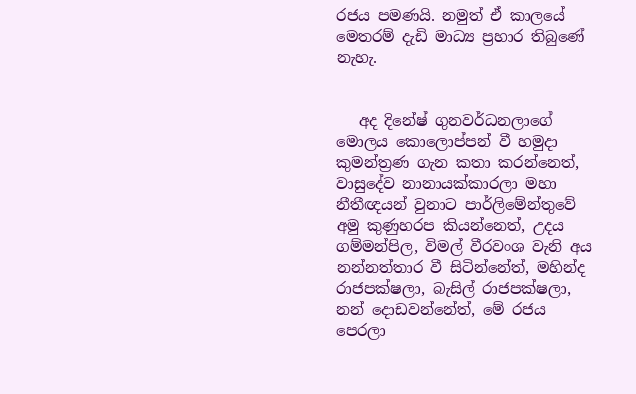රජය පමණයි. නමුත් ඒ කාලයේ මෙතරම් දැඩි මාධ්‍ය ප්‍රහාර තිබුණේ නැහැ.


   අද දිනේෂ් ගුනවර්ධනලාගේ මොලය කොලොප්පන් වී හමුදා කුමන්ත්‍රණ ගැන කතා කරන්නෙත්, වාසුදේව නානායක්කාරලා මහා නීතීඥයන් වුනාට පාර්ලිමේන්තුවේ අමු කුණුහරප කියන්නෙත්, උදය ගම්මන්පිල, විමල් වීරවංශ වැනි අය නන්නත්තාර වී සිටින්නේත්, මහින්ද රාජපක්ෂලා, බැසිල් රාජපක්ෂලා, නන් දොඩවන්නේත්, මේ රජය පෙරලා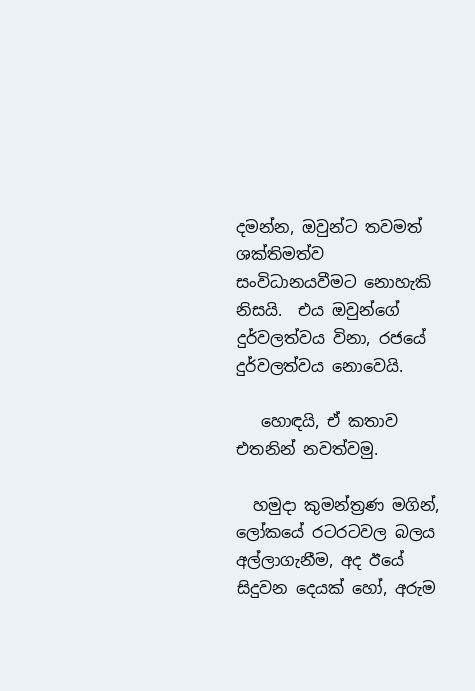දමන්න, ඔවුන්ට තවමත් ශක්තිමත්ව සංවිධානයවීමට නොහැකි නිසයි.  එය ඔවුන්ගේ දුර්වලත්වය විනා, රජයේ දුර්වලත්වය නොවෙයි.

   හොඳයි, ඒ කතාව එතනින් නවත්වමු.

  හමුදා කුමන්ත්‍රණ මගින්, ලෝකයේ රටරටවල බලය අල්ලාගැනීම, අද ඊයේ සිදුවන දෙයක් හෝ, අරුම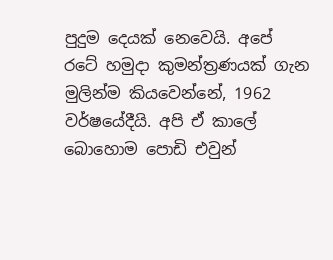පුදුම දෙයක් නෙවෙයි. අපේ රටේ හමුදා කුමන්ත්‍රණයක් ගැන මුලින්ම කියවෙන්නේ, 1962 වර්ෂයේදීයි. අපි ඒ කාලේ බොහොම පොඩි එවුන්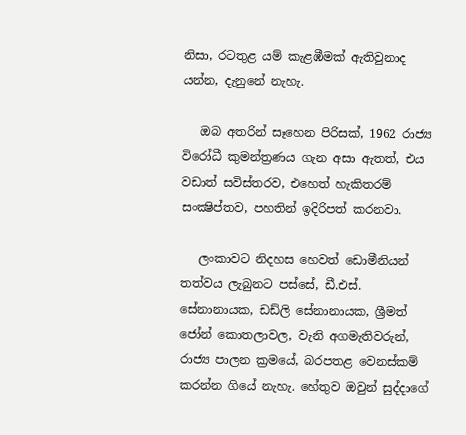නිසා, රටතුළ යම් කැළඹීමක් ඇතිවුනාද යන්න, දැනුනේ නැහැ.

   ඔබ අතරින් සෑහෙන පිරිසක්, 1962 රාජ්‍ය විරෝධී කුමන්ත්‍රණය ගැන අසා ඇතත්, එය වඩාත් සවිස්තරව, එහෙත් හැකිතරම් සංක්‍ෂිප්තව, පහතින් ඉදිරිපත් කරනවා.

   ලංකාවට නිදහස හෙවත් ඩොමීනියන් තත්වය ලැබුනට පස්සේ, ඩී.එස්. සේනානායක, ඩඩ්ලි සේනානායක, ශ්‍රීමත් ජෝන් කොතලාවල, වැනි අගමැතිවරුන්, රාජ්‍ය පාලන ක්‍රමයේ, බරපතළ වෙනස්කම් කරන්න ගියේ නැහැ. හේතුව ඔවුන් සුද්දාගේ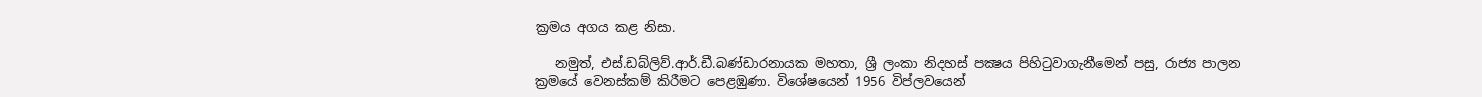ක්‍රමය අගය කළ නිසා.

   නමුත්, එස්.ඩබ්ලිව්.ආර්.ඩී.බණ්ඩාරනායක මහතා, ශ්‍රී ලංකා නිදහස් පක්‍ෂය පිහිටුවාගැනීමෙන් පසු, රාජ්‍ය පාලන ක්‍රමයේ වෙනස්කම් කිරීමට පෙළඹුණා. විශේෂයෙන් 1956 විප්ලවයෙන්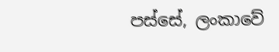පස්සේ, ලංකාවේ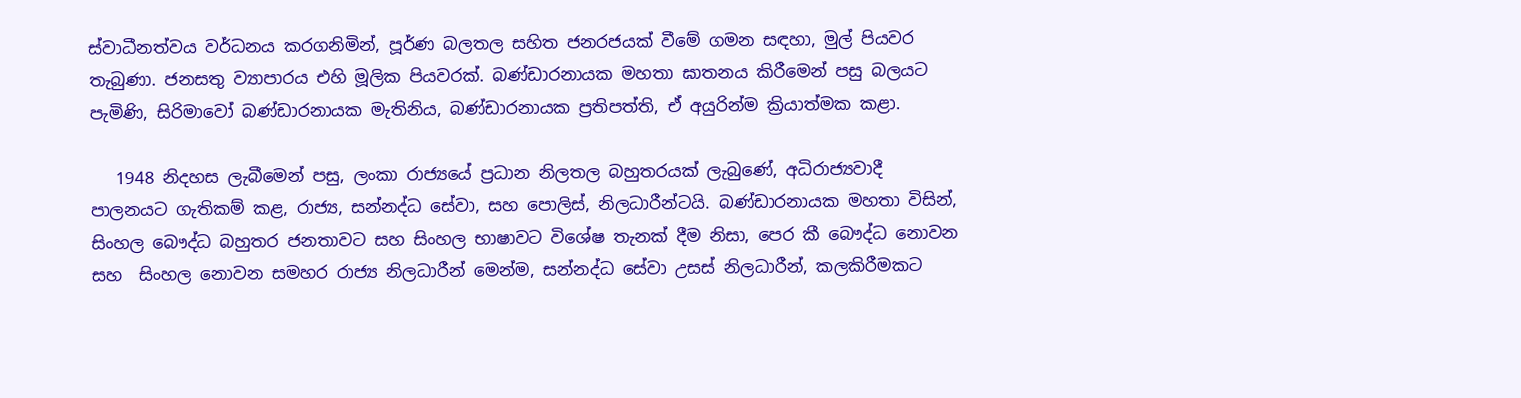ස්වාධීනත්වය වර්ධනය කරගනිමින්, පූර්ණ බලතල සහිත ජනරජයක් වීමේ ගමන සඳහා, මුල් පියවර තැබුණා. ජනසතු ව්‍යාපාරය එහි මූලික පියවරක්. බණ්ඩාරනායක මහතා ඝාතනය කිරීමෙන් පසු බලයට පැමිණි, සිරිමාවෝ බණ්ඩාරනායක මැතිනිය, බණ්ඩාරනායක ප්‍රතිපත්ති, ඒ අයුරින්ම ක්‍රියාත්මක කළා.

   1948 නිදහස ලැබීමෙන් පසු, ලංකා රාජ්‍යයේ ප්‍රධාන නිලතල බහුතරයක් ලැබුණේ, අධිරාජ්‍යවාදී පාලනයට ගැතිකම් කළ, රාජ්‍ය, සන්නද්ධ සේවා, සහ පොලිස්, නිලධාරීන්ටයි. බණ්ඩාරනායක මහතා විසින්, සිංහල බෞද්ධ බහුතර ජනතාවට සහ සිංහල භාෂාවට විශේෂ තැනක් දීම නිසා, පෙර කී බෞද්ධ නොවන සහ  සිංහල නොවන සමහර රාජ්‍ය නිලධාරීන් මෙන්ම, සන්නද්ධ සේවා උසස් නිලධාරීන්, කලකිරීමකට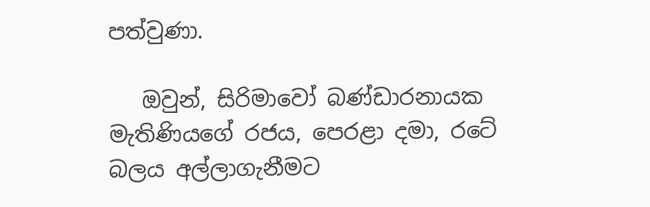පත්වුණා.

   ඔවුන්, සිරිමාවෝ බණ්ඩාරනායක මැතිණියගේ රජය, පෙරළා දමා, රටේ බලය අල්ලාගැනීමට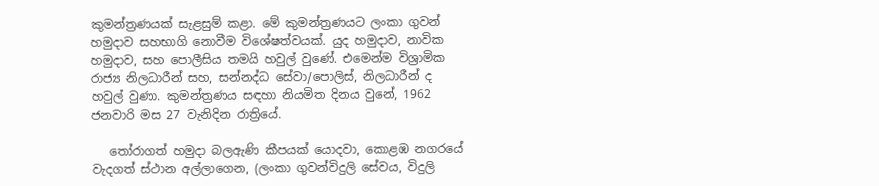කුමන්ත්‍රණයක් සැළසුම් කළා. මේ කුමන්ත්‍රණයට ලංකා ගුවන් හමුදාව සහභාගි නොවීම විශේෂත්වයක්. යුද හමුදාව, නාවික හමුදාව, සහ පොලීසිය තමයි හවුල් වුණේ. එමෙන්ම විශ්‍රාමික රාජ්‍ය නිලධාරීන් සහ, සන්නද්ධ සේවා/පොලිස්, නිලධාරීන් ද හවුල් වුණා. කුමන්ත්‍රණය සඳහා නියමිත දිනය වුනේ, 1962 ජනවාරි මස 27 වැනිදින රාත්‍රියේ.

   තෝරාගත් හමුදා බලඇණි කීපයක් යොදවා, කොළඹ නගරයේ වැදගත් ස්ථාන අල්ලාගෙන, (ලංකා ගුවන්විදුලි සේවය, විදුලි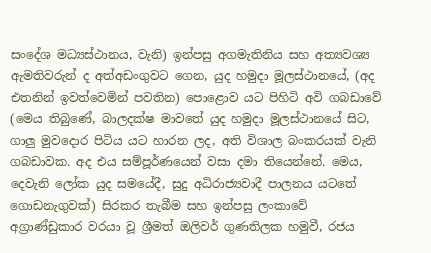සංදේශ මධ්‍යස්ථානය, වැනි) ඉන්පසු අගමැතිනිය සහ අත්‍යවශ්‍ය ඇමතිවරුන් ද අත්අඩංගුවට ගෙන, යුද හමුදා මූලස්ථානයේ, (අද එතනින් ඉවත්වෙමින් පවතින) පොළොව යට පිහිටි අවි ගබඩාවේ (මෙය තිබුණේ, බාලදක්ෂ මාවතේ යුද හමුදා මූලස්ථානයේ සිට, ගාලු මුවදොර පිටිය යට හාරන ලද, අති විශාල බංකරයක් වැනි ගබඩාවක. අද එය සම්පූර්ණයෙන් වසා දමා තියෙන්නේ. මෙය, දෙවැනි ලෝක යුද සමයේදී, සුදු අධිරාජ්‍යවාදී පාලනය යටතේ ගොඩනැගුවක්) සිරකර තැබීම සහ ඉන්පසු ලංකාවේ අග්‍රාණ්ඩුකාර වරයා වූ ශ්‍රීමත් ඔලිවර් ගුණතිලක හමුවී, රජය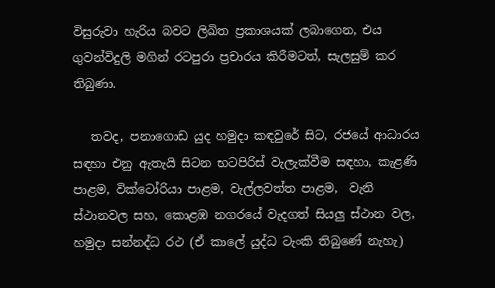විසුරුවා හැරිය බවට ලිඛිත ප්‍රකාශයක් ලබාගෙන, එය ගුවන්විදුලි මගින් රටපුරා ප්‍රචාරය කිරීමටත්, සැලසුම් කර තිබුණා.

   තවද, පනාගොඩ යුද හමුදා කඳවුරේ සිට, රජයේ ආධාරය සඳහා එනු ඇතැයි සිටන භටපිරිස් වැලැක්වීම සඳහා, කැළණි පාළම, වික්ටෝරියා පාළම, වැල්ලවත්ත පාළම,  වැනි ස්ථානවල සහ, කොළඹ නගරයේ වැදගත් සියලු ස්ථාන වල, හමුදා සන්නද්ධ රථ (ඒ කාලේ යුද්ධ ටැංකි තිබුණේ නැහැ)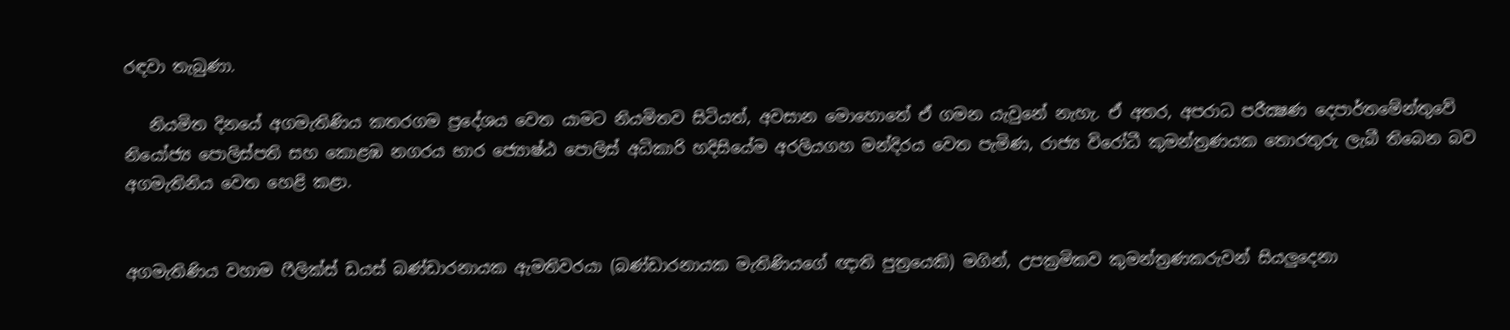රඳවා තැබුණා.

   නියමිත දිනයේ අගමැතිණිය කතරගම ප්‍රදේශය වෙත යාමට නියමිතව සිටියත්, අවසාන මොහොතේ ඒ ගමන යැවුනේ නැහැ. ඒ අතර, අපරාධ පරීක්‍ෂණ දෙපාර්තමේන්තුවේ නියෝජ්‍ය පොලිස්පති සහ කොළඹ නගරය භාර ජ්‍යොෂ්ඨ පොලිස් අධිකාරි හදිසියේම අරලියගහ මන්දිරය වෙත පැමිණ, රාජ්‍ය විරෝධී කුමන්ත්‍රණයක තොරතුරු ලැබී තිබෙන බව අගමැතිනිය වෙත හෙළි කළා.


අගමැතිණිය වහාම ෆීලික්ස් ඩයස් බණ්ඩාරනායක ඇමතිවරයා (බණ්ඩාරනායක මැතිණියගේ ඥාති පුත්‍රයෙකි) මගින්, උපක්‍රමිකව කුමන්ත්‍රණකරුවන් සියලුදෙනා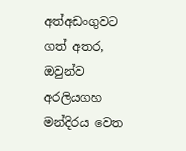අත්අඩංගුවට ගත් අතර, ඔවුන්ව අරලියගහ මන්දිරය වෙත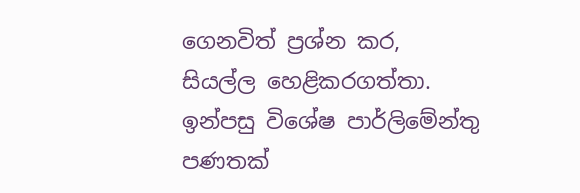ගෙනවිත් ප්‍රශ්න කර, සියල්ල හෙළිකරගත්තා. ඉන්පසු විශේෂ පාර්ලිමේන්තු පණතක්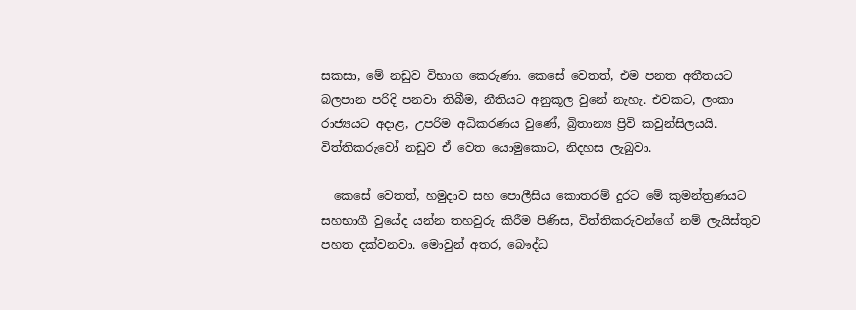සකසා, මේ නඩුව විභාග කෙරුණා. කෙසේ වෙතත්, එම පනත අතීතයට බලපාන පරිදි පනවා තිබීම, නීතියට අනුකූල වුනේ නැහැ. එවකට, ලංකා රාජ්‍යයට අදාළ, උපරිම අධිකරණය වුණේ, බ්‍රිතාන්‍ය ප්‍රිවි කවුන්සිලයයි. විත්තිකරුවෝ නඩුව ඒ වෙත යොමුකොට, නිදහස ලැබුවා.

  කෙසේ වෙතත්, හමුදාව සහ පොලීසිය කොතරම් දුරට මේ කුමන්ත්‍රණයට සහභාගී වුයේද යන්න තහවුරු කිරීම පිණිස, විත්තිකරුවන්ගේ නම් ලැයිස්තුව පහත දක්වනවා. මොවුන් අතර, බෞද්ධ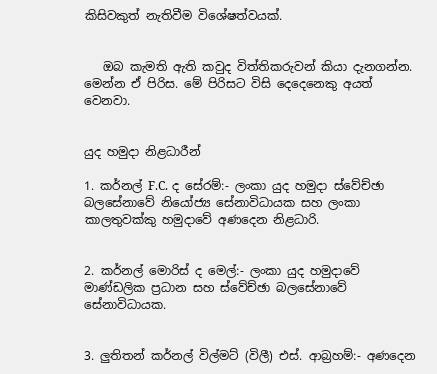කිසිවකුත් නැතිවීම විශේෂත්වයක්.


   ඔබ කැමති ඇති කවුද විත්තිකරුවන් කියා දැනගන්න. මෙන්න ඒ පිරිස. මේ පිරිසට විසි දෙදෙනෙකු අයත් වෙනවා.


යුද හමුදා නිළධාරීන්

1. කර්නල් F.C. ද සේරම්:- ලංකා යුද හමුදා ස්වේච්ඡා බලසේනාවේ නියෝජ්‍ය සේනාවිධායක සහ ලංකා කාලතුවක්කු හමුදාවේ අණදෙන නිළධාරි.


2. කර්නල් මොරිස් ද මෙල්:- ලංකා යුද හමුදාවේ මාණ්ඩලික ප්‍රධාන සහ ස්වේච්ඡා බලසේනාවේ සේනාවිධායක.


3. ලුතිතන් කර්නල් විල්මට් (විලී) එස්. ආබ්‍රහම්:- අණදෙන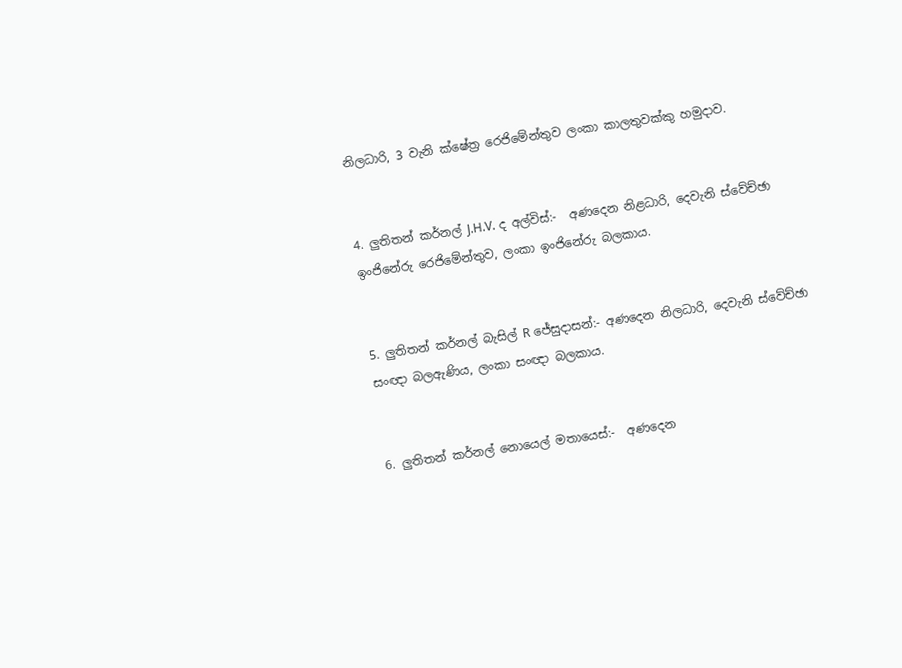නිලධාරි, 3 වැනි ක්ෂේත්‍ර රෙජිමේන්තුව ලංකා කාලතුවක්කු හමුදාව.


4. ලුතිතන් කර්නල් J.H.V. ද අල්විස්:-  අණදෙන නිළධාරි, දෙවැනි ස්වේච්ඡා ඉංජිනේරු රෙජිමේන්තුව, ලංකා ඉංජිනේරු බලකාය.


5. ලුතිතන් කර්නල් බැසිල් R ජේසුදාසන්:- අණදෙන නිලධාරි, දෙවැනි ස්වේච්ඡා සංඥා බලඇණිය, ලංකා සංඥා බලකාය.


6. ලුතිතන් කර්නල් නොයෙල් මතායෙස්:-  අණදෙන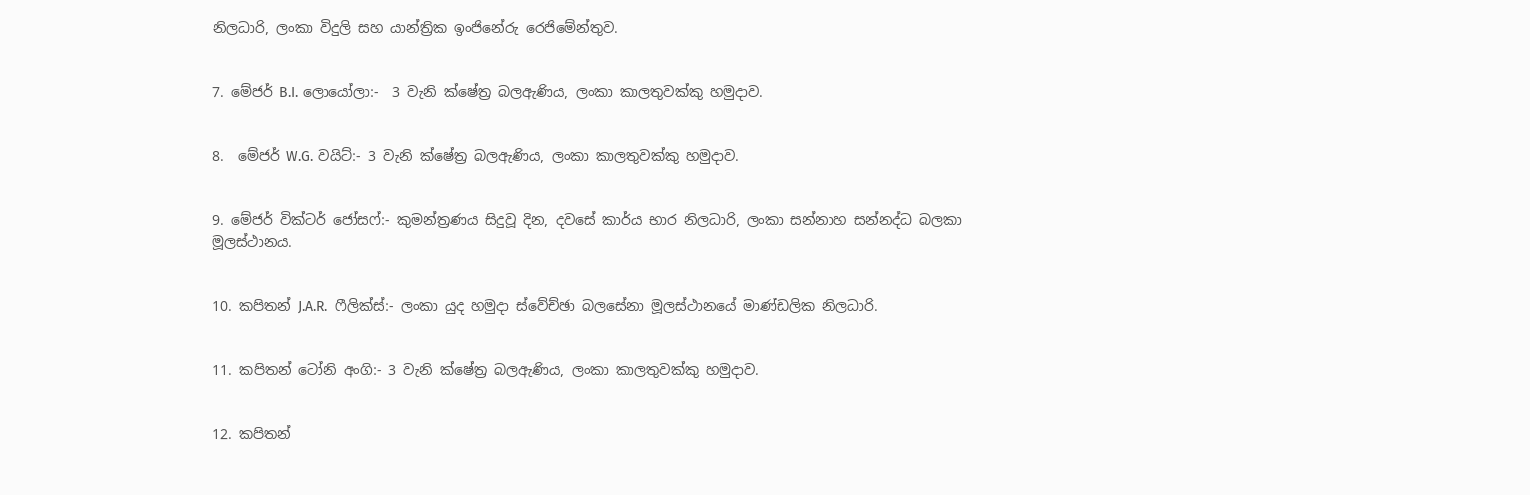නිලධාරි, ලංකා විදුලි සහ යාන්ත්‍රික ඉංජිනේරු රෙජිමේන්තුව.


7. මේජර් B.I. ලොයෝලා:-  3 වැනි ක්ෂේත්‍ර බලඇණිය, ලංකා කාලතුවක්කු හමුදාව.


8.  මේජර් W.G. වයිට්:- 3 වැනි ක්ෂේත්‍ර බලඇණිය, ලංකා කාලතුවක්කු හමුදාව.


9. මේජර් වික්ටර් ජෝසෆ්:- කුමන්ත්‍රණය සිදුවූ දින, දවසේ කාර්ය භාර නිලධාරි, ලංකා සන්නාහ සන්නද්ධ බලකා මූලස්ථානය.


10. කපිතන් J.A.R.  ෆීලික්ස්:- ලංකා යුද හමුදා ස්වේච්ඡා බලසේනා මූලස්ථානයේ මාණ්ඩලික නිලධාරි.


11. කපිතන් ටෝනි අංගි:- 3 වැනි ක්ෂේත්‍ර බලඇණිය, ලංකා කාලතුවක්කු හමුදාව.


12. කපිතන්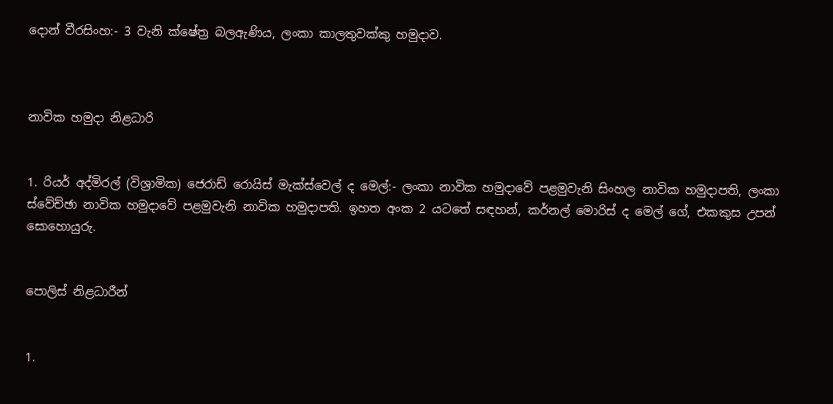දොන් වීරසිංහ:- 3 වැනි ක්ෂේත්‍ර බලඇණිය, ලංකා කාලතුවක්කු හමුදාව.



නාවික හමුදා නිළධාරි


1. රියර් අද්මිරල් (විශ්‍රාමික) ජෙරාඩ් රොයිස් මැක්ස්වෙල් ද මෙල්:- ලංකා නාවික හමුදාවේ පළමුවැනි සිංහල නාවික හමුදාපති, ලංකා ස්වේච්ඡා නාවික හමුදාවේ පළමුවැනි නාවික හමුදාපති. ඉහත අංක 2 යටතේ සඳහන්, කර්නල් මොරිස් ද මෙල් ගේ, එකකුස උපන් සොහොයුරු.


පොලිස් නිළධාරීන්


1.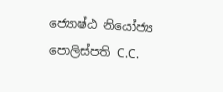ජ්‍යොෂ්ඨ නියෝජ්‍ය පොලිස්පති C.C.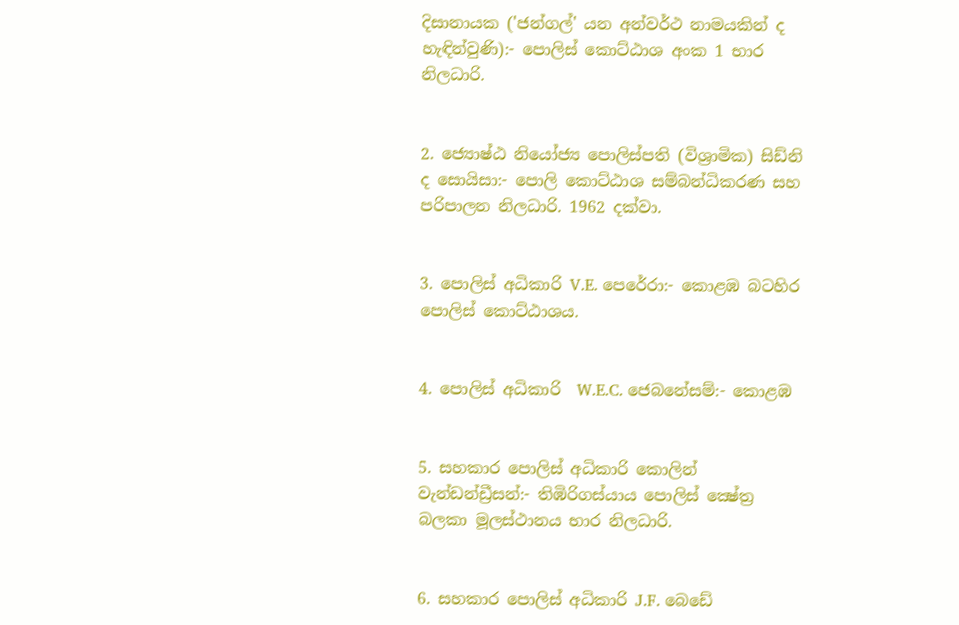දිසානායක ('ජන්ගල්' යන අන්වර්ථ නාමයකින් ද හැඳින්වුණි):- පොලිස් කොට්ඨාශ අංක 1 භාර නිලධාරි.


2. ජ්‍යොෂ්ඨ නියෝජ්‍ය පොලිස්පති (විශ්‍රාමික) සිඩ්නි ද සොයිසා:- පොලි කොට්ඨාශ සම්බන්ධිකරණ සහ පරිපාලන නිලධාරි. 1962 දක්වා.


3. පොලිස් අධිකාරි V.E. පෙරේරා:- කොළඹ බටහිර පොලිස් කොට්ඨාශය.


4. පොලිස් අධිකාරි  W.E.C. ජෙබනේසම්:- කොළඹ


5. සහකාර පොලිස් අධිකාරි කොලින් වැන්ඩන්ඩ්‍රීසන්:- තිඹිරිගස්යාය පොලිස් ක්‍ෂේත්‍ර බලකා මූලස්ථානය භාර නිලධාරි.


6. සහකාර පොලිස් අධිකාරි J.F. බෙඩේ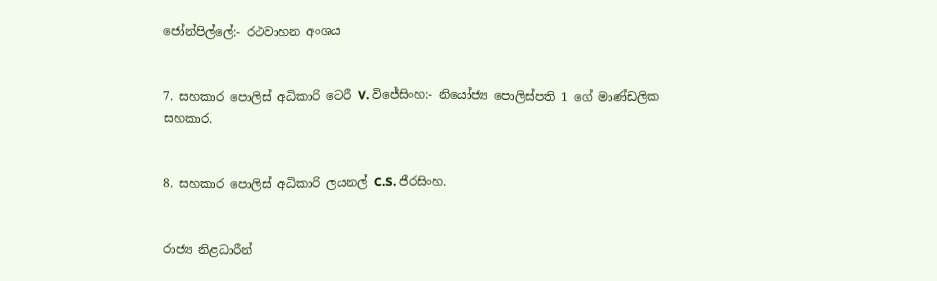ජෝන්පිල්ලේ:- රථවාහන අංශය


7. සහකාර පොලිස් අධිකාරි ටෙරී V. විජේසිංහ:- නියෝජ්‍ය පොලිස්පති 1 ගේ මාණ්ඩලික සහකාර.


8. සහකාර පොලිස් අධිකාරි ලයනල් C.S. ජීරසිංහ.


රාජ්‍ය නිළධාරීන්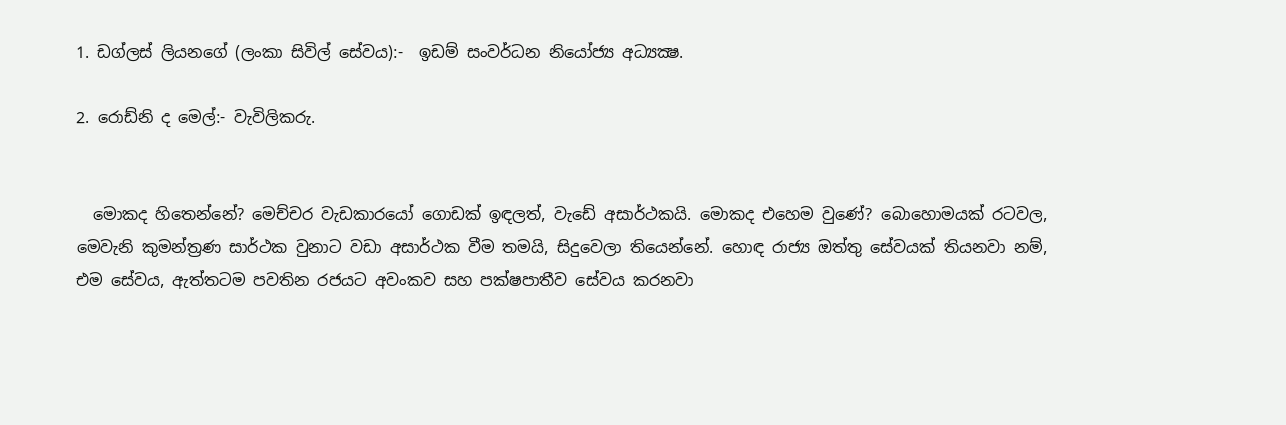1. ඩග්ලස් ලියනගේ (ලංකා සිවිල් සේවය):-  ඉඩම් සංවර්ධන නියෝජ්‍ය අධ්‍යක්‍ෂ.

2. රොඩ්නි ද මෙල්:- වැවිලිකරු.


  මොකද හිතෙන්නේ? මෙච්චර වැඩකාරයෝ ගොඩක් ඉඳලත්, වැඩේ අසාර්ථකයි. මොකද එහෙම වුණේ? බොහොමයක් රටවල, මෙවැනි කුමන්ත්‍රණ සාර්ථක වුනාට වඩා අසාර්ථක වීම තමයි, සිදුවෙලා තියෙන්නේ. හොඳ රාජ්‍ය ඔත්තු සේවයක් තියනවා නම්, එම සේවය, ඇත්තටම පවතින රජයට අවංකව සහ පක්ෂපාතීව සේවය කරනවා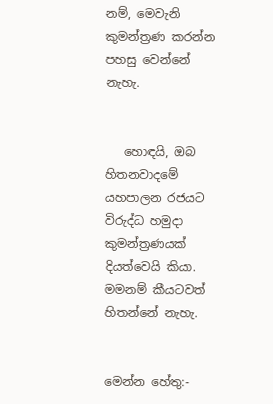නම්, මෙවැනි කුමන්ත්‍රණ කරන්න පහසු වෙන්නේ නැහැ.


   හොඳයි, ඔබ හිතනවාදමේ යහපාලන රජයට විරුද්ධ හමුදා කුමන්ත්‍රණයක් දියත්වෙයි කියා. මමනම් කීයටවත් හිතන්නේ නැහැ.


මෙන්න හේතු:-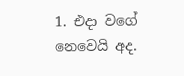1. එදා වගේ නෙවෙයි අද.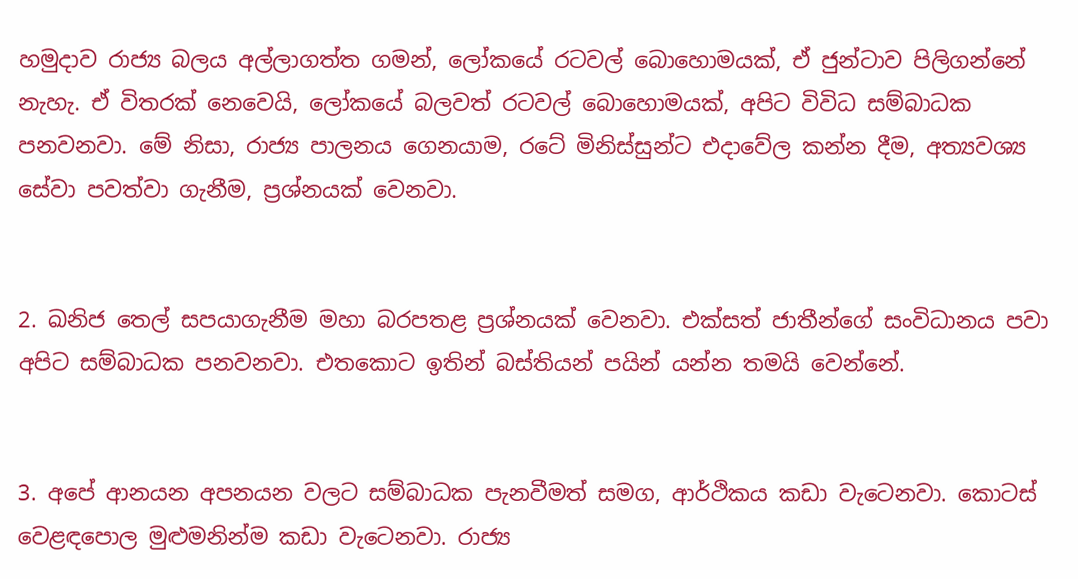හමුදාව රාජ්‍ය බලය අල්ලාගත්ත ගමන්, ලෝකයේ රටවල් බොහොමයක්, ඒ ජුන්ටාව පිලිගන්නේ නැහැ. ඒ විතරක් නෙවෙයි, ලෝකයේ බලවත් රටවල් බොහොමයක්, අපිට විවිධ සම්බාධක පනවනවා. මේ නිසා, රාජ්‍ය පාලනය ගෙනයාම, රටේ මිනිස්සුන්ට එදාවේල කන්න දීම, අත්‍යවශ්‍ය සේවා පවත්වා ගැනීම, ප්‍රශ්නයක් වෙනවා.


2. ඛනිජ තෙල් සපයාගැනීම මහා බරපතළ ප්‍රශ්නයක් වෙනවා. එක්සත් ජාතීන්ගේ සංවිධානය පවා අපිට සම්බාධක පනවනවා. එතකොට ඉතින් බස්තියන් පයින් යන්න තමයි වෙන්නේ.


3. අපේ ආනයන අපනයන වලට සම්බාධක පැනවීමත් සමග, ආර්ථිකය කඩා වැටෙනවා. කොටස් වෙළඳපොල මුළුමනින්ම කඩා වැටෙනවා. රාජ්‍ය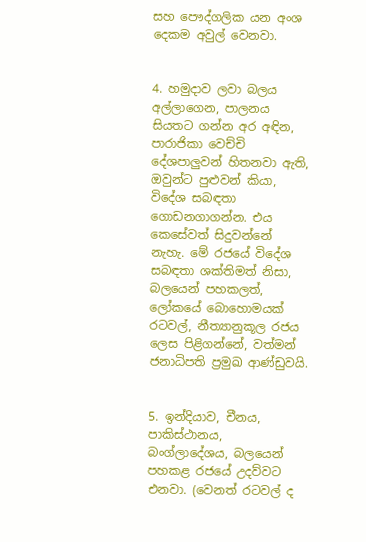සහ පෞද්ගලික යන අංශ දෙකම අවුල් වෙනවා.


4. හමුදාව ලවා බලය අල්ලාගෙන, පාලනය සියතට ගන්න අර අඳින, පාරාජිකා වෙච්චි දේශපාලුවන් හිතනවා ඇති, ඔවුන්ට පුළුවන් කියා, විදේශ සබඳතා ගොඩනගාගන්න. එය කෙසේවත් සිදුවන්නේ නැහැ. මේ රජයේ විදේශ සබඳතා ශක්තිමත් නිසා, බලයෙන් පහකලත්, ලෝකයේ බොහොමයක් රටවල්, නීත්‍යානුකූල රජය ලෙස පිළිගන්නේ, වත්මන් ජනාධිපති ප්‍රමුඛ ආණ්ඩුවයි.


5. ඉන්දියාව, චීනය, පාකිස්ථානය, බංග්ලාදේශය, බලයෙන් පහකළ රජයේ උදව්වට එනවා. (වෙනත් රටවල් ද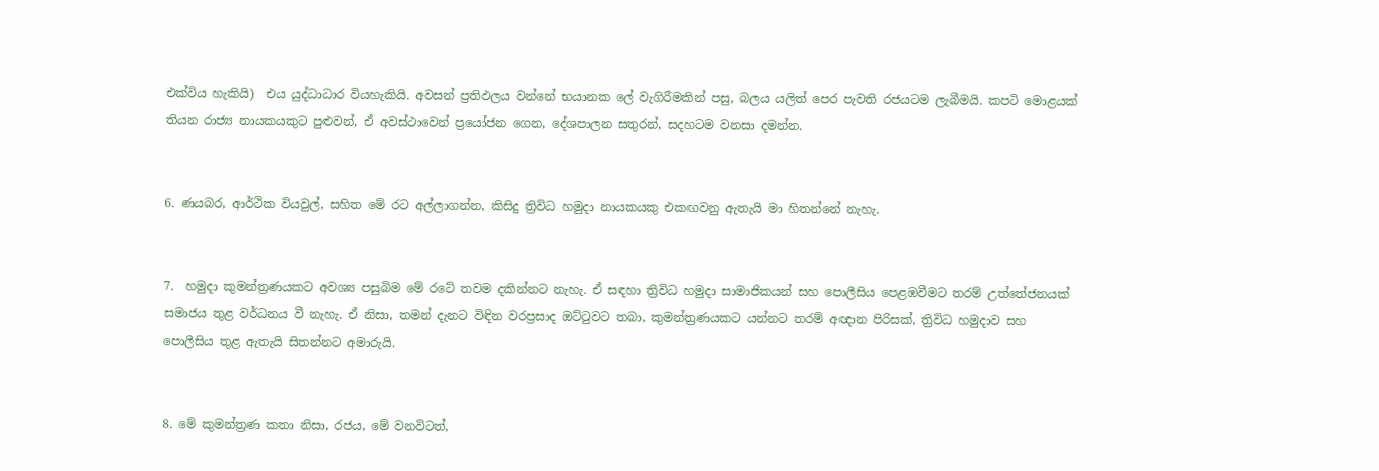එක්විය හැකියි)  එය යුද්ධාධාර වියහැකියි. අවසන් ප්‍රතිඵලය වන්නේ භයානක ලේ වැගිරීමකින් පසු, බලය යලිත් පෙර පැවති රජයටම ලැබීමයි. කපටි මොළයක් තියන රාජ්‍ය නායකයකුට පුළුවන්, ඒ අවස්ථාවෙන් ප්‍රයෝජන ගෙන, දේශපාලන සතුරන්, සදහටම වනසා දමන්න.


6. ණයබර, ආර්ථික වියවුල්, සහිත මේ රට අල්ලාගන්න, කිසිදු ත්‍රිවිධ හමුදා නායකයකු එකඟවනු ඇතැයි මා හිතන්නේ නැහැ.


7.  හමුදා කුමන්ත්‍රණයකට අවශ්‍ය පසුබිම මේ රටේ තවම දකින්නට නැහැ. ඒ සඳහා ත්‍රිවිධ හමුදා සාමාජිකයන් සහ පොලීසිය පෙළඹවීමට තරම් උත්තේජනයක් සමාජය තුළ වර්ධනය වී නැහැ. ඒ නිසා, තමන් දැනට විඳින වරප්‍රසාද ඔට්ටුවට තබා, කුමන්ත්‍රණයකට යන්නට තරම් අඥාන පිරිසක්, ත්‍රිවිධ හමුදාව සහ පොලීසිය තුළ ඇතැයි සිතන්නට අමාරුයි.


8. මේ කුමන්ත්‍රණ කතා නිසා, රජය, මේ වනවිටත්,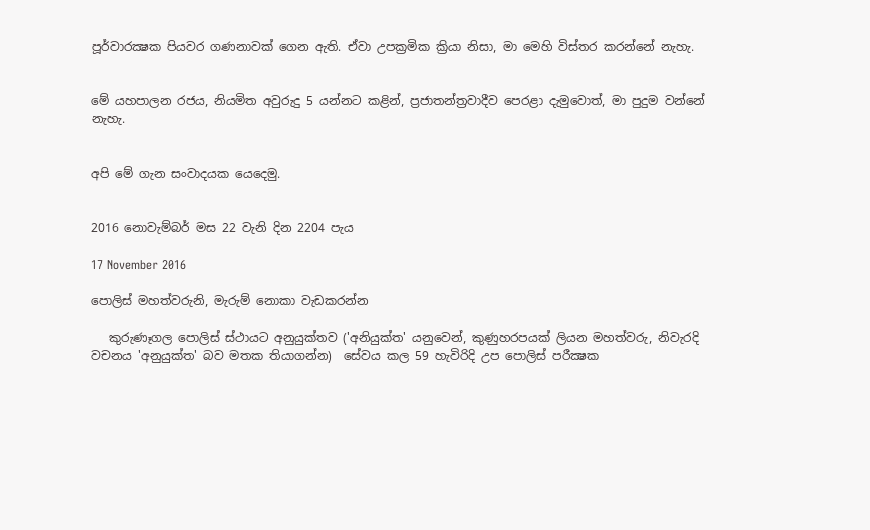පූර්වාරක්‍ෂක පියවර ගණනාවක් ගෙන ඇති. ඒවා උපක්‍රමික ක්‍රියා නිසා, මා මෙහි විස්තර කරන්නේ නැහැ.


මේ යහපාලන රජය, නියමිත අවුරුදු 5 යන්නට කළින්, ප්‍රජාතන්ත්‍රවාදීව පෙරළා දැමුවොත්, මා පුදුම වන්නේ නැහැ.


අපි මේ ගැන සංවාදයක යෙදෙමු.


2016 නොවැම්බර් මස 22 වැනි දින 2204 පැය

17 November 2016

පොලිස් මහත්වරුනි, මැරුම් නොකා වැඩකරන්න

   කුරුණෑගල පොලිස් ස්ථායට අනුයුක්තව ('අනියුක්ත' යනුවෙන්, කුණුහරපයක් ලියන මහත්වරු, නිවැරදි වචනය 'අනුයුක්ත' බව මතක තියාගන්න)  සේවය කල 59 හැවිරිදි උප පොලිස් පරීක්‍ෂක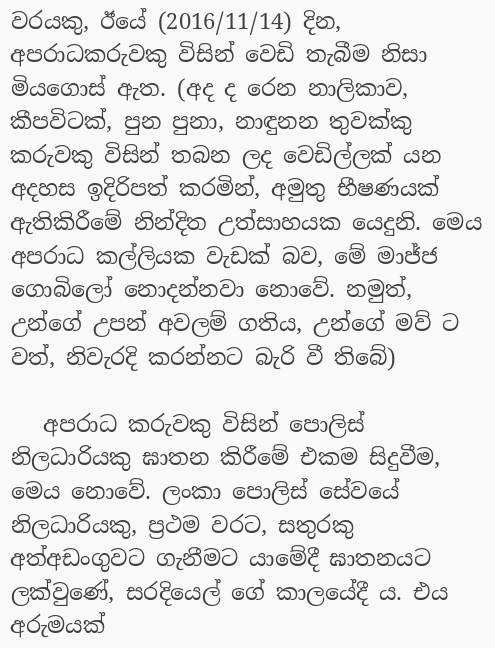වරයකු, ඊයේ (2016/11/14) දින, අපරාධකරුවකු විසින් වෙඩි තැබීම නිසා මියගොස් ඇත. (අද ද රෙන නාලිකාව, කීපවිටක්, පුන පුනා, නාඳුනන තුවක්කු කරුවකු විසින් තබන ලද වෙඩිල්ලක් යන අදහස ඉදිරිපත් කරමින්, අමුතු භීෂණයක් ඇතිකිරීමේ නින්දිත උත්සාහයක යෙදුනි. මෙය අපරාධ කල්ලියක වැඩක් බව, මේ මාජ්ජ ගොබිලෝ නොදන්නවා නොවේ. නමුත්, උන්ගේ උපන් අවලම් ගතිය, උන්ගේ මව් ට වත්, නිවැරදි කරන්නට බැරි වී තිබේ)

   අපරාධ කරුවකු විසින් පොලිස් නිලධාරියකු ඝාතන කිරීමේ එකම සිදුවීම, මෙය නොවේ. ලංකා පොලිස් සේවයේ නිලධාරියකු, ප්‍රථම වරට, සතුරකු අත්අඩංගුවට ගැනීමට යාමේදී ඝාතනයට ලක්වුණේ, සරදියෙල් ගේ කාලයේදී ය. එය අරුමයක්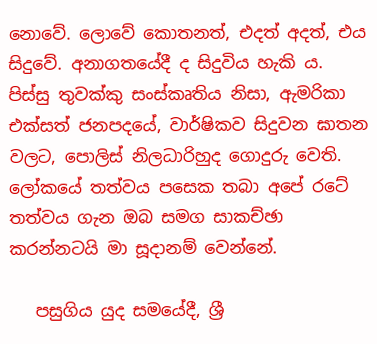නොවේ. ලොවේ කොතනත්, එදත් අදත්, එය සිදුවේ. අනාගතයේදී ද සිදුවිය හැකි ය. පිස්සු තුවක්කු සංස්කෘතිය නිසා, ඇමරිකා එක්සත් ජනපදයේ, වාර්ෂිකව සිදුවන ඝාතන වලට, පොලිස් නිලධාරිහුද ගොදුරු වෙති. ලෝකයේ තත්වය පසෙක තබා අපේ රටේ තත්වය ගැන ඔබ සමග සාකච්ඡා කරන්නටයි මා සූදානම් වෙන්නේ.

   පසුගිය යුද සමයේදී, ශ්‍රී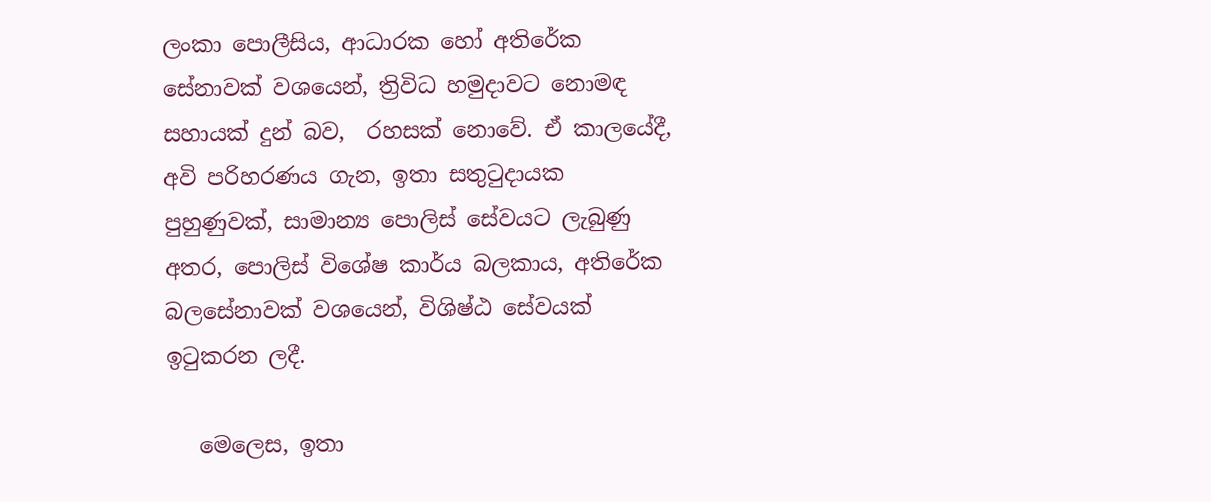ලංකා පොලීසිය, ආධාරක හෝ අතිරේක සේනාවක් වශයෙන්, ත්‍රිවිධ හමුදාවට නොමඳ සහායක් දුන් බව,  රහසක් නොවේ. ඒ කාලයේදී, අවි පරිහරණය ගැන, ඉතා සතුටුදායක පුහුණුවක්, සාමාන්‍ය පොලිස් සේවයට ලැබුණු අතර, පොලිස් විශේෂ කාර්ය බලකාය, අතිරේක බලසේනාවක් වශයෙන්, විශිෂ්ඨ සේවයක් ඉටුකරන ලදී.

   මෙලෙස, ඉතා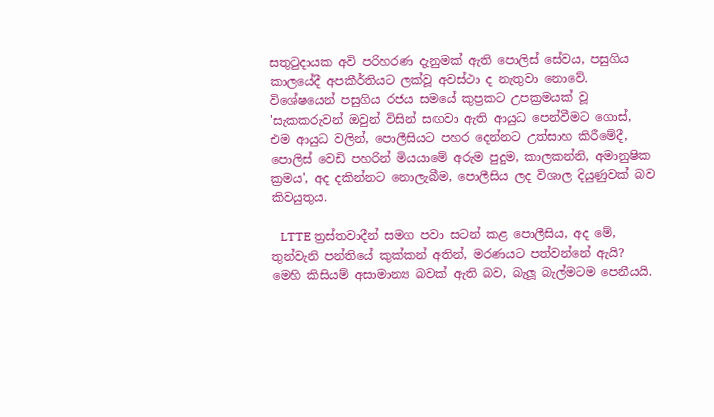සතුටුදායක අවි පරිහරණ දැනුමක් ඇති පොලිස් සේවය, පසුගිය කාලයේදී අපකීර්තියට ලක්වූ අවස්ථා ද නැතුවා නොවේ. විශේෂයෙන් පසුගිය රජය සමයේ කුප්‍රකට උපක්‍රමයක් වූ 'සැකකරුවන් ඔවුන් විසින් සඟවා ඇති ආයුධ පෙන්වීමට ගොස්, එම ආයුධ වලින්, පොලීසියට පහර දෙන්නට උත්සාහ කිරීමේදී, පොලිස් වෙඩි පහරින් මියයාමේ අරුම පුදුම, කාලකන්නි, අමානුෂික ක්‍රමය', අද දකින්නට නොලැබීම, පොලීසිය ලද විශාල දියුණුවක් බව කිවයුතුය.

   LTTE ත්‍රස්තවාදීන් සමග පවා සටන් කළ පොලීසිය, අද මේ, තුන්වැනි පන්තියේ කුක්කන් අතින්, මරණයට පත්වන්නේ ඇයි? මෙහි කිසියම් අසාමාන්‍ය බවක් ඇති බව, බැලූ බැල්මටම පෙනීයයි.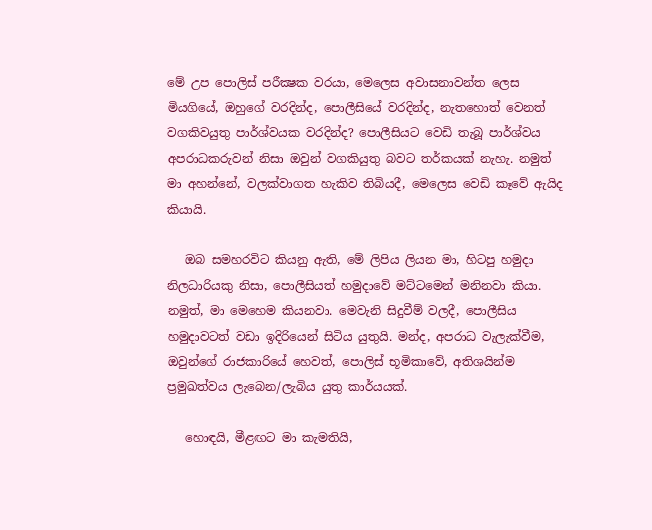මේ උප පොලිස් පරීක්‍ෂක වරයා, මෙලෙස අවාසනාවන්ත ලෙස මියගියේ, ඔහුගේ වරදින්ද, පොලීසියේ වරදින්ද, නැතහොත් වෙනත් වගකිවයුතු පාර්ශ්වයක වරදින්ද? පොලීසියට වෙඩි තැබූ පාර්ශ්වය අපරාධකරුවන් නිසා ඔවුන් වගකියුතු බවට තර්කයක් නැහැ. නමුත් මා අහන්නේ, වලක්වාගත හැකිව තිබියදී, මෙලෙස වෙඩි කෑවේ ඇයිද කියායි.

   ඔබ සමහරවිට කියනු ඇති, මේ ලිපිය ලියන මා, හිටපු හමුදා නිලධාරියකු නිසා, පොලීසියත් හමුදාවේ මට්ටමෙන් මනිනවා කියා. නමුත්, මා මෙහෙම කියනවා. මෙවැනි සිදුවීම් වලදී, පොලීසිය හමුදාවටත් වඩා ඉදිරියෙන් සිටිය යුතුයි. මන්ද, අපරාධ වැලැක්වීම, ඔවුන්ගේ රාජකාරියේ හෙවත්, පොලිස් භූමිකාවේ, අතිශයින්ම ප්‍රමුඛත්වය ලැබෙන/ලැබිය යුතු කාර්යයක්.

   හොඳයි, මීළඟට මා කැමතියි,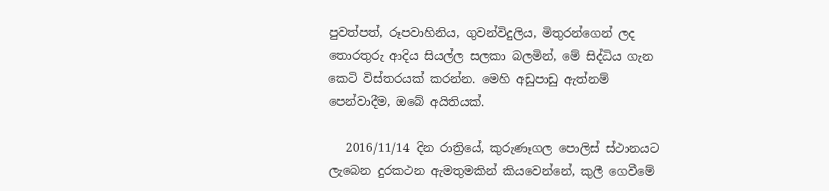පුවත්පත්, රූපවාහිනිය, ගුවන්විදුලිය, මිතුරන්ගෙන් ලද තොරතුරු ආදිය සියල්ල සලකා බලමින්, මේ සිද්ධිය ගැන කෙටි විස්තරයක් කරන්න. මෙහි අඩුපාඩු ඇත්නම් පෙන්වාදීම, ඔබේ අයිතියක්.

   2016/11/14 දින රාත්‍රියේ, කුරුණෑගල පොලිස් ස්ථානයට ලැබෙන දුරකථන ඇමතුමකින් කියවෙන්නේ, කුලී ගෙවීමේ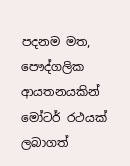පදනම මත, පෞද්ගලික ආයතනයකින් මෝටර් රථයක් ලබාගත්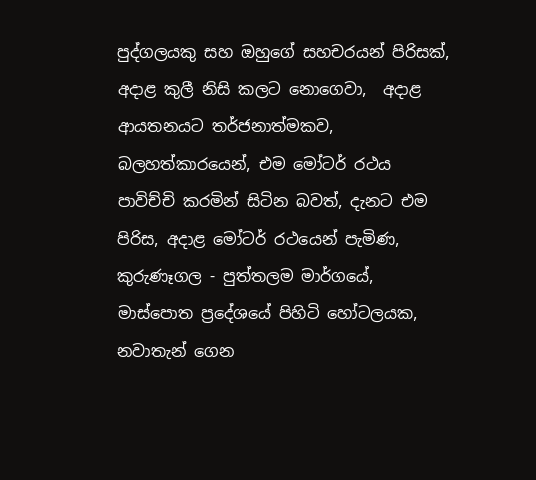පුද්ගලයකු සහ ඔහුගේ සහචරයන් පිරිසක්, අදාළ කුලී නිසි කලට නොගෙවා,  අදාළ ආයතනයට තර්ජනාත්මකව, බලහත්කාරයෙන්, එම මෝටර් රථය පාවිච්චි කරමින් සිටින බවත්, දැනට එම පිරිස, අදාළ මෝටර් රථයෙන් පැමිණ, කුරුණෑගල - පුත්තලම මාර්ගයේ, මාස්පොත ප්‍රදේශයේ පිහිටි හෝටලයක, නවාතැන් ගෙන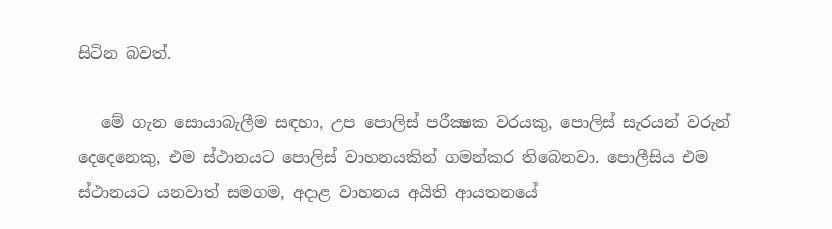සිටින බවත්.

   මේ ගැන සොයාබැලීම සඳහා, උප පොලිස් පරීක්‍ෂක වරයකු, පොලිස් සැරයන් වරුන් දෙදෙනෙකු, එම ස්ථානයට පොලිස් වාහනයකින් ගමන්කර තිබෙනවා. පොලීසිය එම ස්ථානයට යනවාත් සමගම, අදාළ වාහනය අයිති ආයතනයේ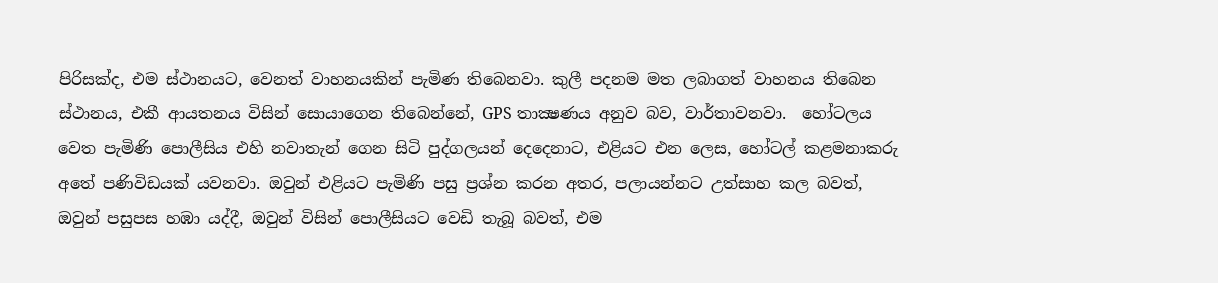පිරිසක්ද, එම ස්ථානයට, වෙනත් වාහනයකින් පැමිණ තිබෙනවා. කුලී පදනම මත ලබාගත් වාහනය තිබෙන ස්ථානය, එකී ආයතනය විසින් සොයාගෙන තිබෙන්නේ, GPS තාක්‍ෂණය අනුව බව, වාර්තාවනවා.  හෝටලය වෙත පැමිණි පොලීසිය එහි නවාතැන් ගෙන සිටි පුද්ගලයන් දෙදෙනාට, එළියට එන ලෙස, හෝටල් කළමනාකරු අතේ පණිවිඩයක් යවනවා. ඔවුන් එළියට පැමිණි පසු ප්‍රශ්න කරන අතර, පලායන්නට උත්සාහ කල බවත්, ඔවුන් පසුපස හඹා යද්දී, ඔවුන් විසින් පොලීසියට වෙඩි තැබූ බවත්, එම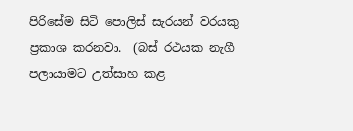පිරිසේම සිටි පොලිස් සැරයන් වරයකු ප්‍රකාශ කරනවා.  (බස් රථයක නැගී පලායාමට උත්සාහ කළ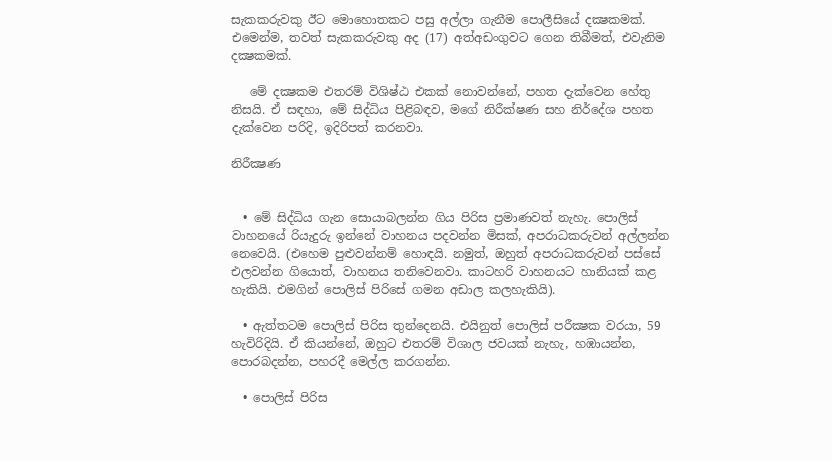සැකකරුවකු ඊට මොහොතකට පසු අල්ලා ගැනීම පොලීසියේ දක්‍ෂකමක්. එමෙන්ම, තවත් සැකකරුවකු අද (17) අත්අඩංගුවට ගෙන තිබීමත්, එවැනිම දක්‍ෂකමක්.

   මේ දක්‍ෂකම එතරම් විශිෂ්ඨ එකක් නොවන්නේ, පහත දැක්වෙන හේතු නිසයි. ඒ සඳහා, මේ සිද්ධිය පිළිබඳව, මගේ නිරීක්ෂණ සහ නිර්දේශ පහත දැක්වෙන පරිදි, ඉදිරිපත් කරනවා.

නිරීක්‍ෂණ


  • මේ සිද්ධිය ගැන සොයාබලන්න ගිය පිරිස ප්‍රමාණවත් නැහැ. පොලිස් වාහනයේ රියැදුරු ඉන්නේ වාහනය පදවන්න මිසක්, අපරාධකරුවන් අල්ලන්න නෙවෙයි. (එහෙම පුළුවන්නම් හොඳයි. නමුත්, ඔහුත් අපරාධකරුවන් පස්සේ එලවන්න ගියොත්, වාහනය තනිවෙනවා. කාටහරි වාහනයට හානියක් කළ හැකියි. එමගින් පොලිස් පිරිසේ ගමන අඩාල කලහැකියි).

  • ඇත්තටම පොලිස් පිරිස තුන්දෙනයි. එයිනුත් පොලිස් පරීක්‍ෂක වරයා, 59 හැවිරිදියි. ඒ කියන්නේ, ඔහුට එතරම් විශාල ජවයක් නැහැ, හඹායන්න, පොරබදන්න, පහරදී මෙල්ල කරගන්න.

  • පොලිස් පිරිස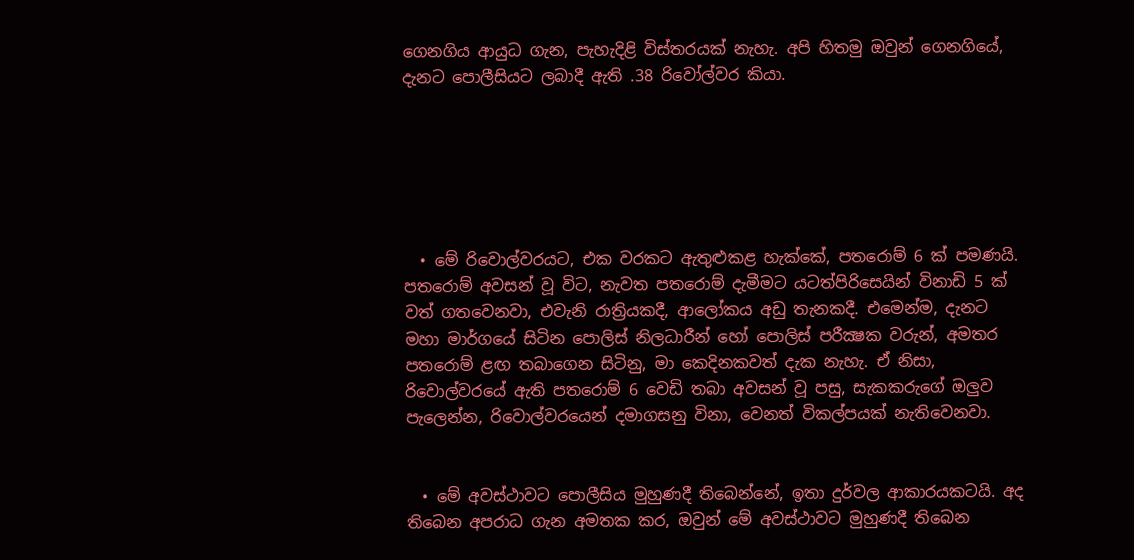ගෙනගිය ආයුධ ගැන, පැහැදිළි විස්තරයක් නැහැ. අපි හිතමු ඔවුන් ගෙනගියේ, දැනට පොලීසියට ලබාදී ඇති .38 රිවෝල්වර කියා.






  • මේ රිවොල්වරයට, එක වරකට ඇතුළුකළ හැක්කේ, පතරොම් 6 ක් පමණයි. පතරොම් අවසන් වූ විට, නැවත පතරොම් දැමීමට යටත්පිරිසෙයින් විනාඩි 5 ක් වත් ගතවෙනවා, එවැනි රාත්‍රියකදී, ආලෝකය අඩු තැනකදී. එමෙන්ම, දැනට මහා මාර්ගයේ සිටින පොලිස් නිලධාරීන් හෝ පොලිස් පරීක්‍ෂක වරුන්, අමතර පතරොම් ළඟ තබාගෙන සිටිනු, මා කෙදිනකවත් දැක නැහැ. ඒ නිසා, රිවොල්වරයේ ඇති පතරොම් 6 වෙඩි තබා අවසන් වූ පසු, සැකකරුගේ ඔලුව පැලෙන්න, රිවොල්වරයෙන් දමාගසනු විනා, වෙනත් විකල්පයක් නැතිවෙනවා.


  • මේ අවස්ථාවට පොලීසිය මුහුණදී තිබෙන්නේ, ඉතා දුර්වල ආකාරයකටයි. අද තිබෙන අපරාධ ගැන අමතක කර, ඔවුන් මේ අවස්ථාවට මුහුණදී තිබෙන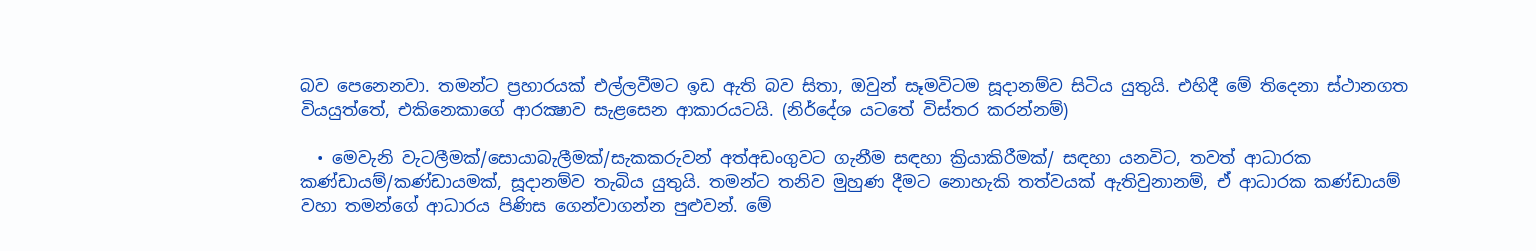බව පෙනෙනවා. තමන්ට ප්‍රහාරයක් එල්ලවීමට ඉඩ ඇති බව සිතා, ඔවුන් සෑමවිටම සූදානම්ව සිටිය යුතුයි. එහිදී මේ තිදෙනා ස්ථානගත වියයුත්තේ, එකිනෙකාගේ ආරක්‍ෂාව සැළසෙන ආකාරයටයි. (නිර්දේශ යටතේ විස්තර කරන්නම්)

  • මෙවැනි වැටලීමක්/සොයාබැලීමක්/සැකකරුවන් අත්අඩංගුවට ගැනීම සඳහා ක්‍රියාකිරීමක්/ සඳහා යනවිට, තවත් ආධාරක කණ්ඩායම්/කණ්ඩායමක්, සූදානම්ව තැබිය යුතුයි. තමන්ට තනිව මුහුණ දීමට නොහැකි තත්වයක් ඇතිවුනානම්, ඒ ආධාරක කණ්ඩායම් වහා තමන්ගේ ආධාරය පිණිස ගෙන්වාගන්න පුළුවන්. මේ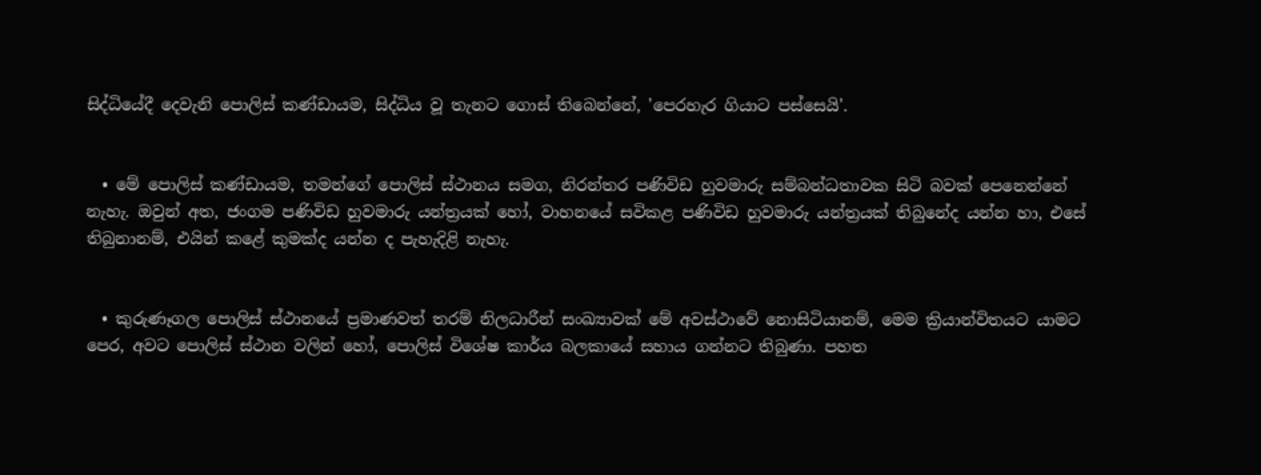සිද්ධියේදී දෙවැනි පොලිස් කණ්ඩායම, සිද්ධිය වූ තැනට ගොස් තිබෙන්නේ, 'පෙරහැර ගියාට පස්සෙයි'.


  • මේ පොලිස් කණ්ඩායම, තමන්ගේ පොලිස් ස්ථානය සමග, නිරන්තර පණිවිඩ හුවමාරු සම්බන්ධතාවක සිටි බවක් පෙනෙන්නේ නැහැ. ඔවුන් අත, ජංගම පණිවිඩ හුවමාරු යන්ත්‍රයක් හෝ, වාහනයේ සවිකළ පණිවිඩ හුවමාරු යන්ත්‍රයක් තිබුනේද යන්න හා, එසේ තිබුනානම්, එයින් කළේ කුමක්ද යන්න ද පැහැදිළි නැහැ.


  • කුරුණෑගල පොලිස් ස්ථානයේ ප්‍රමාණවත් තරම් නිලධාරීන් සංඛ්‍යාවක් මේ අවස්ථාවේ නොසිටියානම්, මෙම ක්‍රියාන්විතයට යාමට පෙර, අවට පොලිස් ස්ථාන වලින් හෝ, පොලිස් විශේෂ කාර්ය බලකායේ සහාය ගන්නට තිබුණා. පහත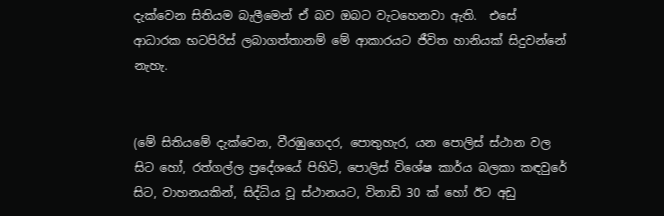දැක්වෙන සිතියම බැලීමෙන් ඒ බව ඔබට වැටහෙනවා ඇති.  එසේ ආධාරක භටපිරිස් ලබාගත්තානම් මේ ආකාරයට ජීවිත හානියක් සිදුවන්නේ නැහැ.


(මේ සිතියමේ දැක්වෙන, වීරඹුගෙදර, පොතුහැර, යන පොලිස් ස්ථාන වල සිට හෝ, රත්ගල්ල ප්‍රදේශයේ පිහිටි, පොලිස් විශේෂ කාර්ය බලකා කඳවුරේ සිට, වාහනයකින්, සිද්ධිය වූ ස්ථානයට, විනාඩි 30 ක් හෝ ඊට අඩු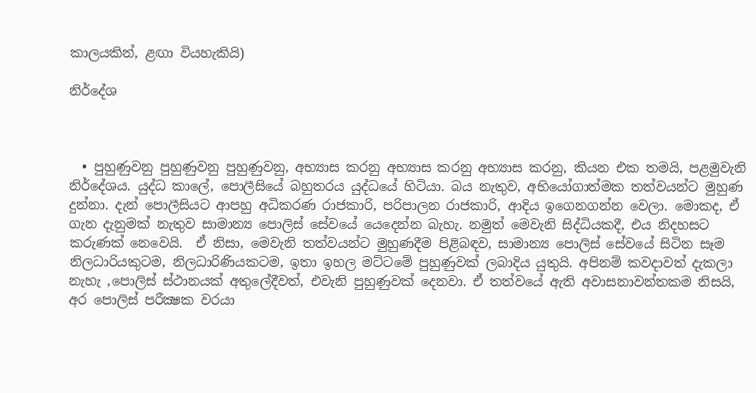කාලයකින්, ළඟා වියහැකියි)

නිර්දේශ



  • පුහුණුවනු පුහුණුවනු පුහුණුවනු, අභ්‍යාස කරනු අභ්‍යාස කරනු අභ්‍යාස කරනු, කියන එක තමයි, පළමුවැනි නිර්දේශය. යුද්ධ කාලේ, පොලීසියේ බහුතරය යුද්ධයේ හිටියා. බය නැතුව, අභියෝගාත්මක තත්වයන්ට මුහුණ දුන්නා. දැන් පොලීසියට ආපහු අධිකරණ රාජකාරි, පරිපාලන රාජකාරි, ආදිය ඉගෙනගන්න වෙලා. මොකද, ඒ ගැන දැනුමක් නැතුව සාමාන්‍ය පොලිස් සේවයේ යෙදෙන්න බැහැ. නමුත් මෙවැනි සිද්ධියකදී, එය නිදහසට කරුණක් නෙවෙයි.  ඒ නිසා, මෙවැනි තත්වයන්ට මුහුණදීම පිළිබඳව, සාමාන්‍ය පොලිස් සේවයේ සිටින සෑම නිලධාරියකුටම, නිලධාරිණියකටම, ඉතා ඉහල මට්ටමේ පුහුණුවක් ලබාදිය යුතුයි. අපිනම් කවදාවත් දැකලා නැහැ ,පොලිස් ස්ථානයක් අතුලේදීවත්, එවැනි පුහුණුවක් දෙනවා. ඒ තත්වයේ ඇති අවාසනාවන්තකම නිසයි, අර පොලිස් පරීක්‍ෂක වරයා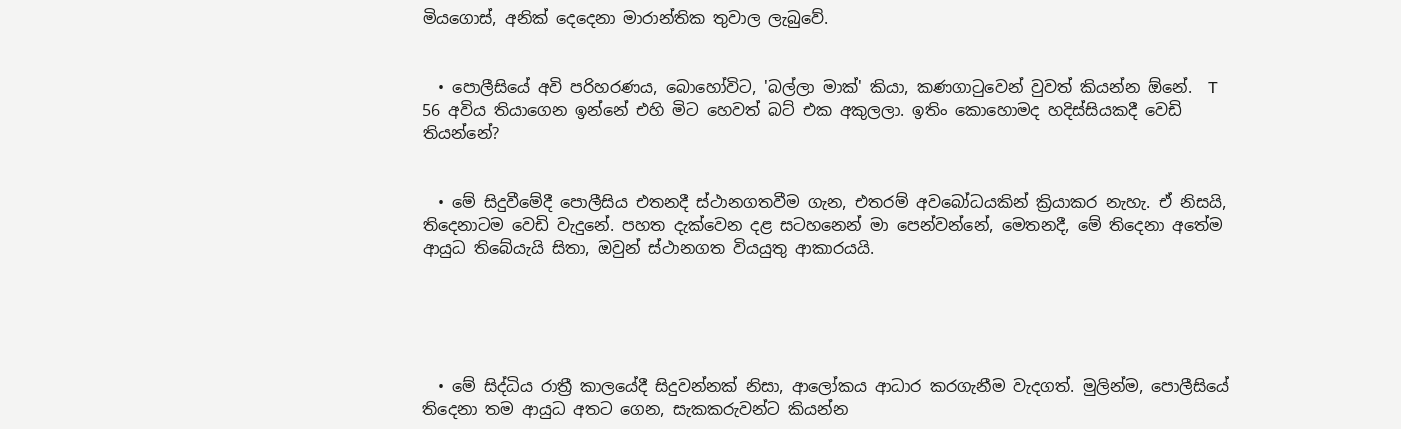මියගොස්, අනික් දෙදෙනා මාරාන්තික තුවාල ලැබුවේ.


  • පොලීසියේ අවි පරිහරණය, බොහෝවිට, 'බල්ලා මාක්' කියා, කණගාටුවෙන් වුවත් කියන්න ඕනේ.  T 56 අවිය තියාගෙන ඉන්නේ එහි මිට හෙවත් බට් එක අකුලලා. ඉතිං කොහොමද හදිස්සියකදී වෙඩි තියන්නේ?


  • මේ සිදුවීමේදී පොලීසිය එතනදී ස්ථානගතවීම ගැන, එතරම් අවබෝධයකින් ක්‍රියාකර නැහැ. ඒ නිසයි, තිදෙනාටම වෙඩි වැදුනේ. පහත දැක්වෙන දළ සටහනෙන් මා පෙන්වන්නේ, මෙතනදී, මේ තිදෙනා අතේම ආයුධ තිබේයැයි සිතා, ඔවුන් ස්ථානගත වියයුතු ආකාරයයි.





  • මේ සිද්ධිය රාත්‍රී කාලයේදී සිදුවන්නක් නිසා, ආලෝකය ආධාර කරගැනීම වැදගත්. මුලින්ම, පොලීසියේ තිදෙනා තම ආයුධ අතට ගෙන, සැකකරුවන්ට කියන්න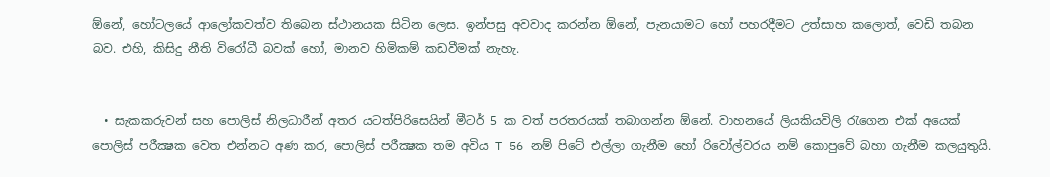ඕනේ, හෝටලයේ ආලෝකවත්ව තිබෙන ස්ථානයක සිටින ලෙස. ඉන්පසු අවවාද කරන්න ඕනේ, පැනයාමට හෝ පහරදීමට උත්සාහ කලොත්, වෙඩි තබන බව. එහි, කිසිදු නීති විරෝධී බවක් හෝ, මානව හිමිකම් කඩවීමක් නැහැ.


  • සැකකරුවන් සහ පොලිස් නිලධාරීන් අතර යටත්පිරිසෙයින් මීටර් 5 ක වත් පරතරයක් තබාගන්න ඕනේ. වාහනයේ ලියකියවිලි රැගෙන එක් අයෙක් පොලිස් පරීක්‍ෂක වෙත එන්නට අණ කර, පොලිස් පරීක්‍ෂක තම අවිය T 56 නම් පිටේ එල්ලා ගැනීම හෝ රිවෝල්වරය නම් කොපුවේ බහා ගැනීම කලයුතුයි.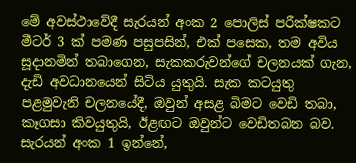මේ අවස්ථාවේදී සැරයන් අංක 2 පොලිස් පරීක්ෂකට මීටර් 3 ක් පමණ පසුපසින්, එක් පසෙක, තම අවිය සූදානමින් තබාගෙන, සැකකරුවන්ගේ චලනයක් ගැන, දැඩි අවධානයෙන් සිටිය යුතුයි. සැක කටයුතු පළමුවැනි චලනයේදී, ඔවුන් අසළ බිමට වෙඩි තබා, කෑගසා කිවයුතුයි, ඊළඟට ඔවුන්ට වෙඩිතබන බව. සැරයන් අංක 1 ඉන්නේ,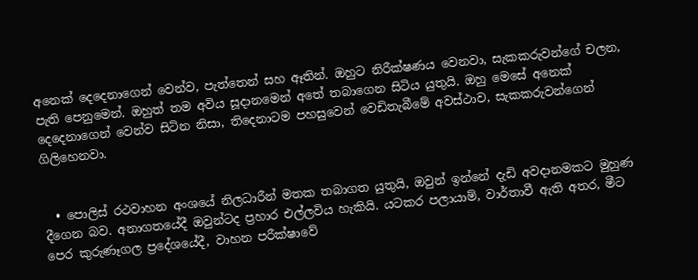අනෙක් දෙදෙනාගෙන් වෙන්ව, පැත්තෙන් සහ ඈතින්. ඔහුට නිරීක්ෂණය වෙනවා, සැකකරුවන්ගේ චලන, පැති පෙනුමෙන්. ඔහුත් තම අවිය සූදානමෙන් අතේ තබාගෙන සිටිය යුතුයි. ඔහු මෙසේ අනෙක් දෙදෙනාගෙන් වෙන්ව සිටින නිසා, තිදෙනාටම පහසුවෙන් වෙඩිතැබීමේ අවස්ථාව, සැකකරුවන්ගෙන් ගිලිහෙනවා.


  • පොලිස් රථවාහන අංශයේ නිලධාරීන් මතක තබාගත යුතුයි, ඔවුන් ඉන්නේ දැඩි අවදානමකට මුහුණ දීගෙන බව. අනාගතයේදී ඔවුන්ටද ප්‍රහාර එල්ලවිය හැකියි. යටකර පලායාම්, වාර්තාවී ඇති අතර, මීට පෙර කුරුණෑගල ප්‍රදේශයේදී, වාහන පරීක්ෂාවේ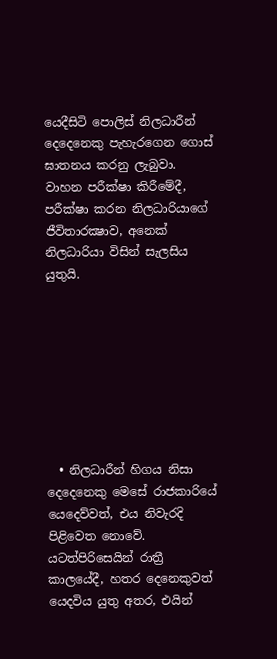යෙදීසිටි පොලිස් නිලධාරීන් දෙදෙනෙකු පැහැරගෙන ගොස් ඝාතනය කරනු ලැබුවා.  වාහන පරීක්ෂා කිරීමේදී, පරීක්ෂා කරන නිලධාරියාගේ ජීවිතාරක්‍ෂාව, අනෙක් නිලධාරියා විසින් සැලසිය යුතුයි.








  • නිලධාරීන් හිගය නිසා දෙදෙනෙකු මෙසේ රාජකාරියේ යෙදෙව්වත්, එය නිවැරදි පිළිවෙත නොවේ. යටත්පිරිසෙයින් රාත්‍රී කාලයේදී, හතර දෙනෙකුවත් යෙදවිය යුතු අතර, එයින්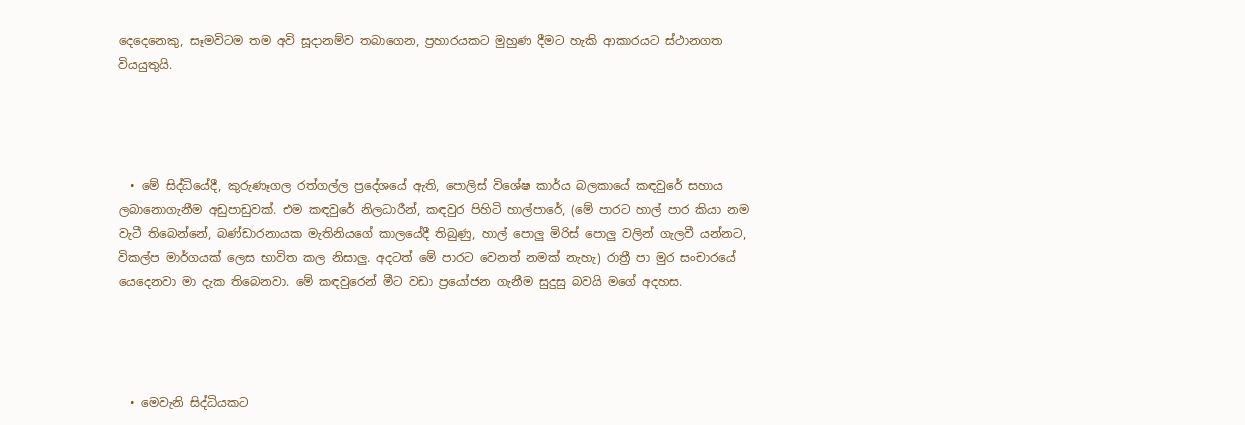දෙදෙනෙකු, සෑමවිටම තම අවි සූදානම්ව තබාගෙන, ප්‍රහාරයකට මුහුණ දීමට හැකි ආකාරයට ස්ථානගත වියයුතුයි.




  • මේ සිද්ධියේදී, කුරුණෑගල රත්ගල්ල ප්‍රදේශයේ ඇති, පොලිස් විශේෂ කාර්ය බලකායේ කඳවුරේ සහාය ලබානොගැනීම අඩුපාඩුවක්. එම කඳවුරේ නිලධාරීන්, කඳවුර පිහිටි හාල්පාරේ, (මේ පාරට හාල් පාර කියා නම වැටී තිබෙන්නේ, බණ්ඩාරනායක මැතිනියගේ කාලයේදී තිබුණු, හාල් පොලු මිරිස් පොලු වලින් ගැලවී යන්නට, විකල්ප මාර්ගයක් ලෙස භාවිත කල නිසාලු. අදටත් මේ පාරට වෙනත් නමක් නැහැ) රාත්‍රී පා මුර සංචාරයේ යෙදෙනවා මා දැක තිබෙනවා. මේ කඳවුරෙන් මීට වඩා ප්‍රයෝජන ගැනීම සුදුසු බවයි මගේ අදහස.




  • මෙවැනි සිද්ධියකට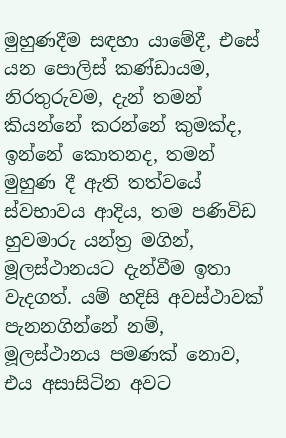මුහුණදීම සඳහා යාමේදී, එසේ යන පොලිස් කණ්ඩායම, නිරතුරුවම, දැන් තමන් කියන්නේ කරන්නේ කුමක්ද, ඉන්නේ කොතනද, තමන් මුහුණ දී ඇති තත්වයේ ස්වභාවය ආදිය, තම පණිවිඩ හුවමාරු යන්ත්‍ර මගින්, මූලස්ථානයට දැන්වීම ඉතා වැදගත්. යම් හදිසි අවස්ථාවක් පැනනගින්නේ නම්, මූලස්ථානය පමණක් නොව, එය අසාසිටින අවට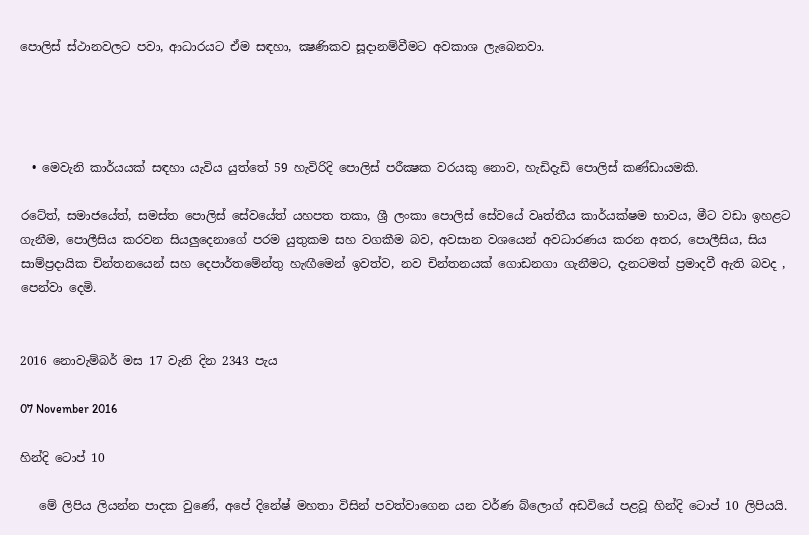පොලිස් ස්ථානවලට පවා, ආධාරයට ඒම සඳහා, ක්‍ෂණිකව සූදානම්වීමට අවකාශ ලැබෙනවා.




  • මෙවැනි කාර්යයක් සඳහා යැවිය යුත්තේ 59 හැවිරිදි පොලිස් පරීක්‍ෂක වරයකු නොව, හැඩිදැඩි පොලිස් කණ්ඩායමකි.

රටේත්, සමාජයේත්, සමස්ත පොලිස් සේවයේත් යහපත තකා, ශ්‍රී ලංකා පොලිස් සේවයේ වෘත්තීය කාර්යක්ෂම භාවය, මීට වඩා ඉහළට ගැනීම, පොලීසිය කරවන සියලුදෙනාගේ පරම යුතුකම සහ වගකීම බව, අවසාන වශයෙන් අවධාරණය කරන අතර, පොලීසිය, සිය සාම්ප්‍රදායික චින්තනයෙන් සහ දෙපාර්තමේන්තු හැඟීමෙන් ඉවත්ව, නව චින්තනයක් ගොඩනගා ගැනීමට, දැනටමත් ප්‍රමාදවී ඇති බවද , පෙන්වා දෙමි.


2016 නොවැම්බර් මස 17 වැනි දින 2343 පැය

07 November 2016

හින්දි ටොප් 10

   මේ ලිපිය ලියන්න පාදක වුණේ, අපේ දිනේෂ් මහතා විසින් පවත්වාගෙන යන වර්ණ බ්ලොග් අඩවියේ පළවූ හින්දි ටොප් 10 ලිපියයි.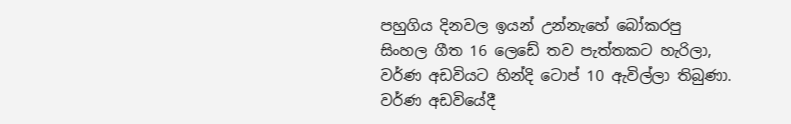පහුගිය දිනවල ඉයන් උන්නැහේ බෝකරපු සිංහල ගීත 16 ලෙඩේ තව පැත්තකට හැරිලා, වර්ණ අඩවියට හින්දි ටොප් 10 ඇවිල්ලා තිබුණා. වර්ණ අඩවියේදී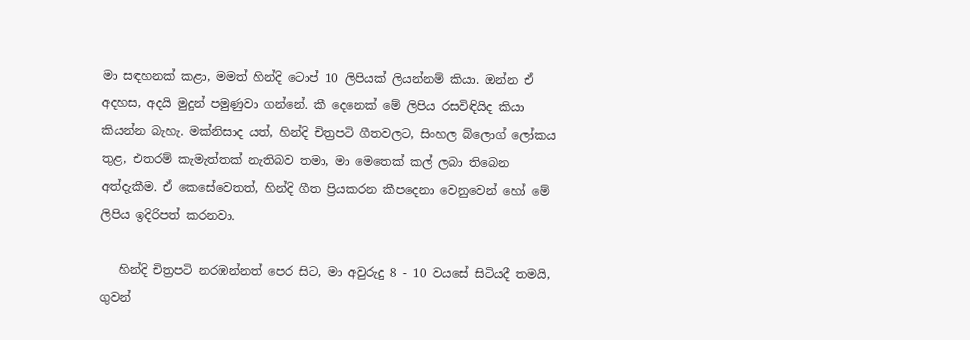මා සඳහනක් කළා, මමත් හින්දි ටොප් 10 ලිපියක් ලියන්නම් කියා. ඔන්න ඒ අදහස, අදයි මුදුන් පමුණුවා ගන්නේ. කී දෙනෙක් මේ ලිපිය රසවිඳියිද කියා කියන්න බැහැ. මක්නිසාද යත්, හින්දි චිත්‍රපටි ගීතවලට, සිංහල බ්ලොග් ලෝකය තුළ, එතරම් කැමැත්තක් නැතිබව තමා, මා මෙතෙක් කල් ලබා තිබෙන අත්දැකීම. ඒ කෙසේවෙතත්, හින්දි ගීත ප්‍රියකරන කීපදෙනා වෙනුවෙන් හෝ මේ ලිපිය ඉදිරිපත් කරනවා.

   හින්දි චිත්‍රපටි නරඹන්නත් පෙර සිට, මා අවුරුදු 8 - 10 වයසේ සිටියදී තමයි, ගුවන්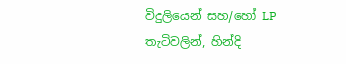විදුලියෙන් සහ/හෝ LP තැටිවලින්, හින්දි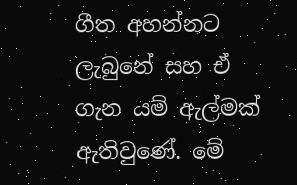ගීත අහන්නට ලැබුනේ සහ ඒ ගැන යම් ඇල්මක් ඇතිවුණේ. මේ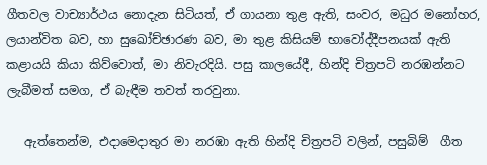ගීතවල වාච්‍යාර්ථය නොදැන සිටියත්, ඒ ගායනා තුළ ඇති, සංවර, මධුර මනෝහර, ලයාන්විත බව, හා සුඛෝච්ඡාරණ බව, මා තුළ කිසියම් භාවෝද්දීපනයක් ඇති කළායයි කියා කිව්වොත්, මා නිවැරදියි. පසු කාලයේදී, හින්දි චිත්‍රපටි නරඹන්නට ලැබීමත් සමග, ඒ බැඳීම තවත් තරවුනා.

   ඇත්තෙන්ම, එදාමෙදාතුර මා නරඹා ඇති හින්දි චිත්‍රපටි වලින්, පසුබිම්  ගීත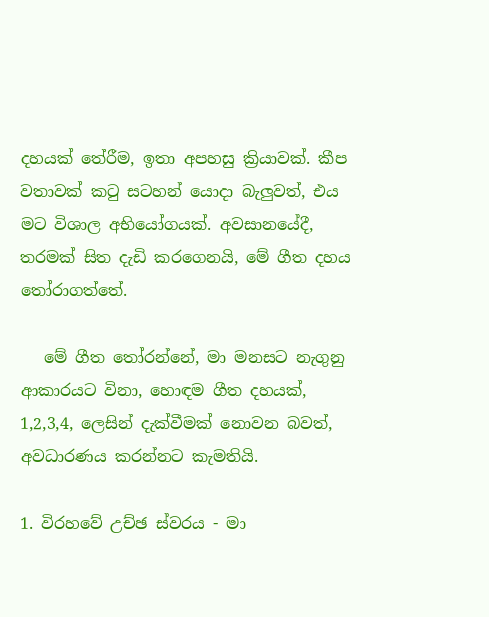දහයක් තේරීම, ඉතා අපහසු ක්‍රියාවක්. කීප වතාවක් කටු සටහන් යොදා බැලුවත්, එය මට විශාල අභියෝගයක්. අවසානයේදී, තරමක් සිත දැඩි කරගෙනයි, මේ ගීත දහය තෝරාගත්තේ.

   මේ ගීත තෝරන්නේ, මා මනසට නැගුනු ආකාරයට විනා, හොඳම ගීත දහයක්, 1,2,3,4, ලෙසින් දැක්වීමක් නොවන බවත්, අවධාරණය කරන්නට කැමතියි.

1. විරහවේ උච්ඡ ස්වරය - මා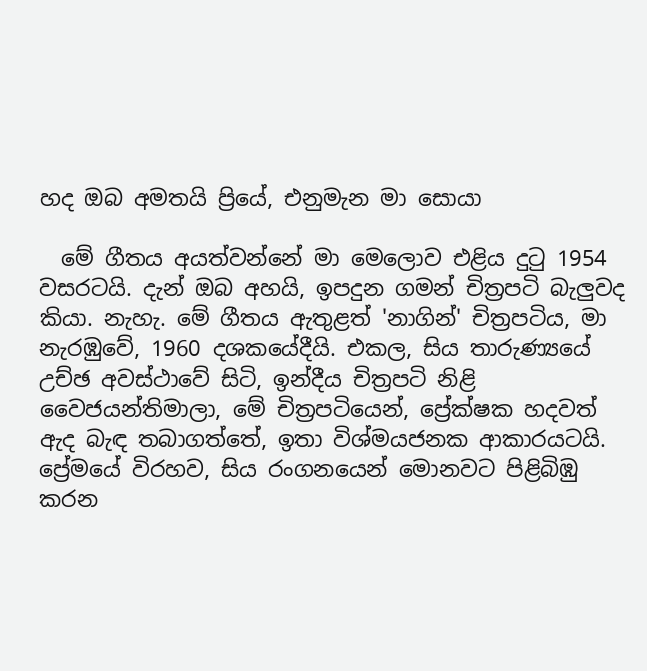හද ඔබ අමතයි ප්‍රියේ, එනුමැන මා සොයා

  මේ ගීතය අයත්වන්නේ මා මෙලොව එළිය දුටු 1954 වසරටයි. දැන් ඔබ අහයි, ඉපදුන ගමන් චිත්‍රපටි බැලුවද කියා. නැහැ. මේ ගීතය ඇතුළත් 'නාගින්' චිත්‍රපටිය, මා නැරඹුවේ, 1960 දශකයේදීයි. එකල, සිය තාරුණ්‍යයේ උච්ඡ අවස්ථාවේ සිටි, ඉන්දීය චිත්‍රපටි නිළි වෛජයන්තිමාලා, මේ චිත්‍රපටියෙන්, ප්‍රේක්ෂක හදවත් ඇද බැඳ තබාගත්තේ, ඉතා විශ්මයජනක ආකාරයටයි. ප්‍රේමයේ විරහව, සිය රංගනයෙන් මොනවට පිළිබිඹු කරන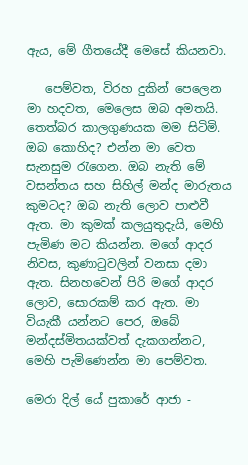ඇය, මේ ගීතයේදී මෙසේ කියනවා.

   පෙම්වත, විරහ දුකින් පෙලෙන මා හදවත, මෙලෙස ඔබ අමතයි. තෙත්බර කාලගුණයක මම සිටිමි. ඔබ කොහිද? එන්න මා වෙත සැනසුම රැගෙන. ඔබ නැති මේ වසන්තය සහ සිහිල් මන්ද මාරුතය කුමටද? ඔබ නැති ලොව පාළුවී ඇත. මා කුමක් කලයුතුදැයි, මෙහි පැමිණ මට කියන්න. මගේ ආදර නිවස, කුණාටුවලින් වනසා දමා ඇත. සිනහවෙන් පිරි මගේ ආදර ලොව, සොරකම් කර ඇත. මා වියැකී යන්නට පෙර, ඔබේ මන්දස්මිතයක්වත් දැකගන්නට, මෙහි පැමිණෙන්න මා පෙම්වත.

මෙරා දිල් යේ පුකාරේ ආජා -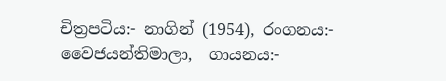චිත්‍රපටිය:- නාගින් (1954), රංගනය:- වෛජයන්තිමාලා,  ගායනය:-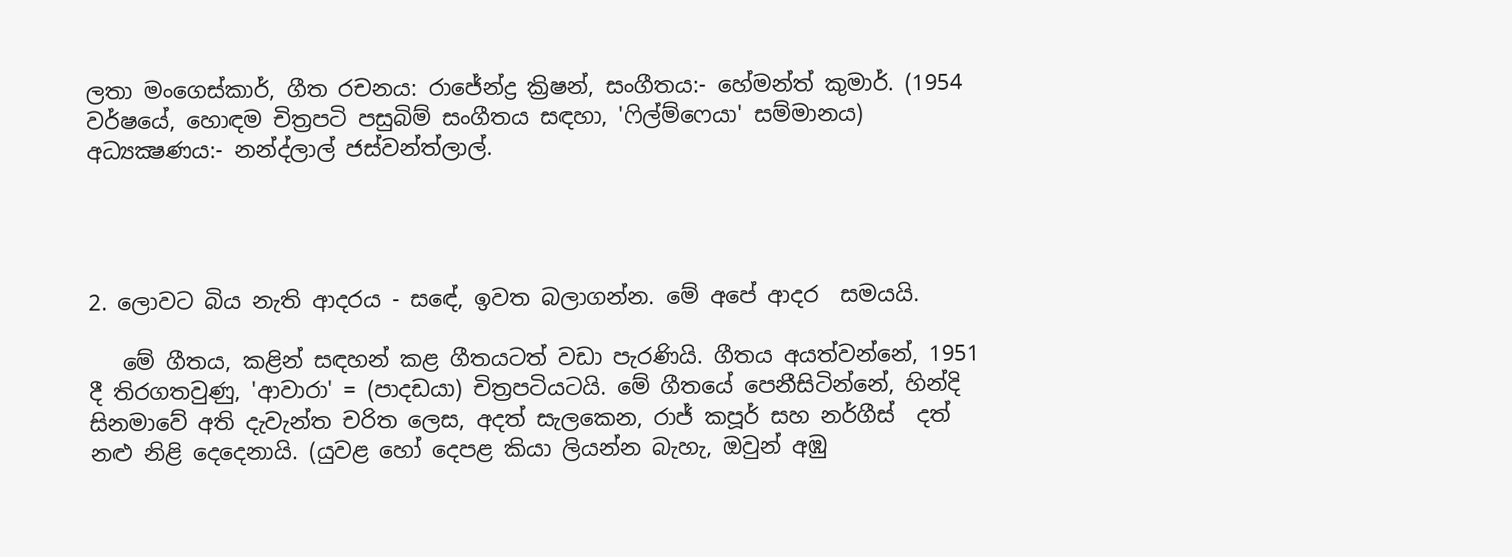ලතා මංගෙස්කාර්, ගීත රචනය: රාජේන්ද්‍ර ක්‍රිෂන්, සංගීතය:- හේමන්ත් කුමාර්. (1954 වර්ෂයේ, හොඳම චිත්‍රපටි පසුබිම් සංගීතය සඳහා, 'ෆිල්ම්ෆෙයා' සම්මානය) අධ්‍යක්‍ෂණය:- නන්ද්ලාල් ජස්වන්ත්ලාල්.




2. ලොවට බිය නැති ආදරය - සඳේ, ඉවත බලාගන්න. මේ අපේ ආදර  සමයයි.

   මේ ගීතය, කළින් සඳහන් කළ ගීතයටත් වඩා පැරණියි. ගීතය අයත්වන්නේ, 1951 දී තිරගතවුණු, 'ආවාරා' = (පාදඩයා) චිත්‍රපටියටයි. මේ ගීතයේ පෙනීසිටින්නේ, හින්දි සිනමාවේ අති දැවැන්ත චරිත ලෙස, අදත් සැලකෙන, රාජ් කපූර් සහ නර්ගීස්  දත් නළු නිළි දෙදෙනායි. (යුවළ හෝ දෙපළ කියා ලියන්න බැහැ, ඔවුන් අඹු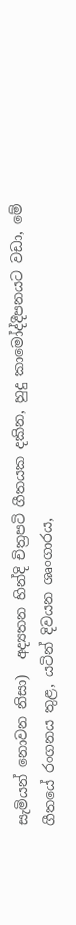සැමියන් නොවන නිසා)  අද්‍යතන හින්දි චිත්‍රපටි ගීතයක දකින, හුදු කාමෝද්දීපනයට වඩා, මේ ගීතයේ රංගනය තුළ, යටින් දිවයන ශෘංගාරය,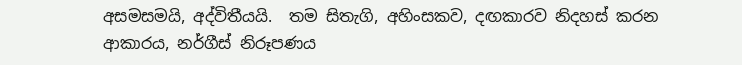අසමසමයි, අද්විතීයයි.  තම සිතැගි, අහිංසකව, දඟකාරව නිදහස් කරන ආකාරය, නර්ගීස් නිරූපණය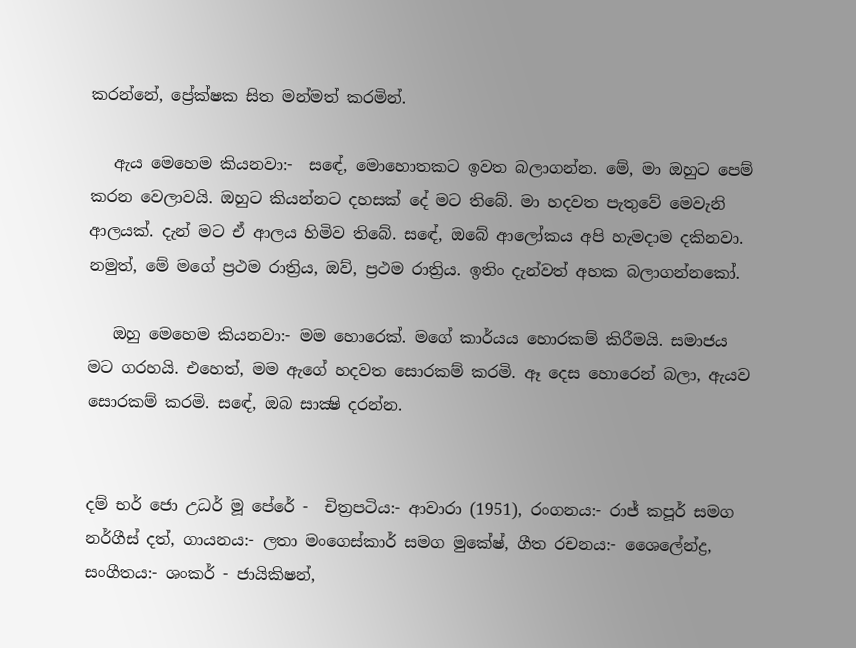කරන්නේ, ප්‍රේක්ෂක සිත මන්මත් කරමින්.

   ඇය මෙහෙම කියනවා:-  සඳේ, මොහොතකට ඉවත බලාගන්න. මේ, මා ඔහුට පෙම් කරන වෙලාවයි. ඔහුට කියන්නට දහසක් දේ මට තිබේ. මා හදවත පැතුවේ මෙවැනි ආලයක්. දැන් මට ඒ ආලය හිමිව තිබේ. සඳේ, ඔබේ ආලෝකය අපි හැමදාම දකිනවා. නමුත්, මේ මගේ ප්‍රථම රාත්‍රිය, ඔව්, ප්‍රථම රාත්‍රිය. ඉතිං දැන්වත් අහක බලාගන්නකෝ.

   ඔහු මෙහෙම කියනවා:- මම හොරෙක්. මගේ කාර්යය හොරකම් කිරීමයි. සමාජය මට ගරහයි. එහෙත්, මම ඇගේ හදවත සොරකම් කරමි. ඈ දෙස හොරෙන් බලා, ඇයව සොරකම් කරමි. සඳේ, ඔබ සාක්‍ෂි දරන්න.


දම් භර් ජො උධර් මූ පේරේ -  චිත්‍රපටිය:- ආවාරා (1951), රංගනය:- රාජ් කපූර් සමග නර්ගීස් දත්, ගායනය:- ලතා මංගෙස්කාර් සමග මුකේෂ්, ගීත රචනය:- ශෛලේන්ද්‍ර, සංගීතය:- ශංකර් - ජායිකිෂන්,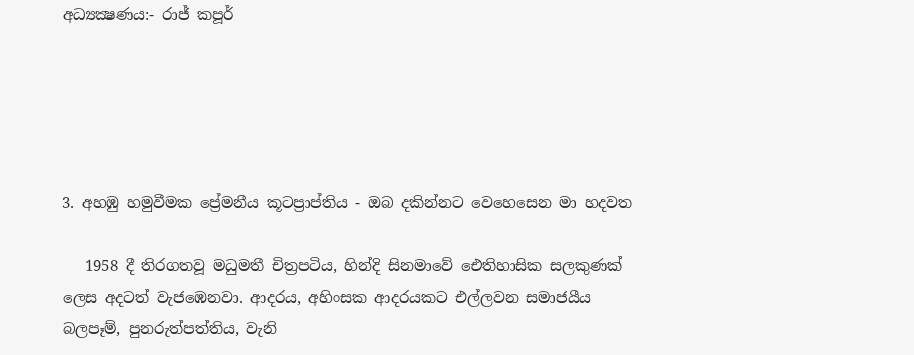අධ්‍යක්‍ෂණය:- රාජ් කපූර්





3. අහඹු හමුවීමක ප්‍රේමනීය කූටප්‍රාප්තිය - ඔබ දකින්නට වෙහෙසෙන මා හදවත

   1958 දී තිරගතවූ මධුමතී චිත්‍රපටිය, හින්දි සිනමාවේ ඓතිහාසික සලකුණක් ලෙස අදටත් වැජඹෙනවා. ආදරය, අහිංසක ආදරයකට එල්ලවන සමාජයීය බලපෑම්, පුනරුත්පත්තිය, වැනි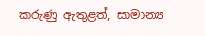කරුණු ඇතුළත්, සාමාන්‍ය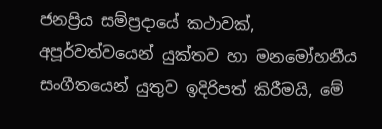ජනප්‍රිය සම්ප්‍රදායේ කථාවක්, අපූර්වත්වයෙන් යුක්තව හා මනමෝහනීය සංගීතයෙන් යුතුව ඉදිරිපත් කිරීමයි, මේ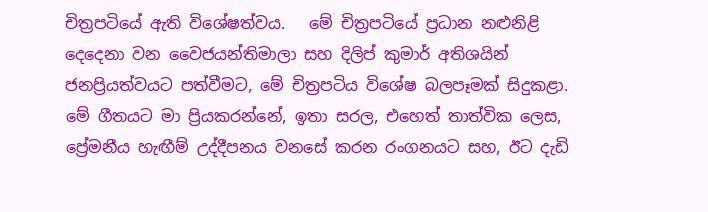චිත්‍රපටියේ ඇති විශේෂත්වය.   මේ චිත්‍රපටියේ ප්‍රධාන නළුනිළි දෙදෙනා වන වෛජයන්තිමාලා සහ දිලිප් කුමාර් අතිශයින් ජනප්‍රියත්වයට පත්වීමට, මේ චිත්‍රපටිය විශේෂ බලපෑමක් සිදුකළා. මේ ගීතයට මා ප්‍රියකරන්නේ, ඉතා සරල, එහෙත් තාත්වික ලෙස, ප්‍රේමනීය හැඟීම් උද්දීපනය වනසේ කරන රංගනයට සහ, ඊට දැඩි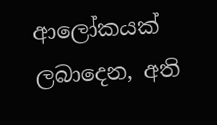ආලෝකයක් ලබාදෙන, අති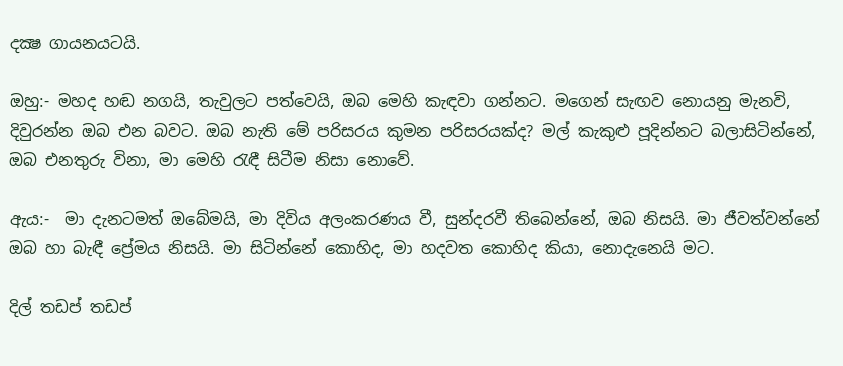දක්‍ෂ ගායනයටයි.

ඔහු:- මහද හඬ නගයි, තැවුලට පත්වෙයි, ඔබ මෙහි කැඳවා ගන්නට. මගෙන් සැඟව නොයනු මැනවි, දිවුරන්න ඔබ එන බවට. ඔබ නැති මේ පරිසරය කුමන පරිසරයක්ද? මල් කැකුළු පූදින්නට බලාසිටින්නේ, ඔබ එනතුරු විනා, මා මෙහි රැඳී සිටීම නිසා නොවේ.

ඇය:-  මා දැනටමත් ඔබේමයි, මා දිවිය අලංකරණය වී, සුන්දරවී තිබෙන්නේ, ඔබ නිසයි. මා ජීවත්වන්නේ ඔබ හා බැඳී ප්‍රේමය නිසයි. මා සිටින්නේ කොහිද, මා හදවත කොහිද කියා, නොදැනෙයි මට.

දිල් තඩප් තඩප්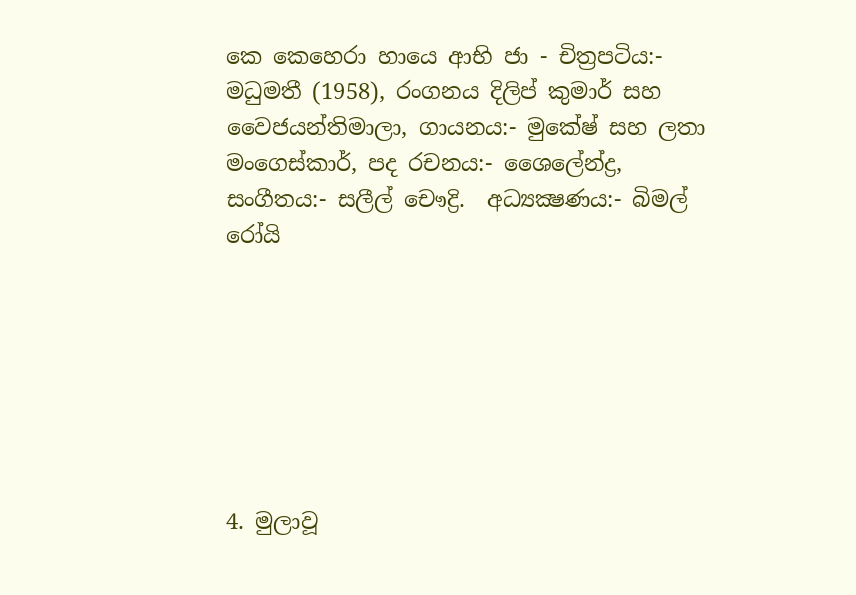කෙ කෙහෙරා හායෙ ආභි ජා - චිත්‍රපටිය:-  මධුමතී (1958), රංගනය දිලිප් කුමාර් සහ වෛජයන්තිමාලා, ගායනය:- මුකේෂ් සහ ලතා මංගෙස්කාර්, පද රචනය:- ශෛලේන්ද්‍ර, සංගීතය:- සලීල් චෞද්‍රි.  අධ්‍යක්‍ෂණය:- බිමල් රෝයි







4. මුලාවූ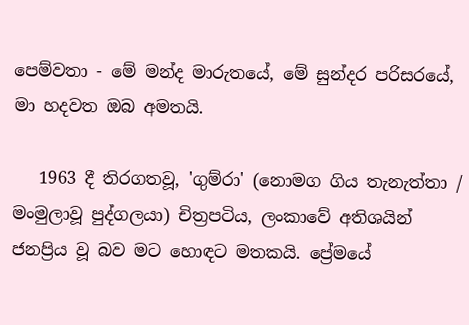පෙම්වතා - මේ මන්ද මාරුතයේ, මේ සුන්දර පරිසරයේ, මා හදවත ඔබ අමතයි.

   1963 දී තිරගතවූ, 'ගුම්රා' (නොමග ගිය තැනැත්තා / මංමුලාවූ පුද්ගලයා) චිත්‍රපටිය, ලංකාවේ අතිශයින් ජනප්‍රිය වූ බව මට හොඳට මතකයි. ප්‍රේමයේ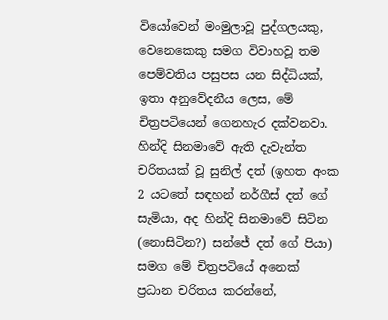වියෝවෙන් මංමුලාවූ පුද්ගලයකු, වෙනෙකෙකු සමග විවාහවූ තම පෙම්වතිය පසුපස යන සිද්ධියක්, ඉතා අනුවේදනීය ලෙස, මේ චිත්‍රපටියෙන් ගෙනහැර දක්වනවා.  හින්දි සිනමාවේ ඇති දැවැන්ත චරිතයක් වූ සුනිල් දත් (ඉහත අංක 2 යටතේ සඳහන් නර්ගීස් දත් ගේ සැමියා, අද හින්දි සිනමාවේ සිටින (නොසිටින?) සන්ජේ දත් ගේ පියා) සමග මේ චිත්‍රපටියේ අනෙක් ප්‍රධාන චරිතය කරන්නේ,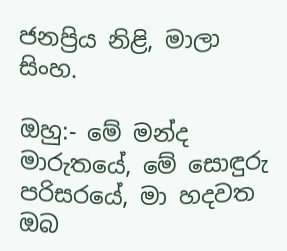ජනප්‍රිය නිළි, මාලා සිංහ.

ඔහු:- මේ මන්ද මාරුතයේ, මේ සොඳුරු පරිසරයේ, මා හදවත ඔබ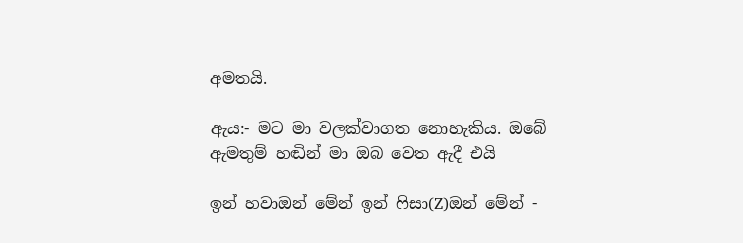අමතයි.

ඇය:- මට මා වලක්වාගත නොහැකිය. ඔබේ ඇමතුම් හඬින් මා ඔබ වෙත ඇදී එයි

ඉන් හවාඔන් මේන් ඉන් ෆිසා(Z)ඔන් මේන් -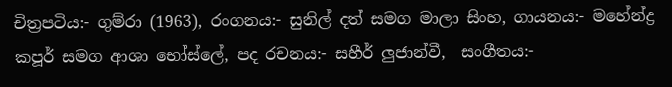චිත්‍රපටිය:- ගුම්රා (1963), රංගනය:- සුනිල් දත් සමග මාලා සිංහ, ගායනය:- මහේන්ද්‍ර කපූර් සමග ආශා භෝස්ලේ, පද රචනය:- සහීර් ලුජාන්වී,  සංගීතය:-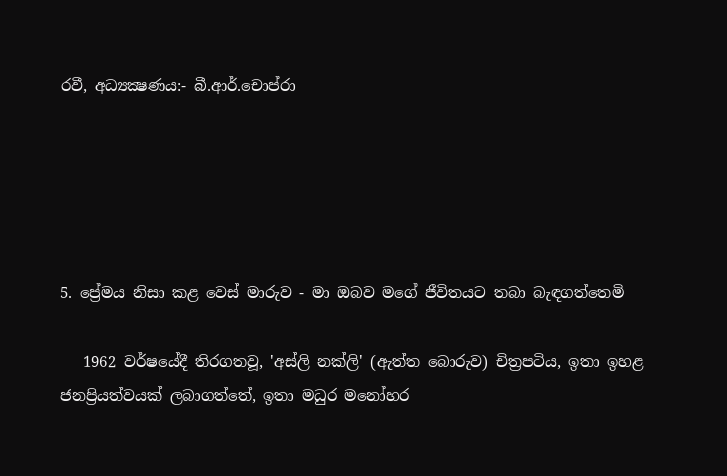රවී, අධ්‍යක්‍ෂණය:- බී.ආර්.චොප්රා





5. ප්‍රේමය නිසා කළ වෙස් මාරුව - මා ඔබව මගේ ජීවිතයට තබා බැඳගත්තෙමි

   1962 වර්ෂයේදී තිරගතවූ, 'අස්ලි නක්ලි' (ඇත්ත බොරුව) චිත්‍රපටිය, ඉතා ඉහළ ජනප්‍රියත්වයක් ලබාගත්තේ, ඉතා මධුර මනෝහර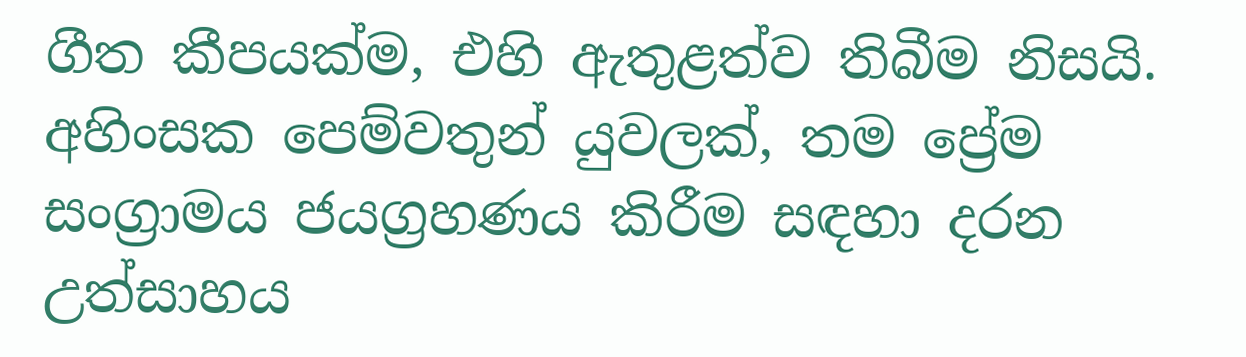ගීත කීපයක්ම, එහි ඇතුළත්ව තිබීම නිසයි. අහිංසක පෙම්වතුන් යුවලක්, තම ප්‍රේම සංග්‍රාමය ජයග්‍රහණය කිරීම සඳහා දරන උත්සාහය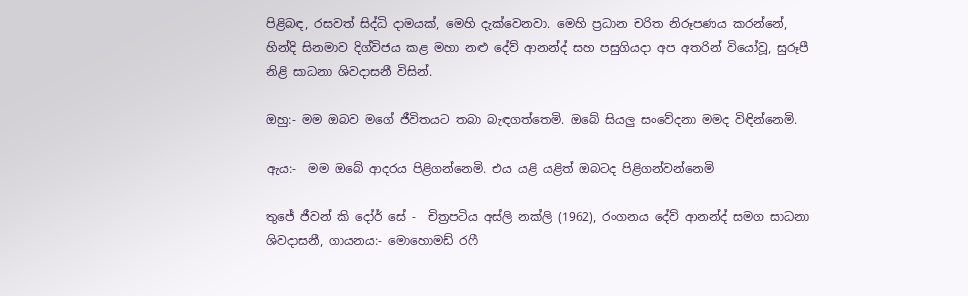පිළිබඳ, රසවත් සිද්ධි දාමයක්, මෙහි දැක්වෙනවා. මෙහි ප්‍රධාන චරිත නිරූපණය කරන්නේ, හින්දි සිනමාව දිග්විජය කළ මහා නළු දේව් ආනන්ද් සහ පසුගියදා අප අතරින් වියෝවූ, සුරූපී නිළි සාධනා ශිවදාසනී විසින්.

ඔහු:- මම ඔබව මගේ ජීවිතයට තබා බැඳගත්තෙමි. ඔබේ සියලු සංවේදනා මමද විඳින්නෙමි.

ඇය:-  මම ඔබේ ආදරය පිළිගන්නෙමි. එය යළි යළිත් ඔබටද පිළිගන්වන්නෙමි

තුජේ ජීවන් කි දෝර් සේ -  චිත්‍රපටිය අස්ලි නක්ලි (1962), රංගනය දේව් ආනන්ද් සමග සාධනා ශිවදාසනී, ගායනය:- මොහොමඩ් රෆී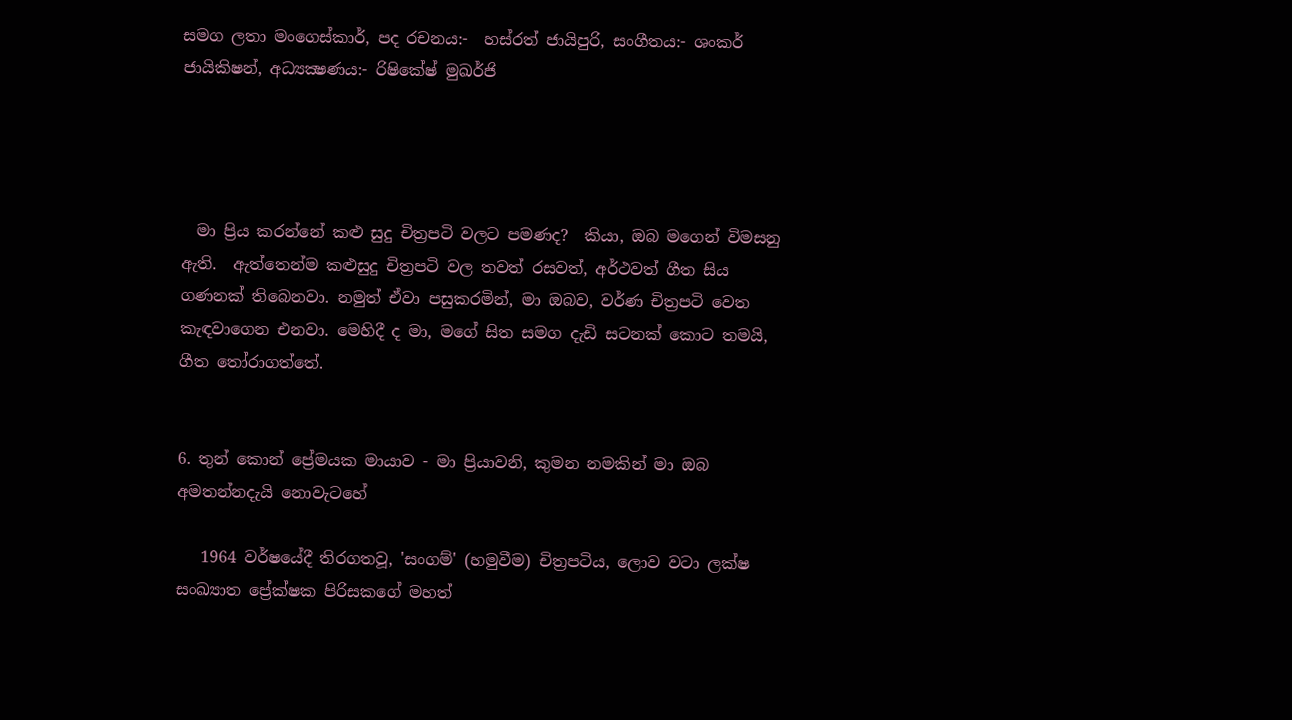සමග ලතා මංගෙස්කාර්, පද රචනය:-  හස්රත් ජායිපුරි, සංගීතය:- ශංකර් ජායිකිෂන්, අධ්‍යක්‍ෂණය:- රිෂිකේෂ් මුඛර්ජි




  මා ප්‍රිය කරන්නේ කළු සුදු චිත්‍රපටි වලට පමණද?  කියා, ඔබ මගෙන් විමසනු ඇති.  ඇත්තෙන්ම කළුසුදු චිත්‍රපටි වල තවත් රසවත්, අර්ථවත් ගීත සිය ගණනක් තිබෙනවා. නමුත් ඒවා පසුකරමින්, මා ඔබව, වර්ණ චිත්‍රපටි වෙත කැඳවාගෙන එනවා. මෙහිදී ද මා, මගේ සිත සමග දැඩි සටනක් කොට තමයි, ගීත තෝරාගත්තේ.


6. තුන් කොන් ප්‍රේමයක මායාව - මා ප්‍රියාවනි, කුමන නමකින් මා ඔබ අමතන්නදැයි නොවැටහේ

   1964 වර්ෂයේදී තිරගතවූ, 'සංගම්' (හමුවීම) චිත්‍රපටිය, ලොව වටා ලක්ෂ සංඛ්‍යාත ප්‍රේක්ෂක පිරිසකගේ මහත්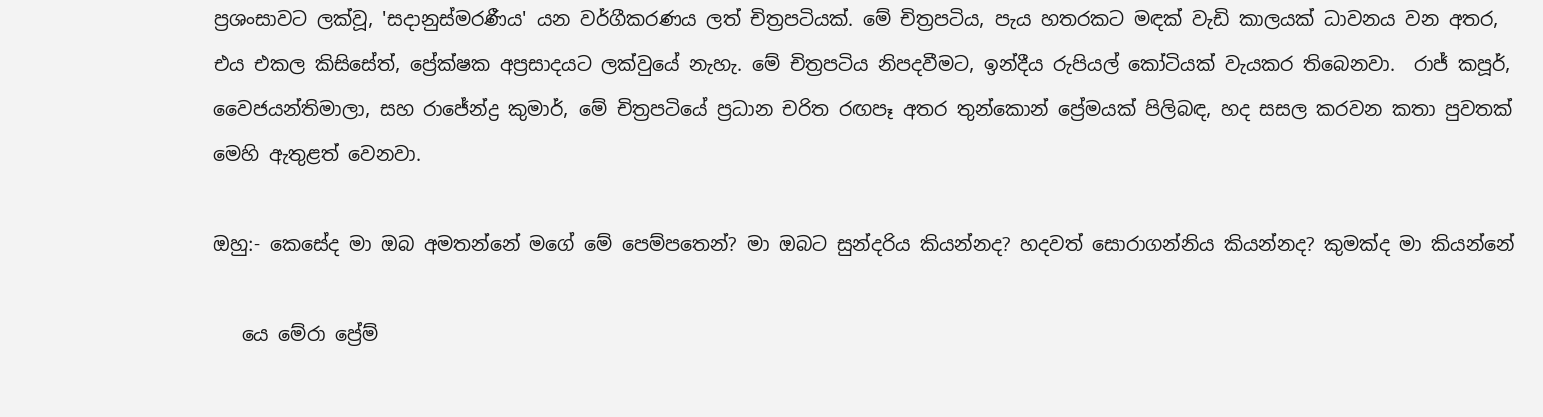ප්‍රශංසාවට ලක්වූ, 'සදානුස්මරණීය' යන වර්ගීකරණය ලත් චිත්‍රපටියක්. මේ චිත්‍රපටිය, පැය හතරකට මඳක් වැඩි කාලයක් ධාවනය වන අතර, එය එකල කිසිසේත්, ප්‍රේක්ෂක අප්‍රසාදයට ලක්වුයේ නැහැ. මේ චිත්‍රපටිය නිපදවීමට, ඉන්දීය රුපියල් කෝටියක් වැයකර තිබෙනවා.  රාජ් කපූර්, වෛජයන්තිමාලා, සහ රාජේන්ද්‍ර කුමාර්, මේ චිත්‍රපටියේ ප්‍රධාන චරිත රඟපෑ අතර තුන්කොන් ප්‍රේමයක් පිලිබඳ, හද සසල කරවන කතා පුවතක් මෙහි ඇතුළත් වෙනවා.

ඔහු:- කෙසේද මා ඔබ අමතන්නේ මගේ මේ පෙම්පතෙන්? මා ඔබට සුන්දරිය කියන්නද? හදවත් සොරාගන්නිය කියන්නද? කුමක්ද මා කියන්නේ

   යෙ මේරා ප්‍රේම්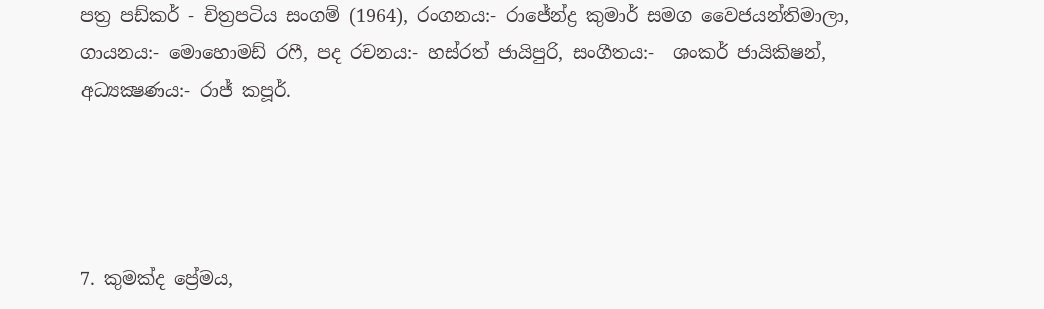පත්‍ර පඩ්කර් - චිත්‍රපටිය සංගම් (1964), රංගනය:- රාජේන්ද්‍ර කුමාර් සමග වෛජයන්තිමාලා, ගායනය:- මොහොමඩ් රෆී, පද රචනය:- හස්රත් ජායිපුරි, සංගීතය:-  ශංකර් ජායිකිෂන්, අධ්‍යක්‍ෂණය:- රාජ් කපූර්.




7. කුමක්ද ප්‍රේමය,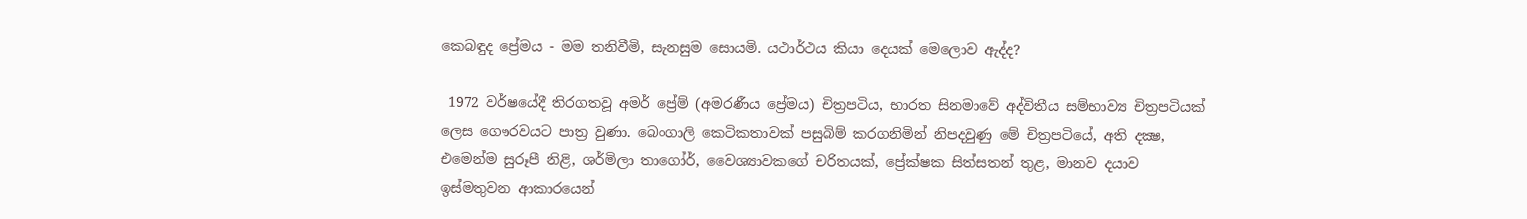කෙබඳුද ප්‍රේමය - මම තනිවීමි, සැනසුම සොයමි. යථාර්ථය කියා දෙයක් මෙලොව ඇද්ද?

 1972 වර්ෂයේදී තිරගතවූ අමර් ප්‍රේම් (අමරණීය ප්‍රේමය) චිත්‍රපටිය, භාරත සිනමාවේ අද්විතීය සම්භාව්‍ය චිත්‍රපටියක් ලෙස ගෞරවයට පාත්‍ර වුණා. බෙංගාලි කෙටිකතාවක් පසුබිම් කරගනිමින් නිපදවුණු මේ චිත්‍රපටියේ, අති දක්‍ෂ, එමෙන්ම සුරූපී නිළි, ශර්මිලා තාගෝර්, වෛශ්‍යාවකගේ චරිතයක්, ප්‍රේක්ෂක සිත්සතන් තුළ, මානව දයාව ඉස්මතුවන ආකාරයෙන්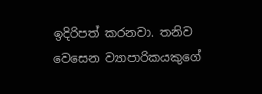ඉදිරිපත් කරනවා. තනිව වෙසෙන ව්‍යාපාරිකයකුගේ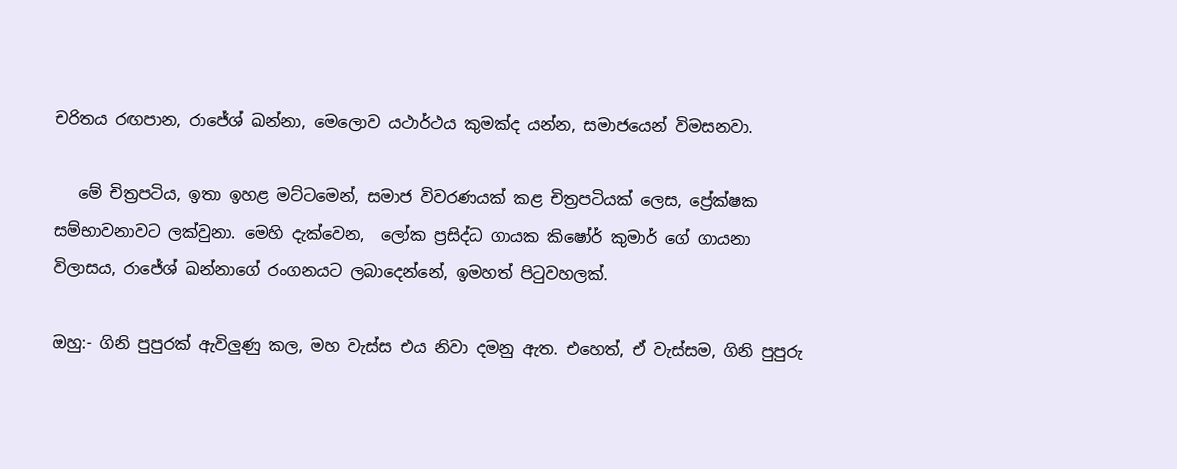චරිතය රඟපාන, රාජේශ් ඛන්නා, මෙලොව යථාර්ථය කුමක්ද යන්න, සමාජයෙන් විමසනවා.

   මේ චිත්‍රපටිය, ඉතා ඉහළ මට්ටමෙන්, සමාජ විවරණයක් කළ චිත්‍රපටියක් ලෙස, ප්‍රේක්ෂක සම්භාවනාවට ලක්වුනා. මෙහි දැක්වෙන,  ලෝක ප්‍රසිද්ධ ගායක කිෂෝර් කුමාර් ගේ ගායනා විලාසය, රාජේශ් ඛන්නාගේ රංගනයට ලබාදෙන්නේ, ඉමහත් පිටුවහලක්.

ඔහු:- ගිනි පුපුරක් ඇවිලුණු කල, මහ වැස්ස එය නිවා දමනු ඇත. එහෙත්, ඒ වැස්සම, ගිනි පුපුරු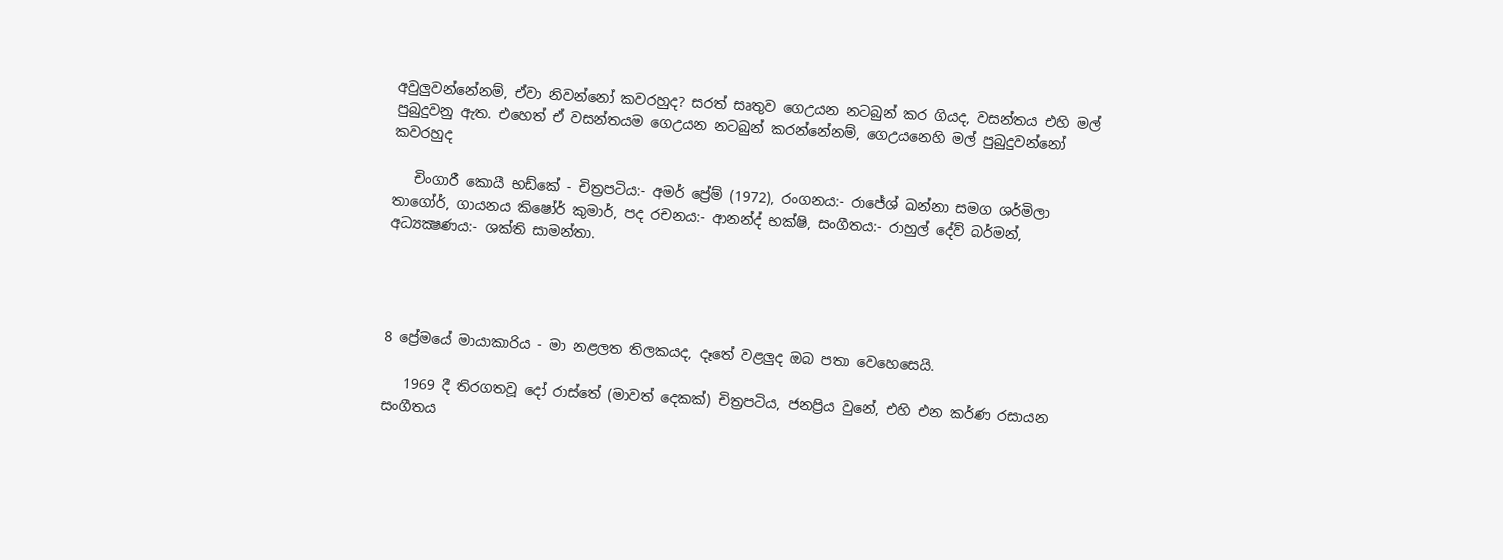අවුලුවන්නේනම්, ඒවා නිවන්නෝ කවරහුද? සරත් සෘතුව ගෙඋයන නටබුන් කර ගියද, වසන්තය එහි මල් පුබුදුවනු ඇත. එහෙත් ඒ වසන්තයම ගෙඋයන නටබුන් කරන්නේනම්, ගෙඋයනෙහි මල් පුබුදුවන්නෝ කවරහුද

   චිංගාරී කොයී භඩ්කේ - චිත්‍රපටිය:- අමර් ප්‍රේම් (1972), රංගනය:- රාජේශ් ඛන්නා සමග ශර්මිලා තාගෝර්, ගායනය කිෂෝර් කුමාර්, පද රචනය:- ආනන්ද් භක්ෂි, සංගීතය:- රාහුල් දේව් බර්මන්, අධ්‍යක්‍ෂණය:- ශක්ති සාමන්තා.




8 ප්‍රේමයේ මායාකාරිය - මා නළලත තිලකයද, දෑතේ වළලුද ඔබ පතා වෙහෙසෙයි.

   1969 දී තිරගතවූ දෝ රාස්තේ (මාවත් දෙකක්) චිත්‍රපටිය, ජනප්‍රිය වුනේ, එහි එන කර්ණ රසායන සංගීතය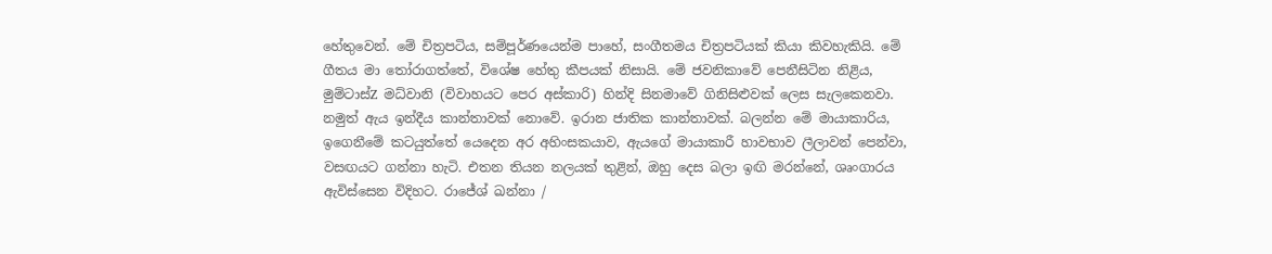හේතුවෙන්. මේ චිත්‍රපටිය, සම්පූර්ණයෙන්ම පාහේ, සංගීතමය චිත්‍රපටියක් කියා කිවහැකියි. මේ ගීතය මා තෝරාගත්තේ, විශේෂ හේතු කීපයක් නිසායි. මේ ජවනිකාවේ පෙනීසිටින නිළිය, මුම්ටාස්Z මධ්වානි (විවාහයට පෙර අස්කාරි) හින්දි සිනමාවේ ගිනිසිළුවක් ලෙස සැලකෙනවා. නමුත් ඇය ඉන්දීය කාන්තාවක් නොවේ. ඉරාන ජාතික කාන්තාවක්. බලන්න මේ මායාකාරිය, ඉගෙනීමේ කටයුත්තේ යෙදෙන අර අහිංසකයාව, ඇයගේ මායාකාරී හාවභාව ලීලාවන් පෙන්වා, වසඟයට ගන්නා හැටි. එතන තියන නලයක් තුළින්, ඔහු දෙස බලා ඉඟි මරන්නේ, ශෘංගාරය ඇවිස්සෙන විදිහට. රාජේශ් ඛන්නා /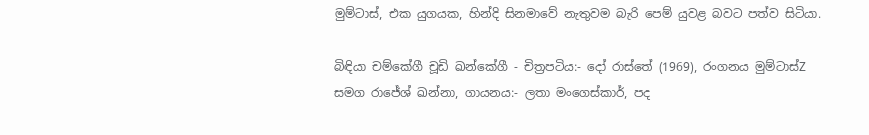මුම්ටාස්, එක යුගයක, හින්දි සිනමාවේ නැතුවම බැරි පෙම් යුවළ බවට පත්ව සිටියා.

බිඳියා චම්කේගී චූඩි ඛන්කේගී - චිත්‍රපටිය:- දෝ රාස්තේ (1969), රංගනය මුම්ටාස්Z සමග රාජේශ් ඛන්නා, ගායනය:- ලතා මංගෙස්කාර්, පද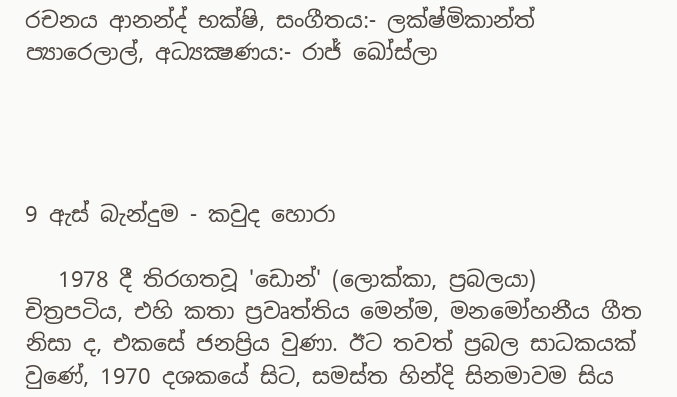රචනය ආනන්ද් භක්ෂි, සංගීතය:- ලක්ෂ්මිකාන්ත් ප්‍යාරෙලාල්, අධ්‍යක්‍ෂණය:- රාජ් ඛෝස්ලා




9 ඇස් බැන්දුම - කවුද හොරා

   1978 දී තිරගතවූ 'ඩොන්' (ලොක්කා, ප්‍රබලයා)  චිත්‍රපටිය, එහි කතා ප්‍රවෘත්තිය මෙන්ම, මනමෝහනීය ගීත නිසා ද, එකසේ ජනප්‍රිය වුණා. ඊට තවත් ප්‍රබල සාධකයක් වුණේ, 1970 දශකයේ සිට, සමස්ත හින්දි සිනමාවම සිය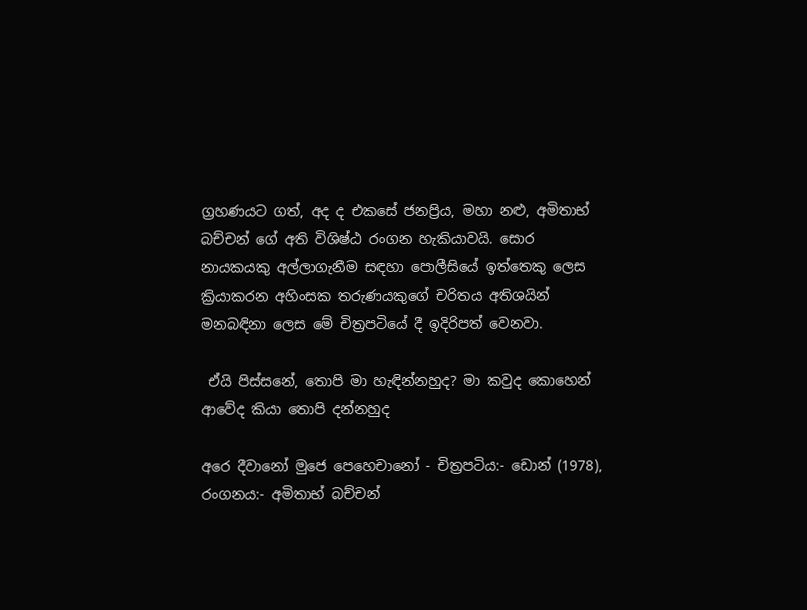ග්‍රහණයට ගත්, අද ද එකසේ ජනප්‍රිය, මහා නළු, අමිතාභ් බච්චන් ගේ අති විශිෂ්ඨ රංගන හැකියාවයි. සොර නායකයකු අල්ලාගැනීම සඳහා පොලීසියේ ඉත්තෙකු ලෙස ක්‍රියාකරන අහිංසක තරුණයකුගේ චරිතය අතිශයින් මනබඳිනා ලෙස මේ චිත්‍රපටියේ දී ඉදිරිපත් වෙනවා.

 ඒයි පිස්සනේ, තොපි මා හැඳින්නහුද? මා කවුද කොහෙන් ආවේද කියා තොපි දන්නහුද

අරෙ දීවානෝ මුජෙ පෙහෙචානෝ - චිත්‍රපටිය:- ඩොන් (1978), රංගනය:- අමිතාභ් බච්චන්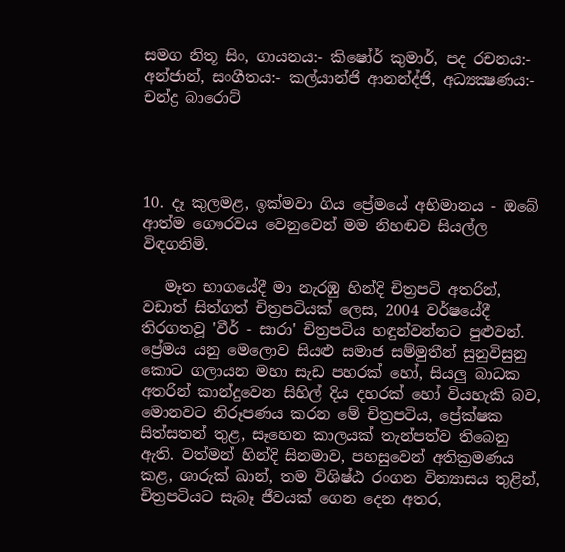සමග නිතූ සිං, ගායනය:- කිෂෝර් කුමාර්, පද රචනය:- අන්ජාන්, සංගීතය:- කල්යාන්ජි ආනන්ද්ජි, අධ්‍යක්‍ෂණය:- චන්ද්‍ර බාරොට්




10. දෑ කුලමළ, ඉක්මවා ගිය ප්‍රේමයේ අභිමානය - ඔබේ ආත්ම ගෞරවය වෙනුවෙන් මම නිහඬව සියල්ල විඳගනිමි.

   මෑත භාගයේදී මා නැරඹු හින්දි චිත්‍රපටි අතරින්, වඩාත් සිත්ගත් චිත්‍රපටියක් ලෙස, 2004 වර්ෂයේදී තිරගතවූ 'වීර් - සාරා' චිත්‍රපටිය හඳුන්වන්නට පුළුවන්. ප්‍රේමය යනු මෙලොව සියළු සමාජ සම්මුතීන් සුනුවිසුනු කොට ගලායන මහා සැඩ පහරක් හෝ, සියලු බාධක අතරින් කාන්දුවෙන සිහිල් දිය දහරක් හෝ වියහැකි බව, මොනවට නිරූපණය කරන මේ චිත්‍රපටිය, ප්‍රේක්ෂක සිත්සතන් තුළ, සෑහෙන කාලයක් තැන්පත්ව තිබෙනු ඇති. වත්මන් හින්දි සිනමාව, පහසුවෙන් අතික්‍රමණය කළ, ශාරුක් ඛාන්, තම විශිෂ්ඨ රංගන වින්‍යාසය තුළින්, චිත්‍රපටියට සැබෑ ජීවයක් ගෙන දෙන අතර,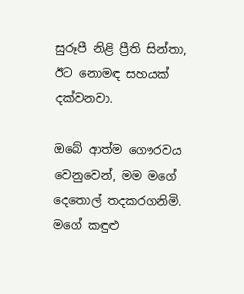සුරූපී නිළි ප්‍රීති සින්තා, ඊට නොමඳ සහයක් දක්වනවා.

ඔබේ ආත්ම ගෞරවය වෙනුවෙන්, මම මගේ දෙතොල් තදකරගනිමි. මගේ කඳුළු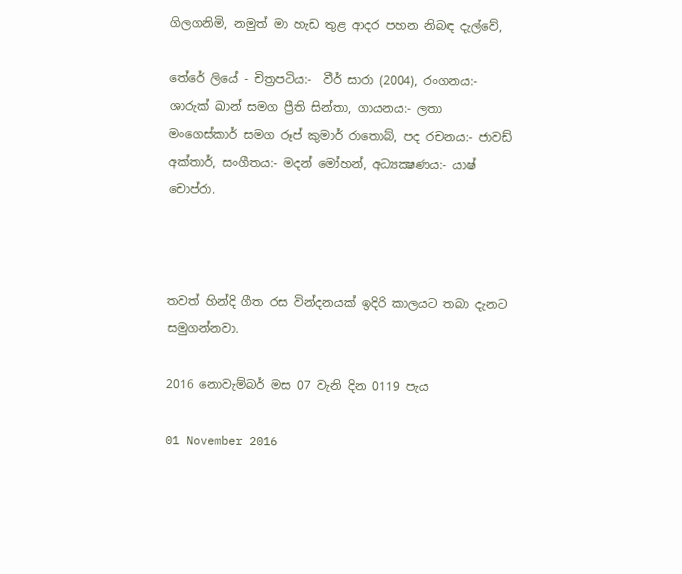ගිලගනිමි, නමුත් මා හැඩ තුළ ආදර පහන නිබඳ දැල්වේ,

තේරේ ලියේ - චිත්‍රපටිය:-  වීර් සාරා (2004), රංගනය:- ශාරුක් ඛාන් සමග ප්‍රීති සින්තා, ගායනය:- ලතා මංගෙස්කාර් සමග රූප් කුමාර් රාතොබ්, පද රචනය:- ජාවඩ් අක්තාර්, සංගීතය:- මදන් මෝහන්, අධ්‍යක්‍ෂණය:- යාෂ් චොප්රා.



තවත් හින්දි ගීත රස වින්දනයක් ඉදිරි කාලයට තබා දැනට සමුගන්නවා.

2016 නොවැම්බර් මස 07 වැනි දින 0119 පැය

01 November 2016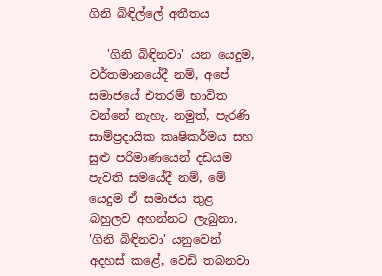ගිනි බිඳිල්ලේ අතීතය

   'ගිනි බිඳිනවා' යන යෙදුම,  වර්තමානයේදී නම්, අපේ සමාජයේ එතරම් භාවිත වන්නේ නැහැ. නමුත්, පැරණි සාම්ප්‍රදායික කෘෂිකර්මය සහ සුළු පරිමාණයෙන් දඩයම පැවති සමයේදී නම්, මේ යෙදුම ඒ සමාජය තුළ බහුලව අහන්නට ලැබුනා. 'ගිනි බිඳිනවා' යනුවෙන් අදහස් කළේ, වෙඩි තබනවා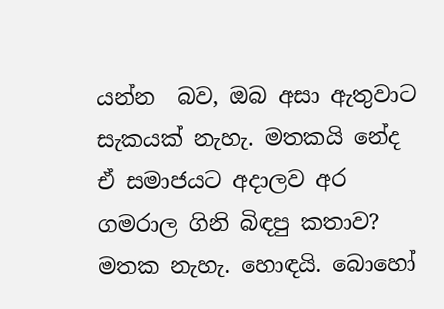යන්න  බව, ඔබ අසා ඇතුවාට සැකයක් නැහැ. මතකයි නේද ඒ සමාජයට අදාලව අර ගමරාල ගිනි බිඳපු කතාව? මතක නැහැ. හොඳයි. බොහෝ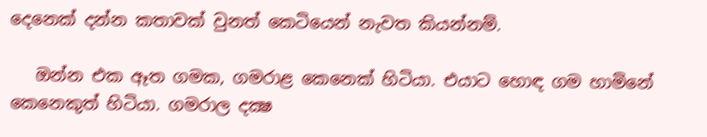දෙනෙක් දන්න කතාවක් වුනත් කෙටියෙන් නැවත කියන්නම්.

   ඔන්න එක ඈත ගමක, ගමරාළ කෙනෙක් හිටියා. එයාට හොඳ ගම හාමිනේ කෙනෙකුත් හිටියා. ගමරාල දක්‍ෂ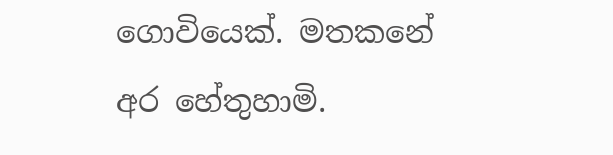ගොවියෙක්. මතකනේ අර හේතුහාමි.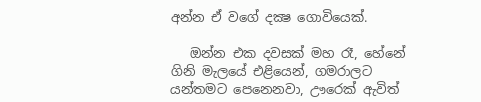අන්න ඒ වගේ දක්‍ෂ ගොවියෙක්.

   ඔන්න එක දවසක් මහ රෑ, හේනේ ගිනි මැලයේ එළියෙන්, ගමරාලට යන්තමට පෙනෙනවා, ඌරෙක් ඇවිත්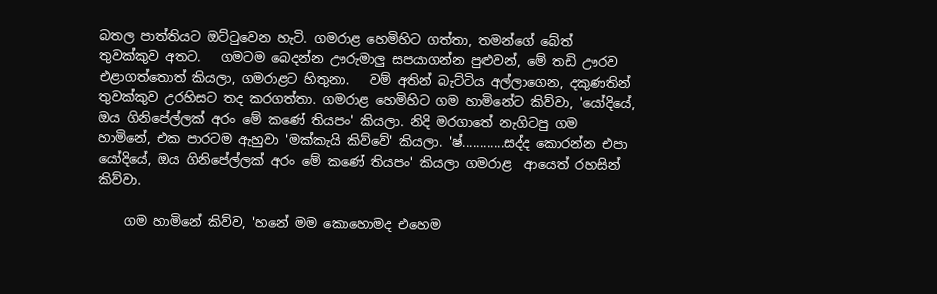බතල පාත්තියට ඔට්ටුවෙන හැටි. ගමරාළ හෙමිහිට ගත්තා, තමන්ගේ බේත් තුවක්කුව අතට.   ගමටම බෙදන්න ඌරුමාලු සපයාගන්න පුළුවන්, මේ තඩි ඌරව එළාගත්තොත් කියලා, ගමරාළට හිතුනා.   වම් අතින් බැට්ටිය අල්ලාගෙන, දකුණතින් තුවක්කුව උරහිසට තද කරගත්තා. ගමරාළ හෙමිහිට ගම හාමිනේට කිව්වා, 'යෝදියේ, ඔය ගිනිපේල්ලක් අරං මේ කණේ තියපං' කියලා. නිදි මරගාතේ නැගිටපු ගම හාමිනේ, එක පාරටම ඇහුවා 'මක්කැයි කිව්වේ' කියලා. 'ෂ්............සද්ද කොරන්න එපා යෝදියේ, ඔය ගිනිපේල්ලක් අරං මේ කණේ තියපං' කියලා ගමරාළ  ආයෙත් රහසින් කිව්වා.

    ගම හාමිනේ කිව්ව, 'හනේ මම කොහොමද එහෙම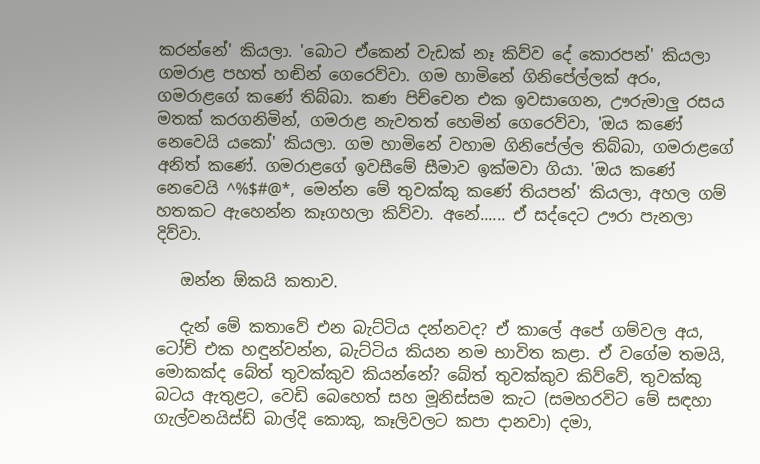කරන්නේ' කියලා. 'බොට ඒකෙන් වැඩක් නෑ කිව්ව දේ කොරපන්' කියලා ගමරාළ පහත් හඬින් ගෙරෙව්වා. ගම හාමිනේ ගිනිපේල්ලක් අරං, ගමරාළගේ කණේ තිබ්බා. කණ පිච්චෙන එක ඉවසාගෙන, ඌරුමාලු රසය මතක් කරගනිමින්, ගමරාළ නැවතත් හෙමින් ගෙරෙව්වා, 'ඔය කණේ නෙවෙයි යකෝ' කියලා. ගම හාමිනේ වහාම ගිනිපේල්ල තිබ්බා, ගමරාළගේ අනිත් කණේ. ගමරාළගේ ඉවසීමේ සීමාව ඉක්මවා ගියා. 'ඔය කණේ නෙවෙයි ^%$#@*, මෙන්න මේ තුවක්කු කණේ තියපන්' කියලා, අහල ගම් හතකට ඇහෙන්න කෑගහලා කිව්වා. අනේ...... ඒ සද්දෙට ඌරා පැනලා දිව්වා.

   ඔන්න ඕකයි කතාව.

   දැන් මේ කතාවේ එන බැට්ටිය දන්නවද? ඒ කාලේ අපේ ගම්වල අය, ටෝච් එක හඳුන්වන්න, බැට්ටිය කියන නම භාවිත කළා. ඒ වගේම තමයි, මොකක්ද බේත් තුවක්කුව කියන්නේ? බේත් තුවක්කුව කිව්වේ, තුවක්කු බටය ඇතුළට, වෙඩි බෙහෙත් සහ මූනිස්සම කැට (සමහරවිට මේ සඳහා ගැල්වනයිස්ඩ් බාල්දි කොකු, කෑලිවලට කපා දානවා) දමා,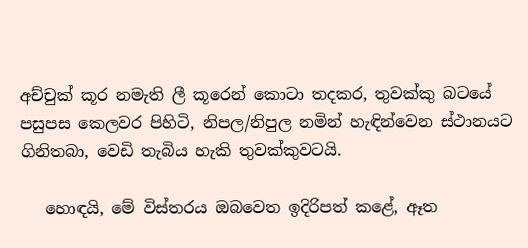අච්චුක් කූර නමැති ලී කූරෙන් කොටා තදකර, තුවක්කු බටයේ පසුපස කෙලවර පිහිටි, නිපල/නිපුල නමින් හැඳින්වෙන ස්ථානයට ගිනිතබා, වෙඩි තැබිය හැකි තුවක්කුවටයි.

   හොඳයි, මේ විස්තරය ඔබවෙත ඉදිරිපත් කළේ, ඈත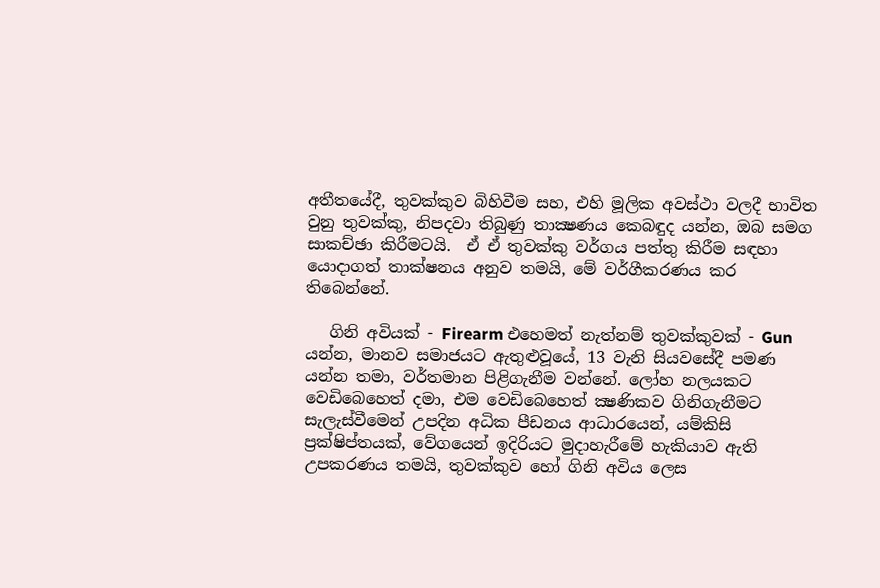අතීතයේදී, තුවක්කුව බිහිවීම සහ, එහි මූලික අවස්ථා වලදී භාවිත වුනු තුවක්කු, නිපදවා තිබුණු තාක්‍ෂණය කෙබඳුද යන්න, ඔබ සමග සාකච්ඡා කිරීමටයි.  ඒ ඒ තුවක්කු වර්ගය පත්තු කිරීම සඳහා යොදාගත් තාක්ෂනය අනුව තමයි, මේ වර්ගීකරණය කර තිබෙන්නේ.

   ගිනි අවියක් - Firearm එහෙමත් නැත්නම් තුවක්කුවක් - Gun යන්න, මානව සමාජයට ඇතුළුවූයේ, 13 වැනි සියවසේදී පමණ යන්න තමා, වර්තමාන පිළිගැනීම වන්නේ. ලෝහ නලයකට වෙඩිබෙහෙත් දමා, එම වෙඩිබෙහෙත් ක්‍ෂණිකව ගිනිගැනීමට සැලැස්වීමෙන් උපදින අධික පීඩනය ආධාරයෙන්, යම්කිසි ප්‍රක්ෂිප්තයක්, වේගයෙන් ඉදිරියට මුදාහැරීමේ හැකියාව ඇති උපකරණය තමයි, තුවක්කුව හෝ ගිනි අවිය ලෙස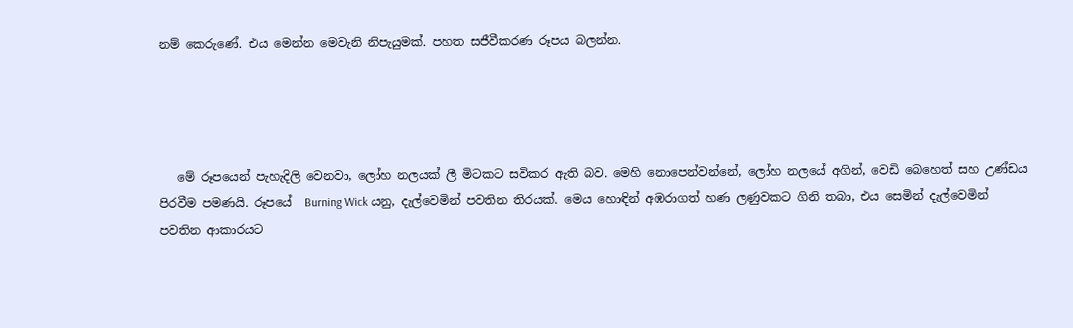නම් කෙරුණේ. එය මෙන්න මෙවැනි නිපැයුමක්. පහත සජීවීකරණ රූපය බලන්න.




   මේ රූපයෙන් පැහැදිලි වෙනවා, ලෝහ නලයක් ලී මිටකට සවිකර ඇති බව. මෙහි නොපෙන්වන්නේ, ලෝහ නලයේ අගින්, වෙඩි බෙහෙත් සහ උණ්ඩය පිරවීම පමණයි. රූපයේ  Burning Wick යනු, දැල්වෙමින් පවතින තිරයක්. මෙය හොඳින් අඹරාගත් හණ ලණුවකට ගිනි තබා, එය සෙමින් දැල්වෙමින් පවතින ආකාරයට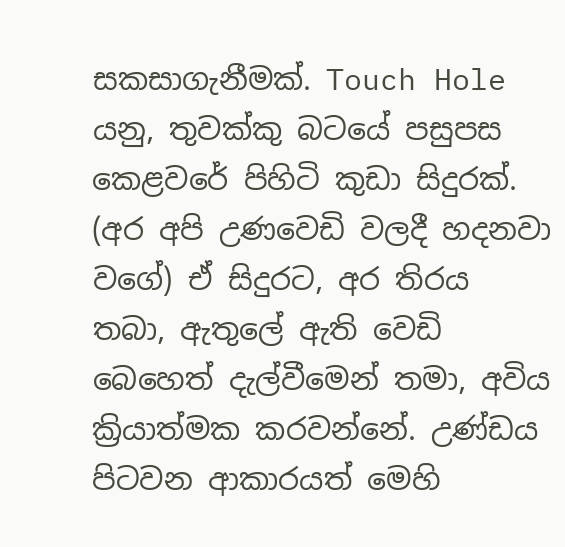සකසාගැනීමක්. Touch Hole යනු, තුවක්කු බටයේ පසුපස කෙළවරේ පිහිටි කුඩා සිදුරක්. (අර අපි උණවෙඩි වලදී හදනවා වගේ) ඒ සිදුරට, අර තිරය තබා, ඇතුලේ ඇති වෙඩි බෙහෙත් දැල්වීමෙන් තමා, අවිය ක්‍රියාත්මක කරවන්නේ. උණ්ඩය පිටවන ආකාරයත් මෙහි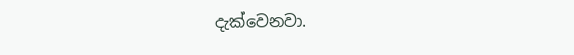දැක්වෙනවා.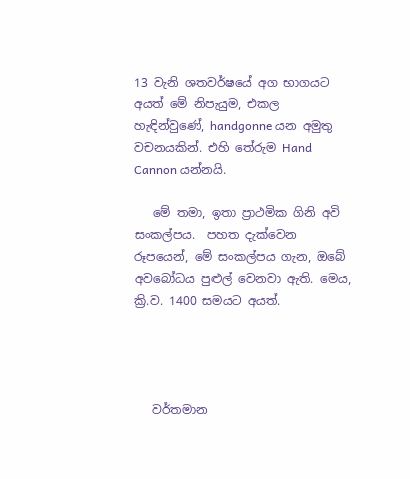13 වැනි ශතවර්ෂයේ අග භාගයට අයත් මේ නිපැයුම, එකල හැඳින්වුණේ, handgonne යන අමුතු වචනයකින්. එහි තේරුම Hand Cannon යන්නයි.

   මේ තමා, ඉතා ප්‍රාථමික ගිනි අවි සංකල්පය.  පහත දැක්වෙන රූපයෙන්, මේ සංකල්පය ගැන, ඔබේ අවබෝධය පුළුල් වෙනවා ඇති. මෙය, ක්‍රි.ව. 1400 සමයට අයත්.




   වර්තමාන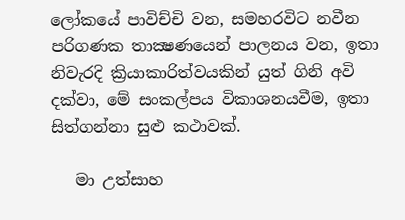ලෝකයේ පාවිච්චි වන, සමහරවිට නවීන පරිගණක තාක්‍ෂණයෙන් පාලනය වන, ඉතා නිවැරදි ක්‍රියාකාරිත්වයකින් යුත් ගිනි අවි දක්වා, මේ සංකල්පය විකාශනයවීම, ඉතා සිත්ගන්නා සුළු කථාවක්.

   මා උත්සාහ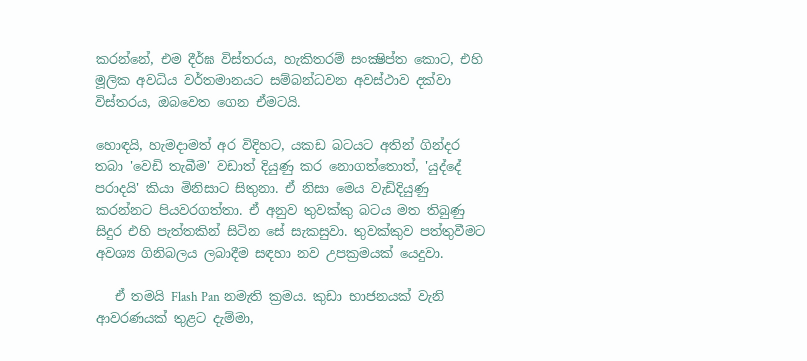කරන්නේ, එම දීර්ඝ විස්තරය, හැකිතරම් සංක්‍ෂිප්ත කොට, එහි මූලික අවධිය වර්තමානයට සම්බන්ධවන අවස්ථාව දක්වා විස්තරය, ඔබවෙත ගෙන ඒමටයි.

හොඳයි, හැමදාමත් අර විදිහට, යකඩ බටයට අතින් ගින්දර තබා 'වෙඩි තැබීම' වඩාත් දියුණු කර නොගත්තොත්, 'යුද්දේ පරාදයි' කියා මිනිසාට සිතුනා. ඒ නිසා මෙය වැඩිදියුණු කරන්නට පියවරගත්තා. ඒ අනුව තුවක්කු බටය මත තිබුණු සිදුර එහි පැත්තකින් සිටින සේ සැකසුවා. තුවක්කුව පත්තුවීමට අවශ්‍ය ගිනිබලය ලබාදීම සඳහා නව උපක්‍රමයක් යෙදුවා.

   ඒ තමයි Flash Pan නමැති ක්‍රමය. කුඩා භාජනයක් වැනි ආවරණයක් තුළට දැම්මා,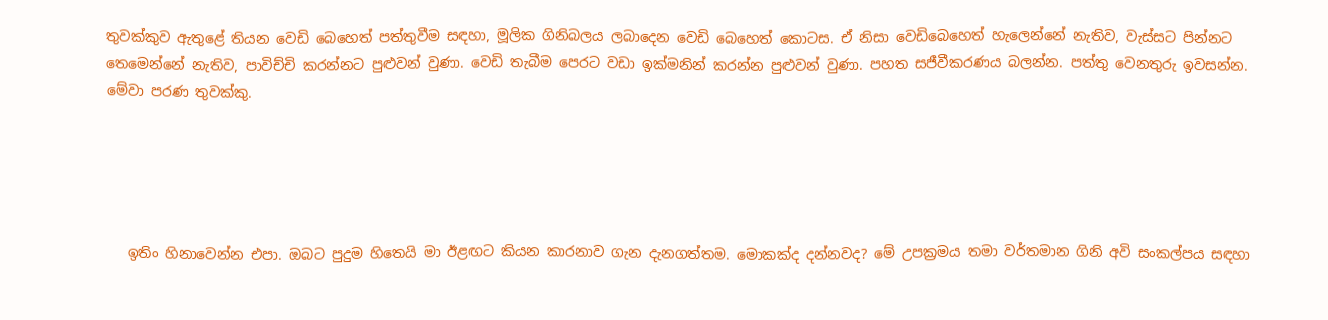තුවක්කුව ඇතුළේ තියන වෙඩි බෙහෙත් පත්තුවීම සඳහා, මූලික ගිනිබලය ලබාදෙන වෙඩි බෙහෙත් කොටස. ඒ නිසා වෙඩිබෙහෙත් හැලෙන්නේ නැතිව, වැස්සට පින්නට තෙමෙන්නේ නැතිව, පාවිච්චි කරන්නට පුළුවන් වුණා. වෙඩි තැබීම පෙරට වඩා ඉක්මනින් කරන්න පුළුවන් වුණා. පහත සජීවීකරණය බලන්න. පත්තු වෙනතුරු ඉවසන්න. මේවා පරණ තුවක්කු.





   ඉතිං හිනාවෙන්න එපා. ඔබට පුදුම හිතෙයි මා ඊළඟට කියන කාරනාව ගැන දැනගත්තම. මොකක්ද දන්නවද? මේ උපක්‍රමය තමා වර්තමාන ගිනි අවි සංකල්පය සඳහා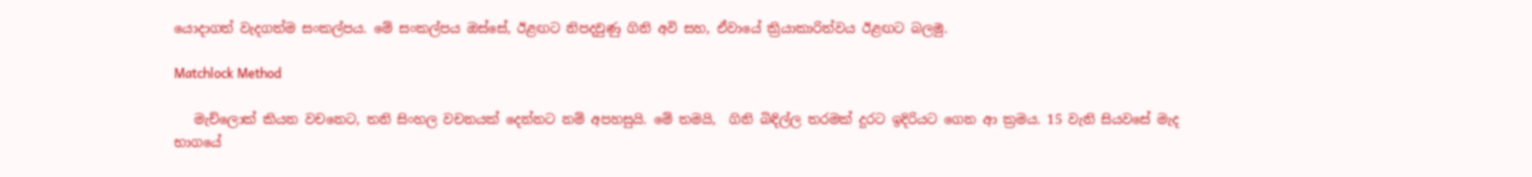යොදාගත් වැදගත්ම සංකල්පය. මේ සංකල්පය ඔස්සේ, ඊළඟට නිපදවුණු ගිනි අවි සහ, ඒවායේ ක්‍රියාකාරිත්වය ඊළඟට බලමු.

Matchlock Method

   මැච්ලොක් කියන වචනෙට, තනි සිංහල වචනයක් දෙන්නට නම් අපහසුයි. මේ තමයි,  ගිනි බිඳිල්ල තරමක් දුරට ඉදිරියට ගෙන ආ ක්‍රමය. 15 වැනි සියවසේ මැද භාගයේ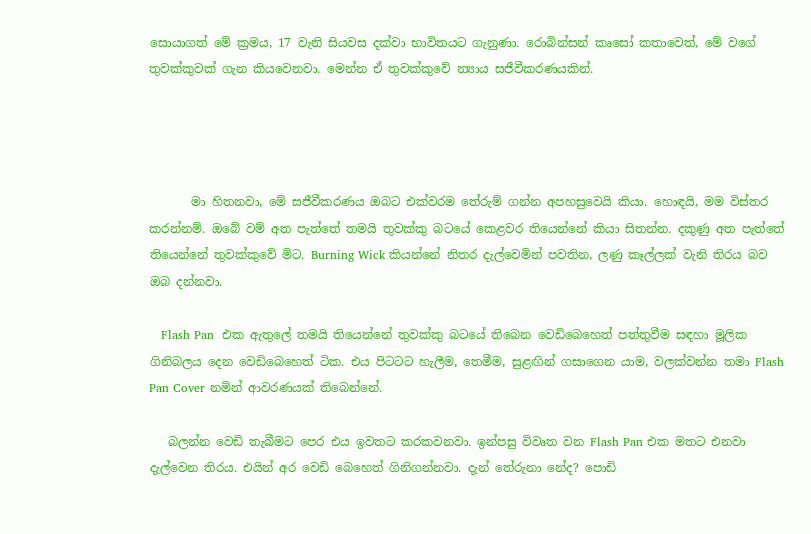සොයාගත් මේ ක්‍රමය, 17 වැනි සියවස දක්වා භාවිතයට ගැනුණා. රොබින්සන් කෘසෝ කතාවෙත්, මේ වගේ තුවක්කුවක් ගැන කියවෙනවා. මෙන්න ඒ තුවක්කුවේ න්‍යාය සජීවීකරණයකින්.




       මා හිතනවා, මේ සජීවීකරණය ඔබට එක්වරම තේරුම් ගන්න අපහසුවෙයි කියා. හොඳයි, මම විස්තර කරන්නම්. ඔබේ වම් අත පැත්තේ තමයි තුවක්කු බටයේ කෙළවර තියෙන්නේ කියා සිතන්න. දකුණු අත පැත්තේ තියෙන්නේ තුවක්කුවේ මිට. Burning Wick කියන්නේ නිතර දැල්වෙමින් පවතින, ලණු කෑල්ලක් වැනි තිරය බව ඔබ දන්නවා.

   Flash Pan  එක ඇතුලේ තමයි තියෙන්නේ තුවක්කු බටයේ තිබෙන වෙඩිබෙහෙත් පත්තුවීම සඳහා මූලික ගිනිබලය දෙන වෙඩිබෙහෙත් ටික. එය පිටටට හැලීම, තෙමීම, සුළඟින් ගසාගෙන යාම, වලක්වන්න තමා Flash Pan Cover නමින් ආවරණයක් තිබෙන්නේ.

   බලන්න වෙඩි තැබීමට පෙර එය ඉවතට කරකවනවා. ඉන්පසු විවෘත වන Flash Pan එක මතට එනවා දැල්වෙන තිරය. එයින් අර වෙඩි බෙහෙත් ගිනිගන්නවා. දැන් තේරුනා නේද? පොඩි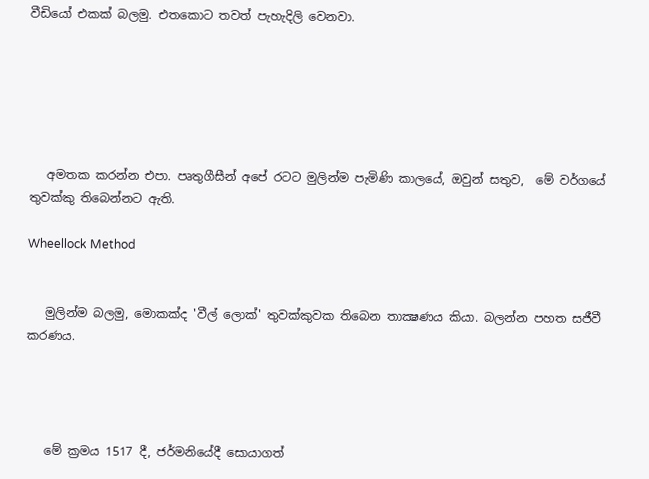වීඩියෝ එකක් බලමු. එතකොට තවත් පැහැදිලි වෙනවා.






   අමතක කරන්න එපා. පෘතුගීසීන් අපේ රටට මුලින්ම පැමිණි කාලයේ, ඔවුන් සතුව,  මේ වර්ගයේ තුවක්කු තිබෙන්නට ඇති.

Wheellock Method


   මුලින්ම බලමු, මොකක්ද 'වීල් ලොක්' තුවක්කුවක තිබෙන තාක්‍ෂණය කියා. බලන්න පහත සජීවී කරණය.




   මේ ක්‍රමය 1517 දී, ජර්මනියේදී සොයාගත්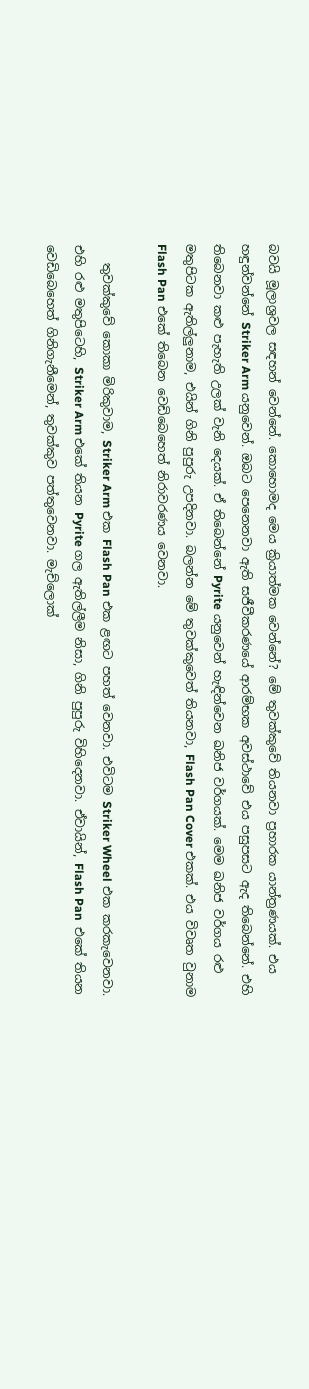බවයි මූලාශ්‍රවල සඳහන් වෙන්නේ. කොහොමද මෙය ක්‍රියාත්මක වෙන්නේ? මේ තුවක්කුවේ තියනවා ප්‍රහාරක යාන්ත්‍රණයක්. එය හඳුන්වන්නේ Striker Arm යනුවෙන්. ඔබට පෙනෙනවා ඇති සජීවීකරණයේ ආරම්භක අවස්ථාවේ එය පසුපසට ඇද තිබෙන්නේ. එහි තිබෙනවා කළු පැහැති උලක් වැනි දෙයක්. ඒ තිබෙන්නේ Pyrite යනුවෙන් හැඳින්වෙන ඛනිජ වර්ගයක්. මෙම ඛනිජ වර්ගය රළු මතුපිටක ඇතිල්ලුනාම, එයින් ගිනි පුපුරු උපදිනවා. බලන්න මේ තුවක්කුවෙත් තියනවා, Flash Pan Cover එකක්. එය විවෘත වුනාම Flash Pan එකේ තිබෙන වෙඩිබෙහෙත් නිරාවරණය වෙනවා.

   තුවක්කුවේ කොකා මිරිකුවාම, Striker Arm එක Flash Pan එක ළඟට පහත් වෙනවා. එවිටම Striker Wheel එක කරකැවෙනවා. එහි රළු මතුපිටෙහි, Striker Arm එකේ තියන Pyrite ගල ඇතිල්ලීම නිසා, ගිනි පුපුරු විහිදෙනවා. ඒවායින්, Flash Pan  එකේ තියන වෙඩිබෙහෙත් ගිනිගැනීමෙන්, තුවක්කුව පත්තුවෙනවා. මැච්ලොක්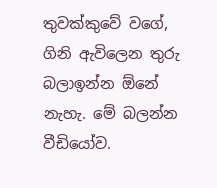තුවක්කුවේ වගේ, ගිනි ඇවිලෙන තුරු බලාඉන්න ඕනේ නැහැ. මේ බලන්න වීඩියෝව.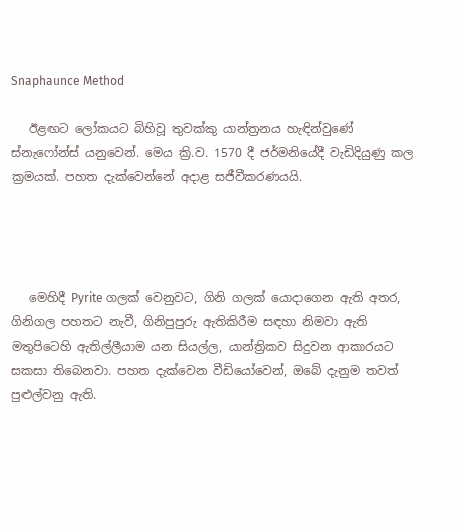Snaphaunce Method

   ඊළඟට ලෝකයට බිහිවූ තුවක්කු යාන්ත්‍රනය හැඳින්වුණේ ස්නැෆෝන්ස් යනුවෙන්. මෙය ක්‍රි.ව. 1570 දී ජර්මනියේදී වැඩිදියුණු කල ක්‍රමයක්. පහත දැක්වෙන්නේ අදාළ සජීවීකරණයයි.




   මෙහිදී Pyrite ගලක් වෙනුවට, ගිනි ගලක් යොදාගෙන ඇති අතර, ගිනිගල පහතට නැවී, ගිනිපුපුරු ඇතිකිරීම සඳහා නිමවා ඇති මතුපිටෙහි ඇතිල්ලීයාම යන සියල්ල, යාන්ත්‍රිකව සිදුවන ආකාරයට සකසා තිබෙනවා. පහත දැක්වෙන වීඩියෝවෙන්, ඔබේ දැනුම තවත් පුළුල්වනු ඇති.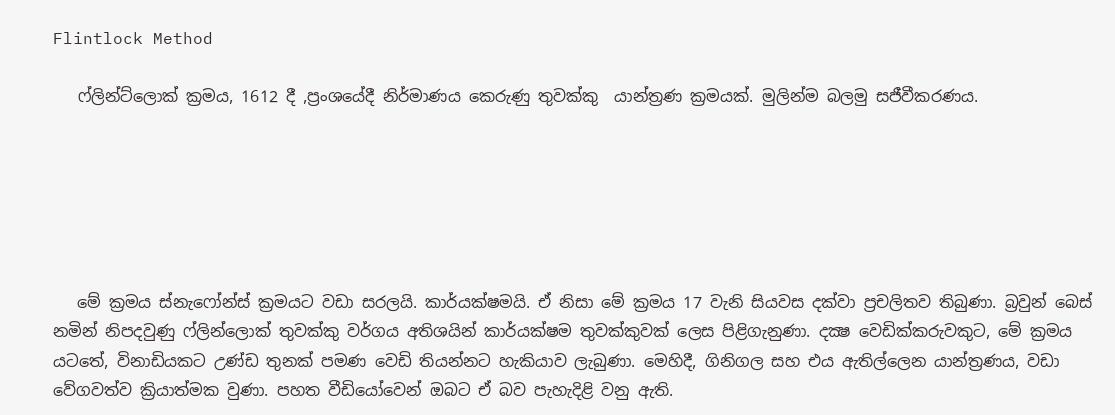Flintlock Method

   ෆ්ලින්ට්ලොක් ක්‍රමය, 1612 දී ,ප්‍රංශයේදී නිර්මාණය කෙරුණු තුවක්කු  යාන්ත්‍රණ ක්‍රමයක්. මුලින්ම බලමු සජීවීකරණය.






   මේ ක්‍රමය ස්නැෆෝන්ස් ක්‍රමයට වඩා සරලයි. කාර්යක්ෂමයි. ඒ නිසා මේ ක්‍රමය 17 වැනි සියවස දක්වා ප්‍රචලිතව තිබුණා. බ්‍රවුන් බෙස් නමින් නිපදවුණු ෆ්ලින්ලොක් තුවක්කු වර්ගය අතිශයින් කාර්යක්ෂම තුවක්කුවක් ලෙස පිළිගැනුණා. දක්‍ෂ වෙඩික්කරුවකුට, මේ ක්‍රමය යටතේ, විනාඩියකට උණ්ඩ තුනක් පමණ වෙඩි තියන්නට හැකියාව ලැබුණා. මෙහිදී, ගිනිගල සහ එය ඇතිල්ලෙන යාන්ත්‍රණය, වඩා වේගවත්ව ක්‍රියාත්මක වුණා. පහත වීඩියෝවෙන් ඔබට ඒ බව පැහැදිළි වනු ඇති.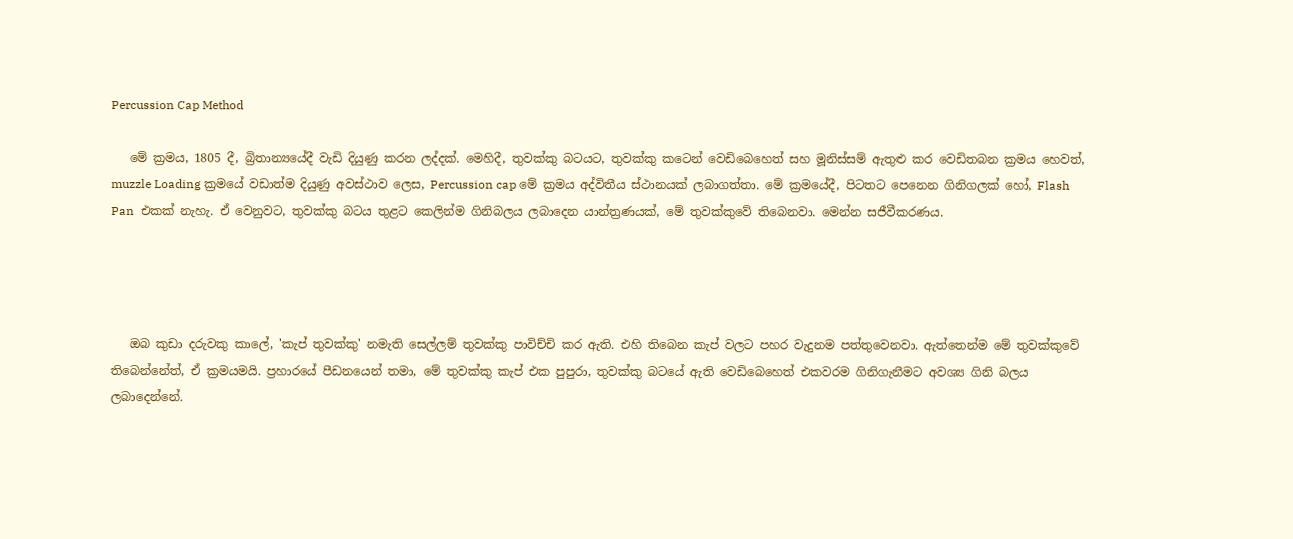Percussion Cap Method

   මේ ක්‍රමය, 1805 දී, බ්‍රිතාන්‍යයේදී වැඩි දියුණු කරන ලද්දක්. මෙහිදී, තුවක්කු බටයට, තුවක්කු කටෙන් වෙඩිබෙහෙත් සහ මූනිස්සම් ඇතුළු කර වෙඩිතබන ක්‍රමය හෙවත්,  muzzle Loading ක්‍රමයේ වඩාත්ම දියුණු අවස්ථාව ලෙස, Percussion cap මේ ක්‍රමය අද්විතීය ස්ථානයක් ලබාගත්තා. මේ ක්‍රමයේදී, පිටතට පෙනෙන ගිනිගලක් හෝ, Flash Pan  එකක් නැහැ. ඒ වෙනුවට, තුවක්කු බටය තුළට කෙලින්ම ගිනිබලය ලබාදෙන යාන්ත්‍රණයක්, මේ තුවක්කුවේ තිබෙනවා. මෙන්න සජීවීකරණය.




   ඔබ කුඩා දරුවකු කාලේ, 'කැප් තුවක්කු' නමැති සෙල්ලම් තුවක්කු පාවිච්චි කර ඇති. එහි තිබෙන කැප් වලට පහර වැදුනම පත්තුවෙනවා. ඇත්තෙන්ම මේ තුවක්කුවේ තිබෙන්නේත්, ඒ ක්‍රමයමයි. ප්‍රහාරයේ පීඩනයෙන් තමා, මේ තුවක්කු කැප් එක පුපුරා, තුවක්කු බටයේ ඇති වෙඩිබෙහෙත් එකවරම ගිනිගැනීමට අවශ්‍ය ගිනි බලය ලබාදෙන්නේ.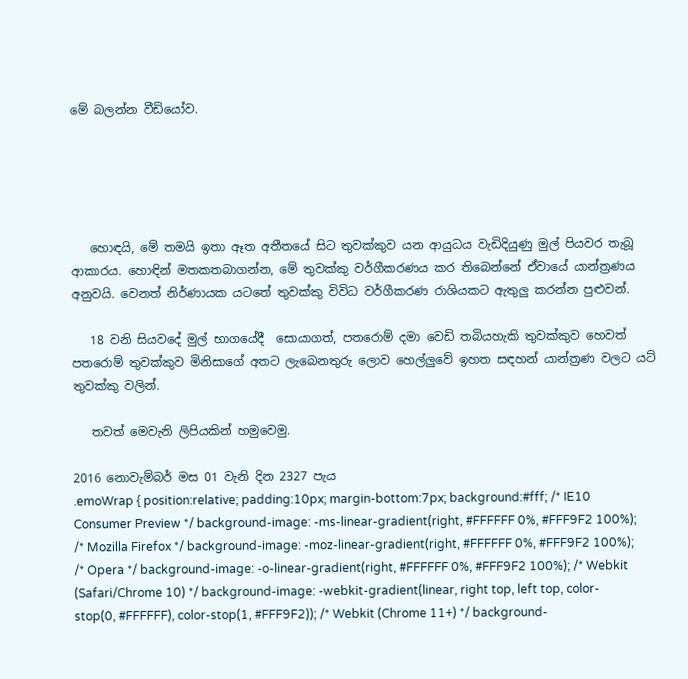මේ බලන්න වීඩියෝව.





   හොඳයි, මේ තමයි ඉතා ඈත අතීතයේ සිට තුවක්කුව යන ආයුධය වැඩිදියුණු මුල් පියවර තැබූ ආකාරය. හොඳින් මතකතබාගන්න, මේ තුවක්කු වර්ගීකරණය කර තිබෙන්නේ ඒවායේ යාන්ත්‍රණය අනුවයි. වෙනත් නිර්ණායක යටතේ තුවක්කු විවිධ වර්ගීකරණ රාශියකට ඇතුලු කරන්න පුළුවන්.

   18 වනි සියවදේ මුල් භාගයේදී  සොයාගත්, පතරොම් දමා වෙඩි තබියහැකි තුවක්කුව හෙවත් පතරොම් තුවක්කුව මිනිසාගේ අතට ලැබෙනතුරු ලොව හෙල්ලුවේ ඉහත සඳහන් යාන්ත්‍රණ වලට යට් තුවක්කු වලින්.

   තවත් මෙවැනි ලිපියකින් හමුවෙමු.

2016 නොවැම්බර් මස 01 වැනි දින 2327 පැය
.emoWrap { position:relative; padding:10px; margin-bottom:7px; background:#fff; /* IE10 Consumer Preview */ background-image: -ms-linear-gradient(right, #FFFFFF 0%, #FFF9F2 100%); /* Mozilla Firefox */ background-image: -moz-linear-gradient(right, #FFFFFF 0%, #FFF9F2 100%); /* Opera */ background-image: -o-linear-gradient(right, #FFFFFF 0%, #FFF9F2 100%); /* Webkit (Safari/Chrome 10) */ background-image: -webkit-gradient(linear, right top, left top, color-stop(0, #FFFFFF), color-stop(1, #FFF9F2)); /* Webkit (Chrome 11+) */ background-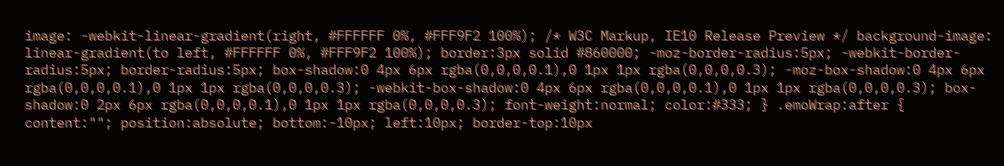image: -webkit-linear-gradient(right, #FFFFFF 0%, #FFF9F2 100%); /* W3C Markup, IE10 Release Preview */ background-image: linear-gradient(to left, #FFFFFF 0%, #FFF9F2 100%); border:3px solid #860000; -moz-border-radius:5px; -webkit-border-radius:5px; border-radius:5px; box-shadow:0 4px 6px rgba(0,0,0,0.1),0 1px 1px rgba(0,0,0,0.3); -moz-box-shadow:0 4px 6px rgba(0,0,0,0.1),0 1px 1px rgba(0,0,0,0.3); -webkit-box-shadow:0 4px 6px rgba(0,0,0,0.1),0 1px 1px rgba(0,0,0,0.3); box-shadow:0 2px 6px rgba(0,0,0,0.1),0 1px 1px rgba(0,0,0,0.3); font-weight:normal; color:#333; } .emoWrap:after { content:""; position:absolute; bottom:-10px; left:10px; border-top:10px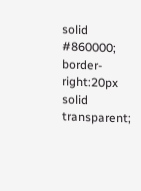solid #860000; border-right:20px solid transparent;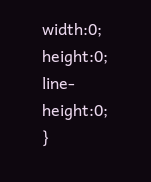width:0; height:0; line-height:0; }